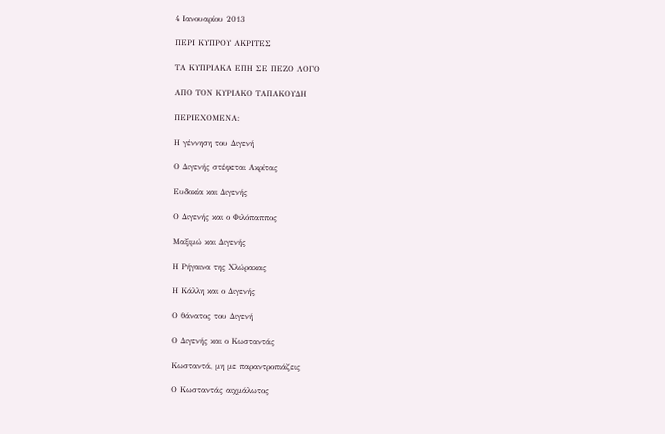4 Ιανουαρίου 2013

ΠΕΡΙ ΚΥΠΡΟΥ ΑΚΡΙΤΕΣ

ΤΑ ΚΥΠΡΙΑΚΑ ΕΠΗ ΣΕ ΠΕΖΟ ΛΟΓΟ

ΑΠΟ ΤΟΝ ΚΥΡΙΑΚΟ ΤΑΠΑΚΟΥΔΗ

ΠΕΡΙΕΧΟΜΕΝΑ:

Η γέννηση του Διγενή

Ο Διγενής στέφεται Ακρίτας

Ευδοκία και Διγενής

Ο Διγενής και ο Φιλόπαππος

Μαξιμώ και Διγενής

Η Ρήγαινα της Χλώρακας

Η Κάλλη και ο Διγενής

Ο θάνατος του Διγενή

Ο Διγενής και ο Κωσταντάς

Κωσταντά, μη με παραντροπιάζεις

Ο Κωσταντάς αιχμάλωτος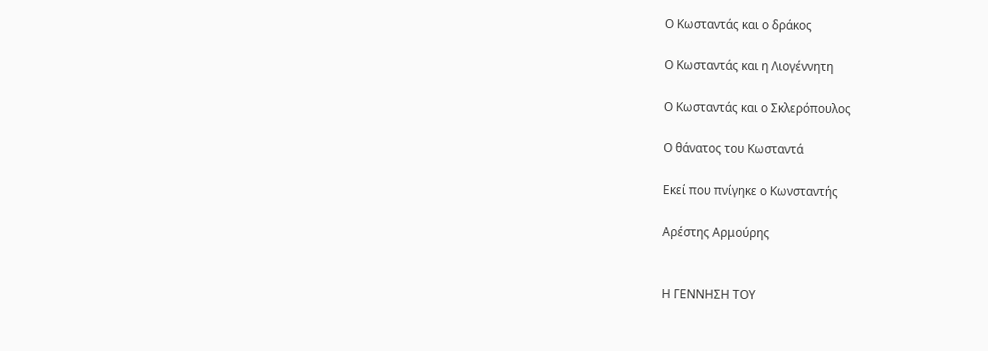Ο Κωσταντάς και ο δράκος

Ο Κωσταντάς και η Λιογέννητη

Ο Κωσταντάς και ο Σκλερόπουλος

Ο θάνατος του Κωσταντά

Εκεί που πνίγηκε ο Κωνσταντής

Αρέστης Αρμούρης


Η ΓΕΝΝΗΣΗ ΤΟΥ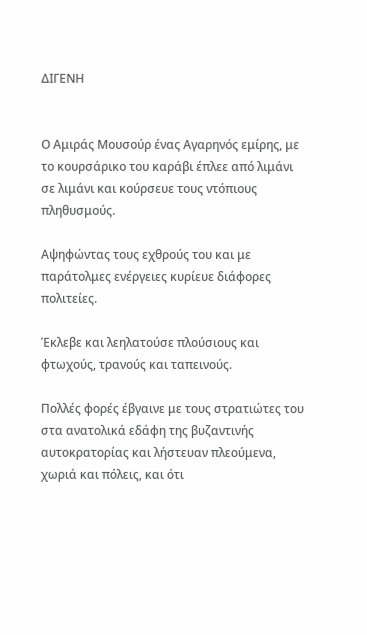ΔΙΓΕΝΗ


Ο Αμιράς Μουσούρ ένας Αγαρηνός εμίρης, με το κουρσάρικο του καράβι έπλεε από λιμάνι σε λιμάνι και κούρσευε τους ντόπιους πληθυσμούς.

Αψηφώντας τους εχθρούς του και με παράτολμες ενέργειες κυρίευε διάφορες πολιτείες.

Έκλεβε και λεηλατούσε πλούσιους και φτωχούς, τρανούς και ταπεινούς.

Πολλές φορές έβγαινε με τους στρατιώτες του στα ανατολικά εδάφη της βυζαντινής αυτοκρατορίας και λήστευαν πλεούμενα, χωριά και πόλεις, και ότι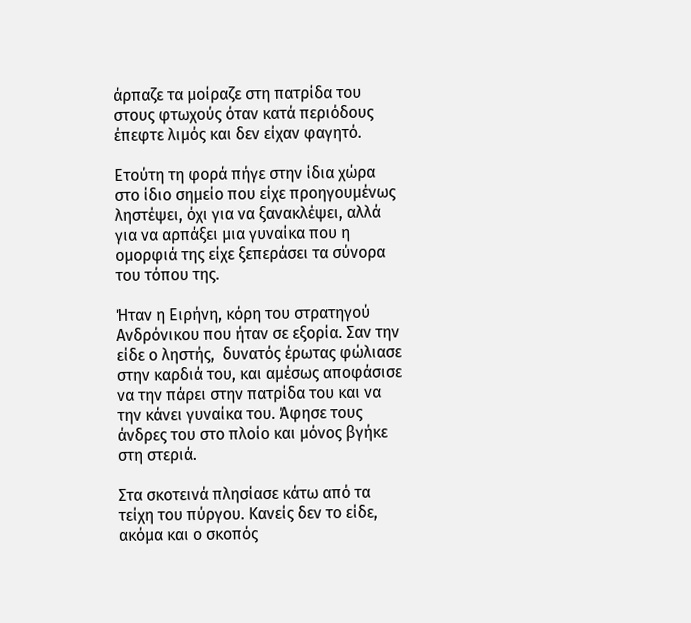άρπαζε τα μοίραζε στη πατρίδα του στους φτωχούς όταν κατά περιόδους έπεφτε λιμός και δεν είχαν φαγητό.

Ετούτη τη φορά πήγε στην ίδια χώρα στο ίδιο σημείο που είχε προηγουμένως ληστέψει, όχι για να ξανακλέψει, αλλά για να αρπάξει μια γυναίκα που η ομορφιά της είχε ξεπεράσει τα σύνορα του τόπου της.

Ήταν η Ειρήνη, κόρη του στρατηγού Ανδρόνικου που ήταν σε εξορία. Σαν την είδε ο ληστής,  δυνατός έρωτας φώλιασε στην καρδιά του, και αμέσως αποφάσισε να την πάρει στην πατρίδα του και να την κάνει γυναίκα του. Άφησε τους άνδρες του στο πλοίο και μόνος βγήκε στη στεριά.

Στα σκοτεινά πλησίασε κάτω από τα τείχη του πύργου. Κανείς δεν το είδε, ακόμα και ο σκοπός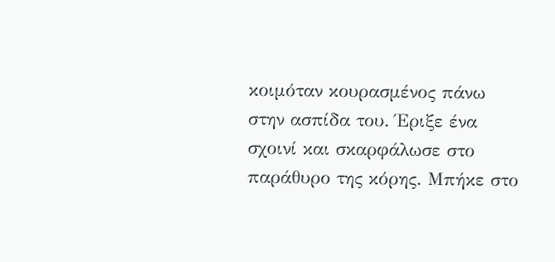κοιμόταν κουρασμένος πάνω στην ασπίδα του. Έριξε ένα σχοινί και σκαρφάλωσε στο παράθυρο της κόρης. Μπήκε στο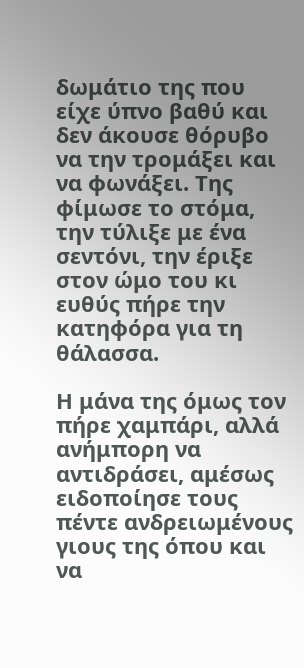δωμάτιο της που είχε ύπνο βαθύ και δεν άκουσε θόρυβο να την τρομάξει και να φωνάξει. Της φίμωσε το στόμα, την τύλιξε με ένα σεντόνι, την έριξε στον ώμο του κι ευθύς πήρε την κατηφόρα για τη θάλασσα.

Η μάνα της όμως τον πήρε χαμπάρι, αλλά ανήμπορη να αντιδράσει, αμέσως ειδοποίησε τους πέντε ανδρειωμένους γιους της όπου και να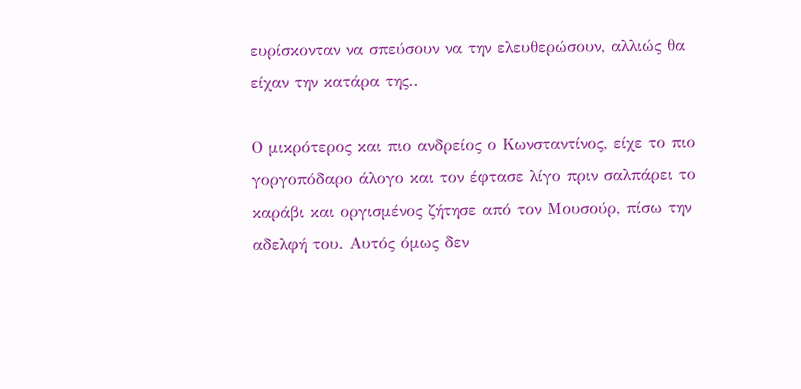ευρίσκονταν να σπεύσουν να την ελευθερώσουν, αλλιώς θα είχαν την κατάρα της..

Ο μικρότερος και πιο ανδρείος ο Κωνσταντίνος, είχε το πιο γοργοπόδαρο άλογο και τον έφτασε λίγο πριν σαλπάρει το καράβι και οργισμένος ζήτησε από τον Μουσούρ, πίσω την αδελφή του. Αυτός όμως δεν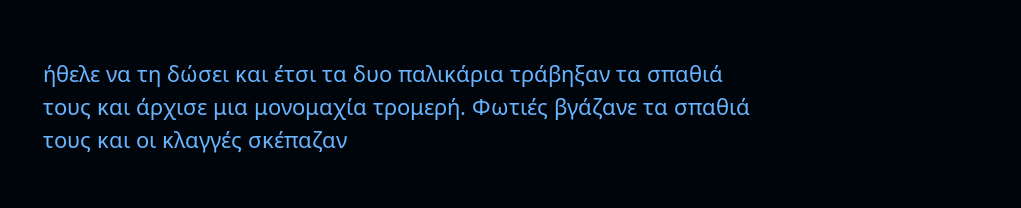ήθελε να τη δώσει και έτσι τα δυο παλικάρια τράβηξαν τα σπαθιά τους και άρχισε μια μονομαχία τρομερή. Φωτιές βγάζανε τα σπαθιά τους και οι κλαγγές σκέπαζαν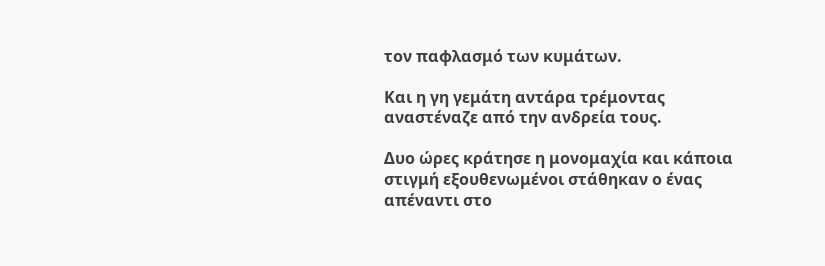τον παφλασμό των κυμάτων.

Και η γη γεμάτη αντάρα τρέμοντας αναστέναζε από την ανδρεία τους.

Δυο ώρες κράτησε η μονομαχία και κάποια στιγμή εξουθενωμένοι στάθηκαν ο ένας απέναντι στο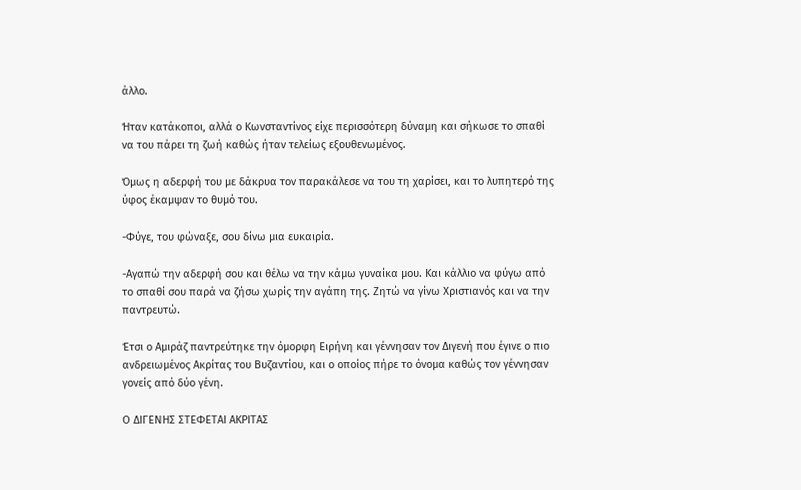άλλο.

Ήταν κατάκοποι, αλλά ο Κωνσταντίνος είχε περισσότερη δύναμη και σήκωσε το σπαθί να του πάρει τη ζωή καθώς ήταν τελείως εξουθενωμένος.

Όμως η αδερφή του με δάκρυα τον παρακάλεσε να του τη χαρίσει, και το λυπητερό της ύφος έκαμψαν το θυμό του.

-Φύγε, του φώναξε, σου δίνω μια ευκαιρία.

-Αγαπώ την αδερφή σου και θέλω να την κάμω γυναίκα μου. Και κάλλιο να φύγω από το σπαθί σου παρά να ζήσω χωρίς την αγάπη της. Ζητώ να γίνω Χριστιανός και να την παντρευτώ.

Έτσι ο Αμιράζ παντρεύτηκε την όμορφη Ειρήνη και γέννησαν τον Διγενή που έγινε ο πιο ανδρειωμένος Ακρίτας του Βυζαντίου, και ο οποίος πήρε το όνομα καθώς τον γέννησαν γονείς από δύο γένη.

Ο ΔΙΓΕΝΗΣ ΣΤΕΦΕΤΑΙ ΑΚΡΙΤΑΣ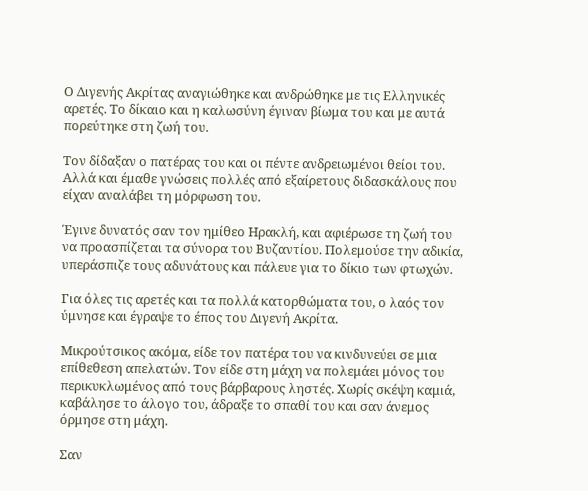Ο Διγενής Ακρίτας αναγιώθηκε και ανδρώθηκε με τις Ελληνικές αρετές. Το δίκαιο και η καλωσύνη έγιναν βίωμα του και με αυτά πορεύτηκε στη ζωή του.

Τον δίδαξαν ο πατέρας του και οι πέντε ανδρειωμένοι θείοι του. Αλλά και έμαθε γνώσεις πολλές από εξαίρετους διδασκάλους που είχαν αναλάβει τη μόρφωση του.

Έγινε δυνατός σαν τον ημίθεο Ηρακλή, και αφιέρωσε τη ζωή του να προασπίζεται τα σύνορα του Βυζαντίου. Πολεμούσε την αδικία, υπεράσπιζε τους αδυνάτους και πάλευε για το δίκιο των φτωχών.

Για όλες τις αρετές και τα πολλά κατορθώματα του, ο λαός τον ύμνησε και έγραψε το έπος του Διγενή Ακρίτα.

Μικρούτσικος ακόμα, είδε τον πατέρα του να κινδυνεύει σε μια επίθεθεση απελατών. Τον είδε στη μάχη να πολεμάει μόνος του περικυκλωμένος από τους βάρβαρους ληστές. Χωρίς σκέψη καμιά, καβάλησε το άλογο του, άδραξε το σπαθί του και σαν άνεμος όρμησε στη μάχη.

Σαν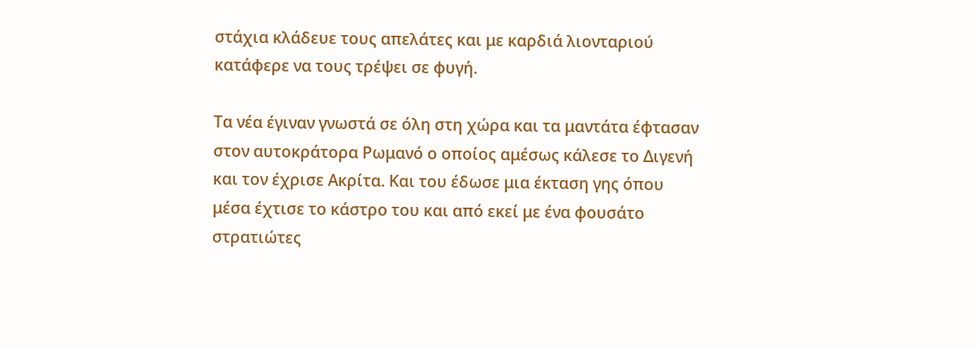στάχια κλάδευε τους απελάτες και με καρδιά λιονταριού κατάφερε να τους τρέψει σε φυγή.

Τα νέα έγιναν γνωστά σε όλη στη χώρα και τα μαντάτα έφτασαν στον αυτοκράτορα Ρωμανό ο οποίος αμέσως κάλεσε το Διγενή και τον έχρισε Ακρίτα. Και του έδωσε μια έκταση γης όπου μέσα έχτισε το κάστρο του και από εκεί με ένα φουσάτο στρατιώτες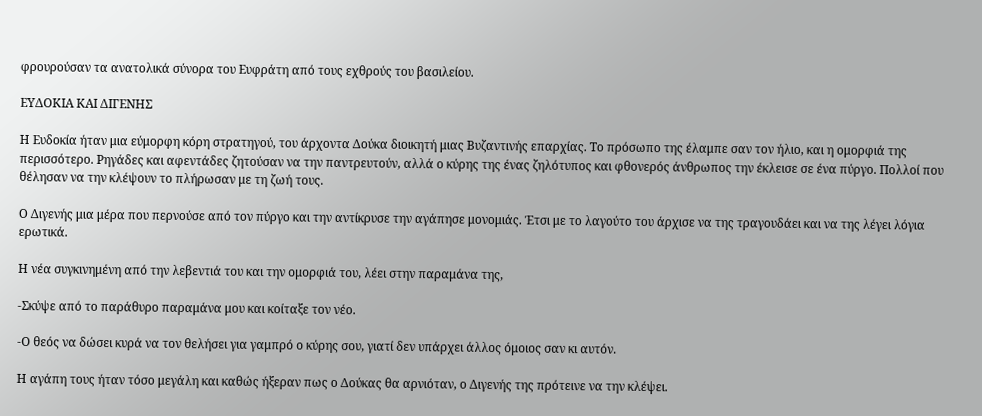φρουρούσαν τα ανατολικά σύνορα του Ευφράτη από τους εχθρούς του βασιλείου.

ΕΥΔΟΚΙΑ ΚΑΙ ΔΙΓΕΝΗΣ

Η Ευδοκία ήταν μια εύμορφη κόρη στρατηγού, του άρχοντα Δούκα διοικητή μιας Βυζαντινής επαρχίας. Το πρόσωπο της έλαμπε σαν τον ήλιο, και η ομορφιά της περισσότερο. Ρηγάδες και αφεντάδες ζητούσαν να την παντρευτούν, αλλά ο κύρης της ένας ζηλότυπος και φθονερός άνθρωπος την έκλεισε σε ένα πύργο. Πολλοί που θέλησαν να την κλέψουν το πλήρωσαν με τη ζωή τους.

Ο Διγενής μια μέρα που περνούσε από τον πύργο και την αντίκρυσε την αγάπησε μονομιάς. Έτσι με το λαγούτο του άρχισε να της τραγουδάει και να της λέγει λόγια ερωτικά.

Η νέα συγκινημένη από την λεβεντιά του και την ομορφιά του, λέει στην παραμάνα της,

-Σκύψε από το παράθυρο παραμάνα μου και κοίταξε τον νέο.

-Ο θεός να δώσει κυρά να τον θελήσει για γαμπρό ο κύρης σου, γιατί δεν υπάρχει άλλος όμοιος σαν κι αυτόν.

Η αγάπη τους ήταν τόσο μεγάλη και καθώς ήξεραν πως ο Δούκας θα αρνιόταν, ο Διγενής της πρότεινε να την κλέψει.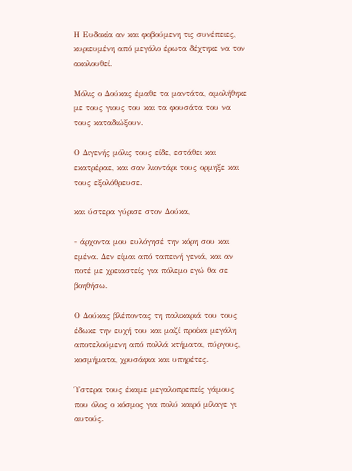Η Ευδοκία αν και φοβούμενη τις συνέπειες, κυριευμένη από μεγάλο έρωτα δέχτηκε να τον ακολουθεί.

Μόλις ο Δούκας έμαθε τα μαντάτα, αμολήθηκε με τους γιους του και τα φουσάτα του να τους καταδιώξουν.

Ο Διγενής μόλις τους είδε, εστάθει και εκατρέραε, και σαν λιοντάρι τους ορμηξε και τους εξολόθρευσε.

και ύστερα γύρισε στον Δούκα,

- άρχοντα μου ευλόγησέ την κόρη σου και εμένα. Δεν είμαι από ταπεινή γενιά, και αν ποτέ με χρειαστείς για πόλεμο εγώ θα σε βοηθήσω.

Ο Δούκας βλέποντας τη παλικαριά του τους έδωκε την ευχή του και μαζί προίκα μεγάλη αποτελούμενη από πολλά κτήματα, πύργους, κοσμήματα, χρυσάφια και υπηρέτες.

Ύστερα τους έκαμε μεγαλοπρεπείς γάμους που όλος ο κόσμος για πολύ καιρό μίλαγε γι αυτούς.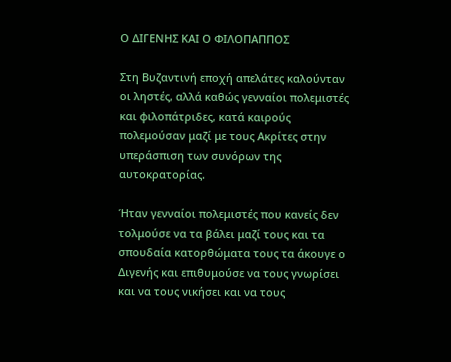Ο ΔΙΓΕΝΗΣ ΚΑΙ Ο ΦΙΛΟΠΑΠΠΟΣ

Στη Βυζαντινή εποχή απελάτες καλούνταν οι ληστές, αλλά καθώς γενναίοι πολεμιστές και φιλοπάτριδες, κατά καιρούς πολεμούσαν μαζί με τους Ακρίτες στην υπεράσπιση των συνόρων της αυτοκρατορίας.

Ήταν γενναίοι πολεμιστές που κανείς δεν τολμούσε να τα βάλει μαζί τους και τα σπουδαία κατορθώματα τους τα άκουγε ο Διγενής και επιθυμούσε να τους γνωρίσει και να τους νικήσει και να τους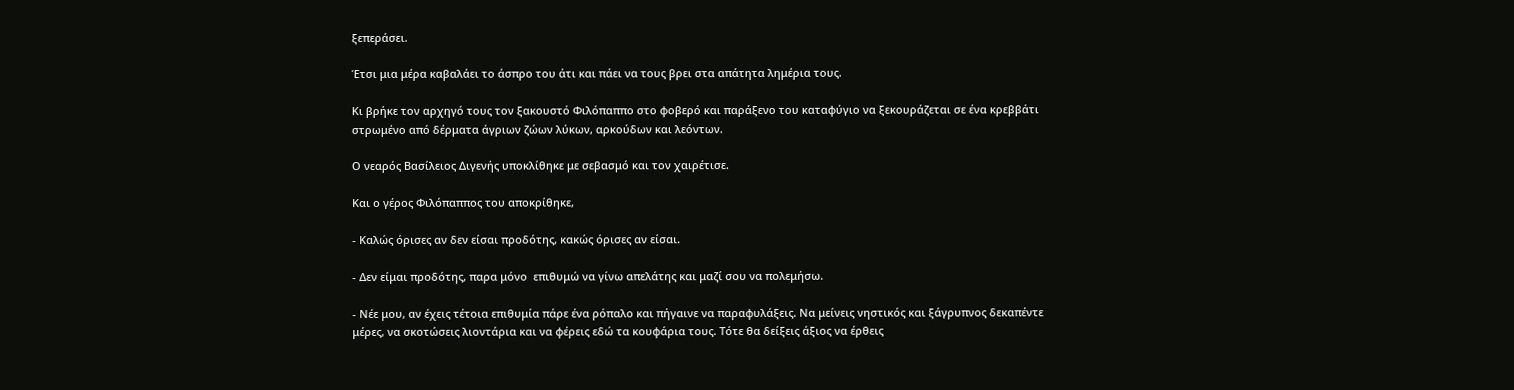ξεπεράσει.

Έτσι μια μέρα καβαλάει το άσπρο του άτι και πάει να τους βρει στα απάτητα λημέρια τους.

Κι βρήκε τον αρχηγό τους τον ξακουστό Φιλόπαππο στο φοβερό και παράξενο του καταφύγιο να ξεκουράζεται σε ένα κρεββάτι στρωμένο από δέρματα άγριων ζώων λύκων, αρκούδων και λεόντων.

Ο νεαρός Βασίλειος Διγενής υποκλίθηκε με σεβασμό και τον χαιρέτισε.

Και ο γέρος Φιλόπαππος του αποκρίθηκε,

- Καλώς όρισες αν δεν είσαι προδότης, κακώς όρισες αν είσαι.

- Δεν είμαι προδότης, παρα μόνο  επιθυμώ να γίνω απελάτης και μαζί σου να πολεμήσω.

- Νέε μου, αν έχεις τέτοια επιθυμία πάρε ένα ρόπαλο και πήγαινε να παραφυλάξεις. Να μείνεις νηστικός και ξάγρυπνος δεκαπέντε μέρες, να σκοτώσεις λιοντάρια και να φέρεις εδώ τα κουφάρια τους. Τότε θα δείξεις άξιος να έρθεις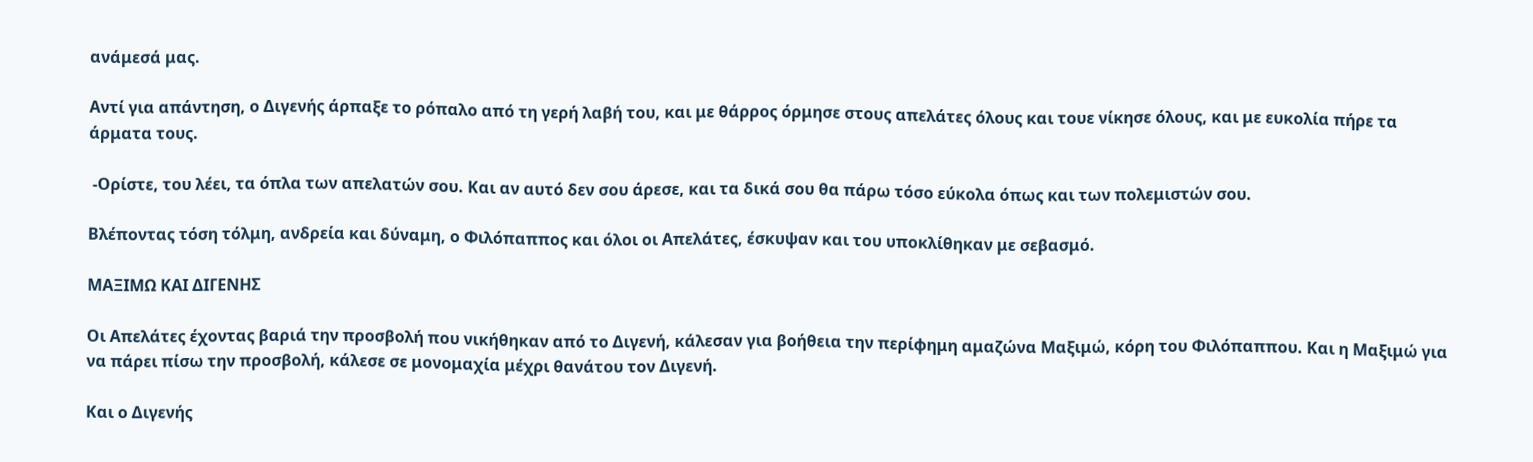ανάμεσά μας.

Αντί για απάντηση, ο Διγενής άρπαξε το ρόπαλο από τη γερή λαβή του, και με θάρρος όρμησε στους απελάτες όλους και τουε νίκησε όλους, και με ευκολία πήρε τα άρματα τους.

 -Ορίστε, του λέει, τα όπλα των απελατών σου. Και αν αυτό δεν σου άρεσε, και τα δικά σου θα πάρω τόσο εύκολα όπως και των πολεμιστών σου.

Βλέποντας τόση τόλμη, ανδρεία και δύναμη, ο Φιλόπαππος και όλοι οι Απελάτες, έσκυψαν και του υποκλίθηκαν με σεβασμό.

ΜΑΞΙΜΩ ΚΑΙ ΔΙΓΕΝΗΣ

Οι Απελάτες έχοντας βαριά την προσβολή που νικήθηκαν από το Διγενή, κάλεσαν για βοήθεια την περίφημη αμαζώνα Μαξιμώ, κόρη του Φιλόπαππου. Και η Μαξιμώ για να πάρει πίσω την προσβολή, κάλεσε σε μονομαχία μέχρι θανάτου τον Διγενή.

Και ο Διγενής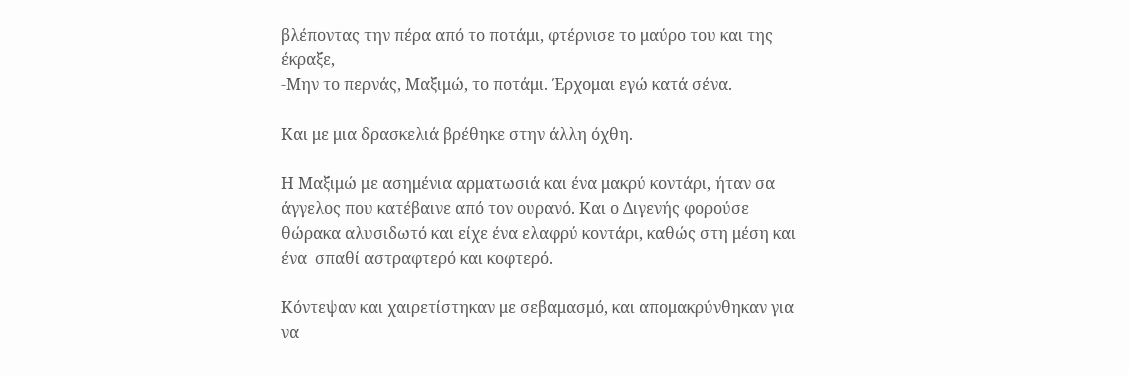βλέποντας την πέρα από το ποτάμι, φτέρνισε το μαύρο του και της έκραξε,
-Μην το περνάς, Μαξιμώ, το ποτάμι. Έρχομαι εγώ κατά σένα.

Και με μια δρασκελιά βρέθηκε στην άλλη όχθη.

Η Μαξιμώ με ασημένια αρματωσιά και ένα μακρύ κοντάρι, ήταν σα άγγελος που κατέβαινε από τον ουρανό. Και ο Διγενής φορούσε θώρακα αλυσιδωτό και είχε ένα ελαφρύ κοντάρι, καθώς στη μέση και ένα  σπαθί αστραφτερό και κοφτερό.

Κόντεψαν και χαιρετίστηκαν με σεβαμασμό, και απομακρύνθηκαν για να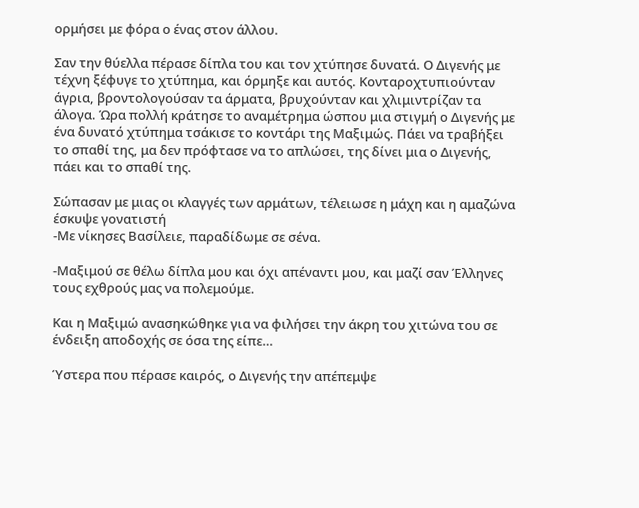ορμήσει με φόρα ο ένας στον άλλου.

Σαν την θύελλα πέρασε δίπλα του και τον χτύπησε δυνατά. Ο Διγενής με τέχνη ξέφυγε το χτύπημα, και όρμηξε και αυτός. Κονταροχτυπιούνταν άγρια, βροντολογούσαν τα άρματα, βρυχούνταν και χλιμιντρίζαν τα άλογα. Ώρα πολλή κράτησε το αναμέτρημα ώσπου μια στιγμή ο Διγενής με ένα δυνατό χτύπημα τσάκισε το κοντάρι της Μαξιμώς. Πάει να τραβήξει το σπαθί της, μα δεν πρόφτασε να το απλώσει, της δίνει μια ο Διγενής, πάει και το σπαθί της.

Σώπασαν με μιας οι κλαγγές των αρμάτων, τέλειωσε η μάχη και η αμαζώνα έσκυψε γονατιστή
-Με νίκησες Βασίλειε, παραδίδωμε σε σένα.

-Μαξιμού σε θέλω δίπλα μου και όχι απέναντι μου, και μαζί σαν Έλληνες τους εχθρούς μας να πολεμούμε.

Και η Μαξιμώ ανασηκώθηκε για να φιλήσει την άκρη του χιτώνα του σε ένδειξη αποδοχής σε όσα της είπε…

Ύστερα που πέρασε καιρός, ο Διγενής την απέπεμψε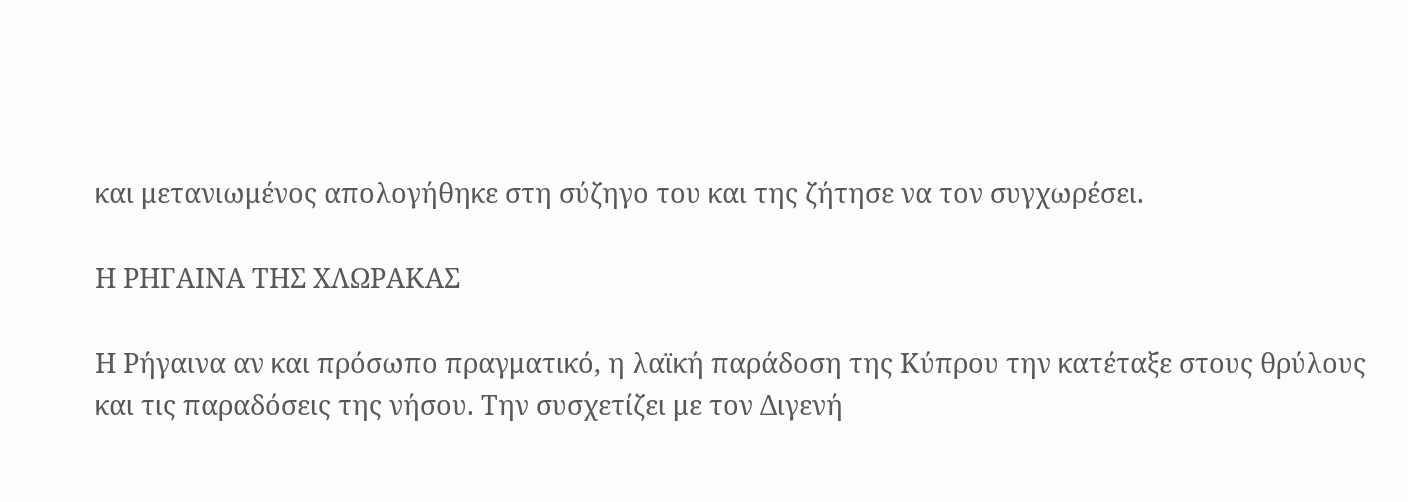και μετανιωμένος απολογήθηκε στη σύζηγο του και της ζήτησε να τον συγχωρέσει.

Η ΡΗΓΑΙΝΑ ΤΗΣ ΧΛΩΡΑΚΑΣ

Η Ρήγαινα αν και πρόσωπο πραγματικό, η λαϊκή παράδοση της Κύπρου την κατέταξε στους θρύλους και τις παραδόσεις της νήσου. Την συσχετίζει με τον Διγενή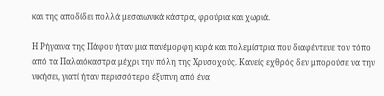και της αποδίδει πολλά μεσαιωνικά κάστρα, φρούρια και χωριά.

Η Ρήγαινα της Πάφου ήταν μια πανέμορφη κυρά και πολεμίστρια που διαφέντευε τον τόπο από τα Παλαιόκαστρα μέχρι την πόλη της Χρυσοχούς. Κανείς εχθρός δεν μπορούσε να την νικήσει, γιατί ήταν περισσότερο έξυπνη από ένα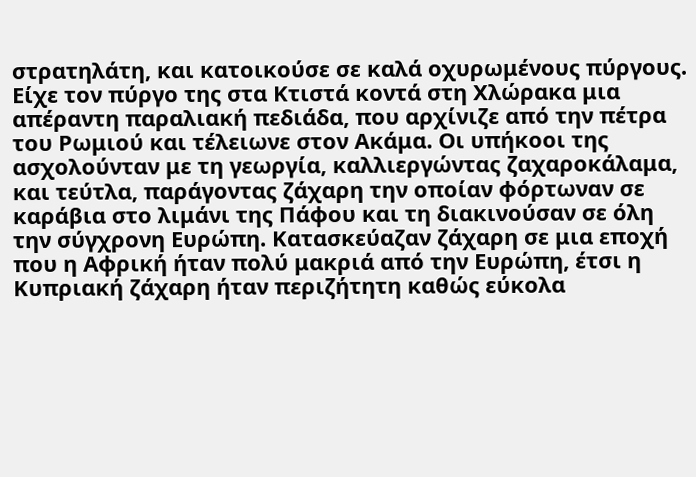στρατηλάτη, και κατοικούσε σε καλά οχυρωμένους πύργους. Είχε τον πύργο της στα Κτιστά κοντά στη Χλώρακα μια απέραντη παραλιακή πεδιάδα, που αρχίνιζε από την πέτρα του Ρωμιού και τέλειωνε στον Ακάμα. Οι υπήκοοι της ασχολούνταν με τη γεωργία, καλλιεργώντας ζαχαροκάλαμα, και τεύτλα, παράγοντας ζάχαρη την οποίαν φόρτωναν σε καράβια στο λιμάνι της Πάφου και τη διακινούσαν σε όλη την σύγχρονη Ευρώπη. Κατασκεύαζαν ζάχαρη σε μια εποχή που η Αφρική ήταν πολύ μακριά από την Ευρώπη, έτσι η Κυπριακή ζάχαρη ήταν περιζήτητη καθώς εύκολα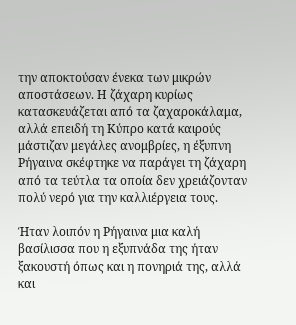την αποκτούσαν ένεκα των μικρών αποστάσεων. Η ζάχαρη κυρίως κατασκευάζεται από τα ζαχαροκάλαμα, αλλά επειδή τη Κύπρο κατά καιρούς μάστιζαν μεγάλες ανομβρίες, η έξυπνη Ρήγαινα σκέφτηκε να παράγει τη ζάχαρη από τα τεύτλα τα οποία δεν χρειάζονταν πολύ νερό για την καλλιέργεια τους.

Ήταν λοιπόν η Ρήγαινα μια καλή βασίλισσα που η εξυπνάδα της ήταν ξακουστή όπως και η πονηριά της, αλλά και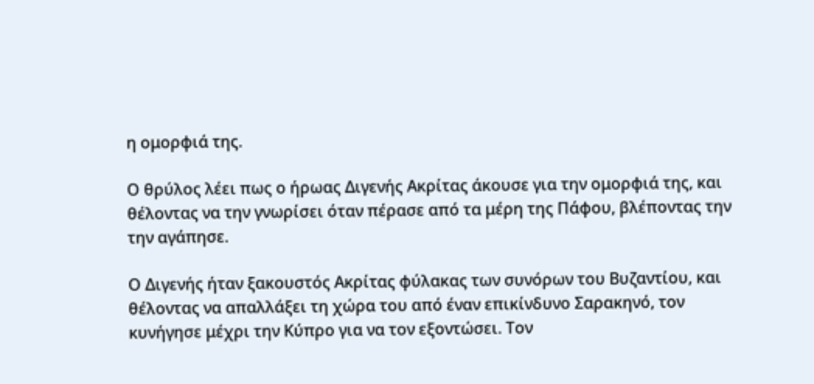η ομορφιά της.

Ο θρύλος λέει πως ο ήρωας Διγενής Ακρίτας άκουσε για την ομορφιά της, και θέλοντας να την γνωρίσει όταν πέρασε από τα μέρη της Πάφου, βλέποντας την την αγάπησε.

Ο Διγενής ήταν ξακουστός Ακρίτας φύλακας των συνόρων του Βυζαντίου, και θέλοντας να απαλλάξει τη χώρα του από έναν επικίνδυνο Σαρακηνό, τον κυνήγησε μέχρι την Κύπρο για να τον εξοντώσει. Τον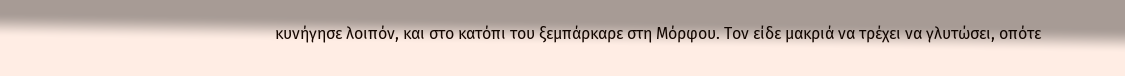κυνήγησε λοιπόν, και στο κατόπι του ξεμπάρκαρε στη Μόρφου. Τον είδε μακριά να τρέχει να γλυτώσει, οπότε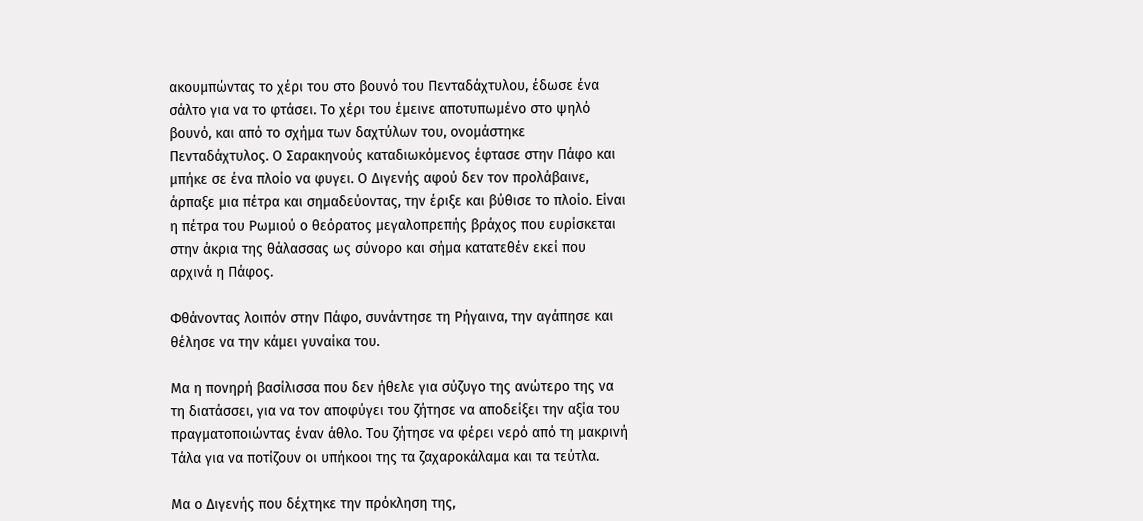ακουμπώντας το χέρι του στο βουνό του Πενταδάχτυλου, έδωσε ένα σάλτο για να το φτάσει. Το χέρι του έμεινε αποτυπωμένο στο ψηλό βουνό, και από το σχήμα των δαχτύλων του, ονομάστηκε Πενταδάχτυλος. Ο Σαρακηνούς καταδιωκόμενος έφτασε στην Πάφο και μπήκε σε ένα πλοίο να φυγει. Ο Διγενής αφού δεν τον προλάβαινε, άρπαξε μια πέτρα και σημαδεύοντας, την έριξε και βύθισε το πλοίο. Είναι η πέτρα του Ρωμιού ο θεόρατος μεγαλοπρεπής βράχος που ευρίσκεται στην άκρια της θάλασσας ως σύνορο και σήμα κατατεθέν εκεί που αρχινά η Πάφος.

Φθάνοντας λοιπόν στην Πάφο, συνάντησε τη Ρήγαινα, την αγάπησε και θέλησε να την κάμει γυναίκα του.

Μα η πονηρή βασίλισσα που δεν ήθελε για σύζυγο της ανώτερο της να τη διατάσσει, για να τον αποφύγει του ζήτησε να αποδείξει την αξία του πραγματοποιώντας έναν άθλο. Του ζήτησε να φέρει νερό από τη μακρινή Τάλα για να ποτίζουν οι υπήκοοι της τα ζαχαροκάλαμα και τα τεύτλα.

Μα ο Διγενής που δέχτηκε την πρόκληση της,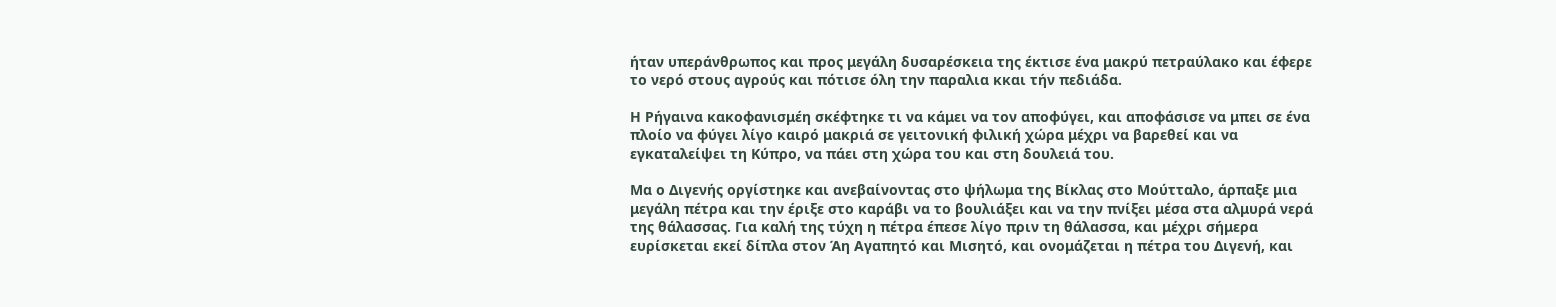ήταν υπεράνθρωπος και προς μεγάλη δυσαρέσκεια της έκτισε ένα μακρύ πετραύλακο και έφερε το νερό στους αγρούς και πότισε όλη την παραλια κκαι τήν πεδιάδα.

Η Ρήγαινα κακοφανισμέη σκέφτηκε τι να κάμει να τον αποφύγει, και αποφάσισε να μπει σε ένα πλοίο να φύγει λίγο καιρό μακριά σε γειτονική φιλική χώρα μέχρι να βαρεθεί και να εγκαταλείψει τη Κύπρο, να πάει στη χώρα του και στη δουλειά του.

Μα ο Διγενής οργίστηκε και ανεβαίνοντας στο ψήλωμα της Βίκλας στο Μούτταλο, άρπαξε μια μεγάλη πέτρα και την έριξε στο καράβι να το βουλιάξει και να την πνίξει μέσα στα αλμυρά νερά της θάλασσας. Για καλή της τύχη η πέτρα έπεσε λίγο πριν τη θάλασσα, και μέχρι σήμερα ευρίσκεται εκεί δίπλα στον Άη Αγαπητό και Μισητό, και ονομάζεται η πέτρα του Διγενή, και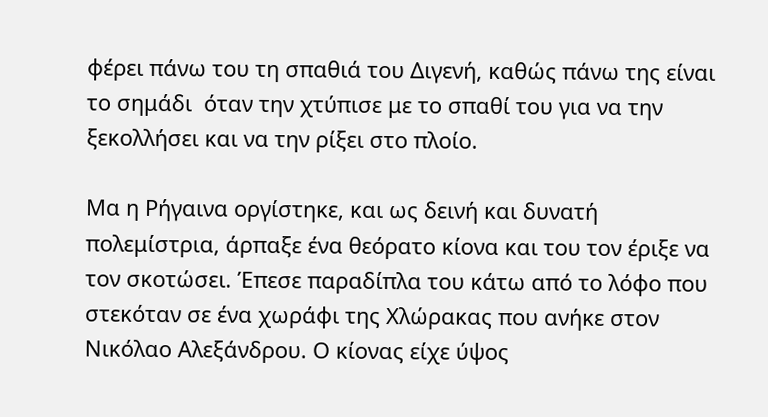φέρει πάνω του τη σπαθιά του Διγενή, καθώς πάνω της είναι το σημάδι  όταν την χτύπισε με το σπαθί του για να την ξεκολλήσει και να την ρίξει στο πλοίο.

Μα η Ρήγαινα οργίστηκε, και ως δεινή και δυνατή πολεμίστρια, άρπαξε ένα θεόρατο κίονα και του τον έριξε να τον σκοτώσει. Έπεσε παραδίπλα του κάτω από το λόφο που στεκόταν σε ένα χωράφι της Χλώρακας που ανήκε στον Νικόλαο Αλεξάνδρου. Ο κίονας είχε ύψος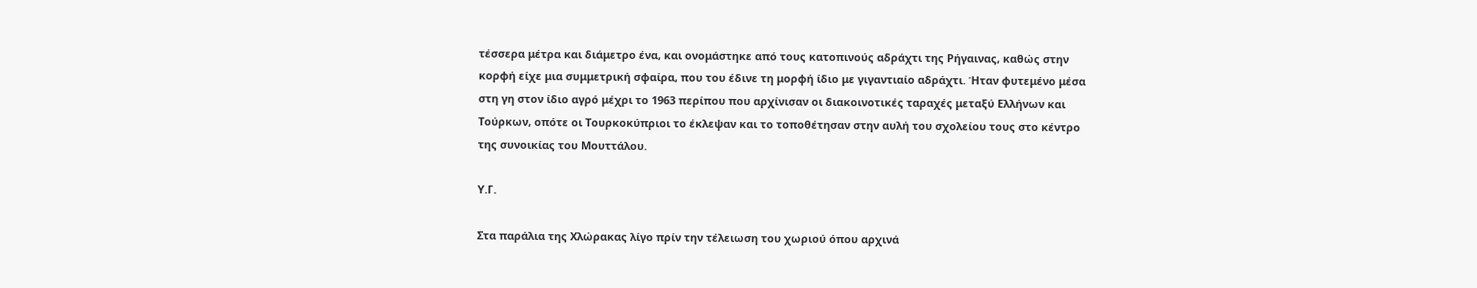τέσσερα μέτρα και διάμετρο ένα, και ονομάστηκε από τους κατοπινούς αδράχτι της Ρήγαινας, καθώς στην κορφή είχε μια συμμετρική σφαίρα, που του έδινε τη μορφή ίδιο με γιγαντιαίο αδράχτι. Ήταν φυτεμένο μέσα στη γη στον ίδιο αγρό μέχρι το 1963 περίπου που αρχίνισαν οι διακοινοτικές ταραχές μεταξύ Ελλήνων και Τούρκων, οπότε οι Τουρκοκύπριοι το έκλεψαν και το τοποθέτησαν στην αυλή του σχολείου τους στο κέντρο της συνοικίας του Μουττάλου.

Υ.Γ.

Στα παράλια της Χλώρακας λίγο πρίν την τέλειωση του χωριού όπου αρχινά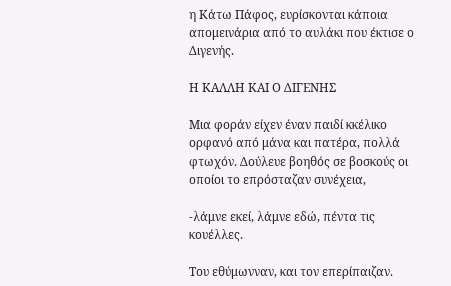η Κάτω Πάφος, ευρίσκονται κάποια απομεινάρια από το αυλάκι που έκτισε ο Διγενής.

Η ΚΑΛΛΗ ΚΑΙ Ο ΔΙΓΕΝΗΣ

Μια φοράν είχεν έναν παιδί κκέλικο ορφανό από μάνα και πατέρα, πολλά φτωχόν. Δούλευε βοηθός σε βοσκούς οι οποίοι το επρόσταζαν συνέχεια,

-λάμνε εκεί, λάμνε εδώ, πέντα τις κουέλλες.

Του εθύμωνναν, και τον επερίπαιζαν.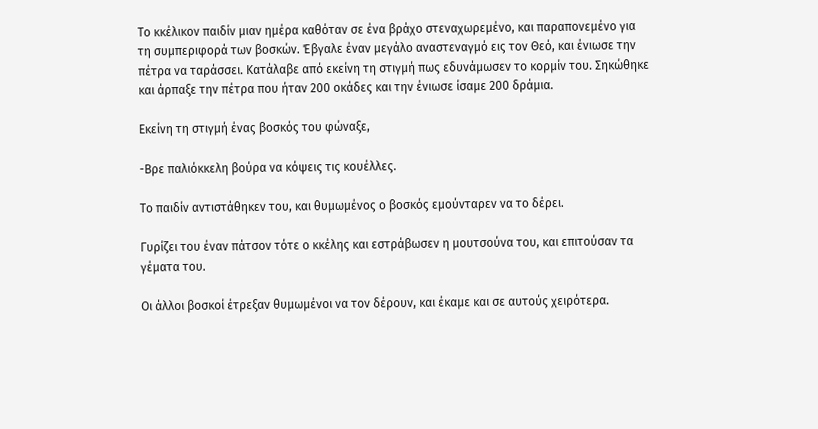Το κκέλικον παιδίν μιαν ημέρα καθόταν σε ένα βράχο στεναχωρεμένο, και παραπονεμένο για τη συμπεριφορά των βοσκών. Έβγαλε έναν μεγάλο αναστεναγμό εις τον Θεό, και ένιωσε την πέτρα να ταράσσει. Κατάλαβε από εκείνη τη στιγμή πως εδυνάμωσεν το κορμίν του. Σηκώθηκε και άρπαξε την πέτρα που ήταν 200 οκάδες και την ένιωσε ίσαμε 200 δράμια.

Εκείνη τη στιγμή ένας βοσκός του φώναξε,

-Βρε παλιόκκελη βούρα να κόψεις τις κουέλλες.

Το παιδίν αντιστάθηκεν του, και θυμωμένος ο βοσκός εμούνταρεν να το δέρει.

Γυρίζει του έναν πάτσον τότε ο κκέλης και εστράβωσεν η μουτσούνα του, και επιτούσαν τα γέματα του.

Οι άλλοι βοσκοί έτρεξαν θυμωμένοι να τον δέρουν, και έκαμε και σε αυτούς χειρότερα.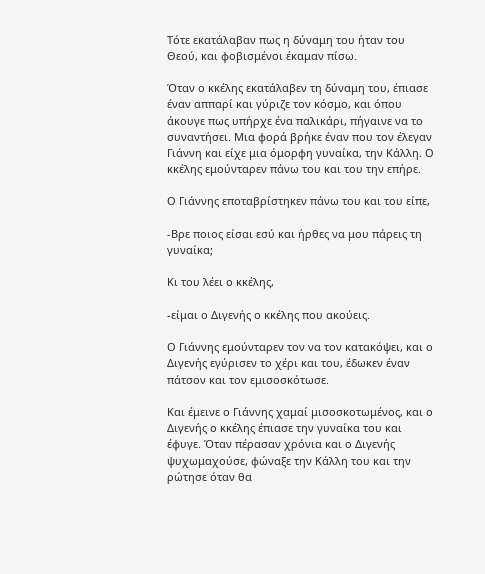Τότε εκατάλαβαν πως η δύναμη του ήταν του Θεού, και φοβισμένοι έκαμαν πίσω.

Όταν ο κκέλης εκατάλαβεν τη δύναμη του, έπιασε έναν αππαρί και γύριζε τον κόσμο, και όπου άκουγε πως υπήρχε ένα παλικάρι, πήγαινε να το συναντήσει. Μια φορά βρήκε έναν που τον έλεγαν Γιάννη και είχε μια όμορφη γυναίκα, την Κάλλη. Ο κκέλης εμούνταρεν πάνω του και του την επήρε.

Ο Γιάννης εποταβρίστηκεν πάνω του και του είπε,

-Βρε ποιος είσαι εσύ και ήρθες να μου πάρεις τη γυναίκα;

Κι του λέει ο κκέλης,

-είμαι ο Διγενής ο κκέλης που ακούεις.

Ο Γιάννης εμούνταρεν τον να τον κατακόψει, και ο Διγενής εγύρισεν το χέρι και του, έδωκεν έναν πάτσον και τον εμισοσκότωσε.

Και έμεινε ο Γιάννης χαμαί μισοσκοτωμένος, και ο Διγενής ο κκέλης έπιασε την γυναίκα του και έφυγε. Όταν πέρασαν χρόνια και ο Διγενής ψυχωμαχούσε, φώναξε την Κάλλη του και την ρώτησε όταν θα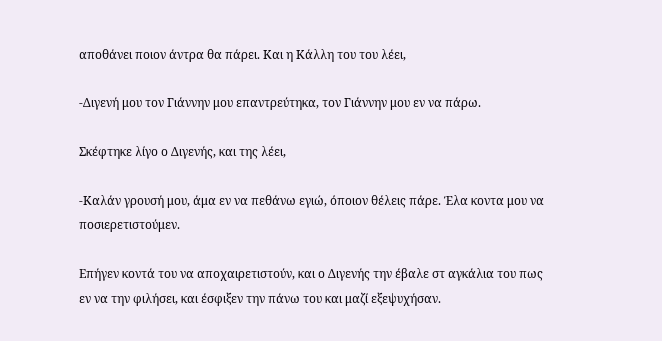αποθάνει ποιον άντρα θα πάρει. Και η Κάλλη του του λέει,

-Διγενή μου τον Γιάννην μου επαντρεύτηκα, τον Γιάννην μου εν να πάρω.

Σκέφτηκε λίγο ο Διγενής, και της λέει,

-Καλάν γρουσή μου, άμα εν να πεθάνω εγιώ, όποιον θέλεις πάρε. Έλα κοντα μου να ποσιερετιστούμεν.

Επήγεν κοντά του να αποχαιρετιστούν, και ο Διγενής την έβαλε στ αγκάλια του πως εν να την φιλήσει, και έσφιξεν την πάνω του και μαζί εξεψυχήσαν.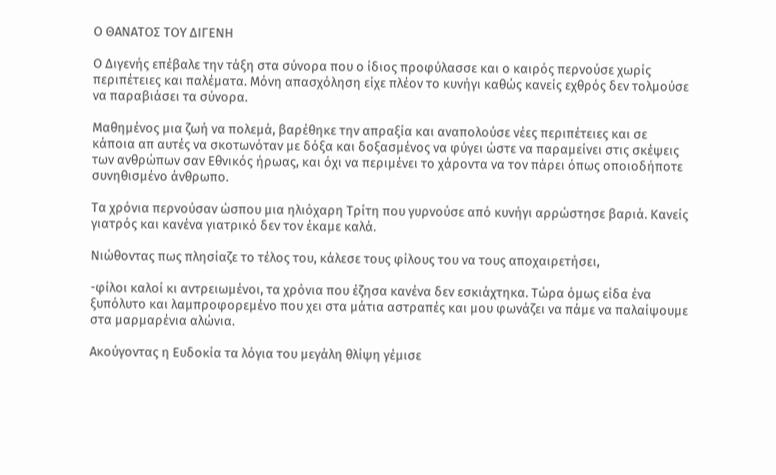Ο ΘΑΝΑΤΟΣ ΤΟΥ ΔΙΓΕΝΗ

Ο Διγενής επέβαλε την τάξη στα σύνορα που ο ίδιος προφύλασσε και ο καιρός περνούσε χωρίς περιπέτειες και παλέματα. Μόνη απασχόληση είχε πλέον το κυνήγι καθώς κανείς εχθρός δεν τολμούσε να παραβιάσει τα σύνορα.

Μαθημένος μια ζωή να πολεμά, βαρέθηκε την απραξία και αναπολούσε νέες περιπέτειες και σε κάποια απ αυτές να σκοτωνόταν με δόξα και δοξασμένος να φύγει ώστε να παραμείνει στις σκέψεις των ανθρώπων σαν Εθνικός ήρωας, και όχι να περιμένει το χάροντα να τον πάρει όπως οποιοδήποτε συνηθισμένο άνθρωπο.

Τα χρόνια περνούσαν ώσπου μια ηλιόχαρη Τρίτη που γυρνούσε από κυνήγι αρρώστησε βαριά. Κανείς γιατρός και κανένα γιατρικό δεν τον έκαμε καλά.

Νιώθοντας πως πλησίαζε το τέλος του, κάλεσε τους φίλους του να τους αποχαιρετήσει,

-φίλοι καλοί κι αντρειωμένοι, τα χρόνια που έζησα κανένα δεν εσκιάχτηκα. Τώρα όμως είδα ένα ξυπόλυτο και λαμπροφορεμένο που χει στα μάτια αστραπές και μου φωνάζει να πάμε να παλαίψουμε στα μαρμαρένια αλώνια.

Ακούγοντας η Ευδοκία τα λόγια του μεγάλη θλίψη γέμισε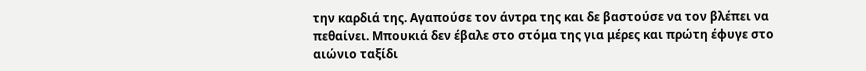την καρδιά της. Αγαπούσε τον άντρα της και δε βαστούσε να τον βλέπει να πεθαίνει. Μπουκιά δεν έβαλε στο στόμα της για μέρες και πρώτη έφυγε στο αιώνιο ταξίδι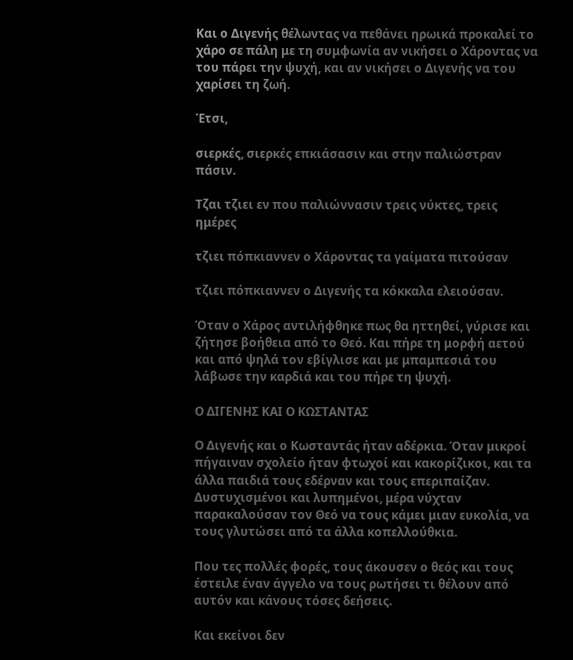Και ο Διγενής θέλωντας να πεθάνει ηρωικά προκαλεί το χάρο σε πάλη με τη συμφωνία αν νικήσει ο Χάροντας να του πάρει την ψυχή, και αν νικήσει ο Διγενής να του χαρίσει τη ζωή.

Έτσι,

σιερκές, σιερκές επκιάσασιν και στην παλιώστραν πάσιν.

Τζαι τζιει εν που παλιώννασιν τρεις νύκτες, τρεις ημέρες

τζιει πόπκιαννεν ο Χάροντας τα γαίματα πιτούσαν

τζιει πόπκιαννεν ο Διγενής τα κόκκαλα ελειούσαν.

Όταν ο Χάρος αντιλήφθηκε πως θα ηττηθεί, γύρισε και ζήτησε βοήθεια από το Θεό. Και πήρε τη μορφή αετού και από ψηλά τον εβίγλισε και με μπαμπεσιά του λάβωσε την καρδιά και του πήρε τη ψυχή.

Ο ΔΙΓΕΝΗΣ ΚΑΙ Ο ΚΩΣΤΑΝΤΑΣ

Ο Διγενής και ο Κωσταντάς ήταν αδέρκια. Όταν μικροί πήγαιναν σχολείο ήταν φτωχοί και κακορίζικοι, και τα άλλα παιδιά τους εδέρναν και τους επεριπαίζαν. Δυστυχισμένοι και λυπημένοι, μέρα νύχταν παρακαλούσαν τον Θεό να τους κάμει μιαν ευκολία, να τους γλυτώσει από τα άλλα κοπελλούθκια.

Που τες πολλές φορές, τους άκουσεν ο θεός και τους έστειλε έναν άγγελο να τους ρωτήσει τι θέλουν από αυτόν και κάνους τόσες δεήσεις.

Και εκείνοι δεν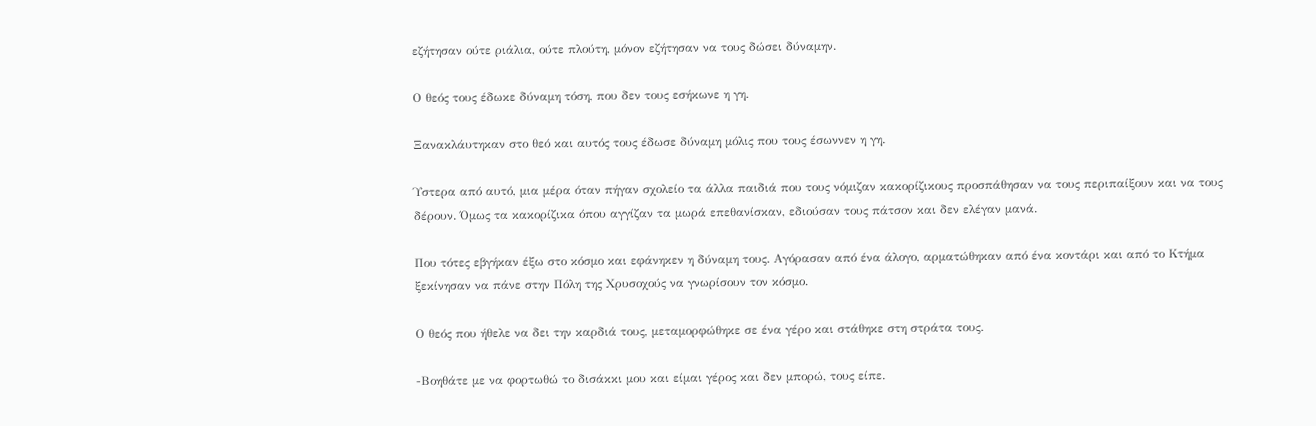εζήτησαν ούτε ριάλια, ούτε πλούτη, μόνον εζήτησαν να τους δώσει δύναμην.

Ο θεός τους έδωκε δύναμη τόση, που δεν τους εσήκωνε η γη.

Ξανακλάυτηκαν στο θεό και αυτός τους έδωσε δύναμη μόλις που τους έσωννεν η γη.

Ύστερα από αυτό, μια μέρα όταν πήγαν σχολείο τα άλλα παιδιά που τους νόμιζαν κακορίζικους προσπάθησαν να τους περιπαίξουν και να τους δέρουν. Όμως τα κακορίζικα όπου αγγίζαν τα μωρά επεθανίσκαν, εδιούσαν τους πάτσον και δεν ελέγαν μανά.

Που τότες εβγήκαν έξω στο κόσμο και εφάνηκεν η δύναμη τους. Αγόρασαν από ένα άλογο, αρματώθηκαν από ένα κοντάρι και από το Κτήμα ξεκίνησαν να πάνε στην Πόλη της Χρυσοχούς να γνωρίσουν τον κόσμο.

Ο θεός που ήθελε να δει την καρδιά τους, μεταμορφώθηκε σε ένα γέρο και στάθηκε στη στράτα τους.

-Βοηθάτε με να φορτωθώ το δισάκκι μου και είμαι γέρος και δεν μπορώ, τους είπε.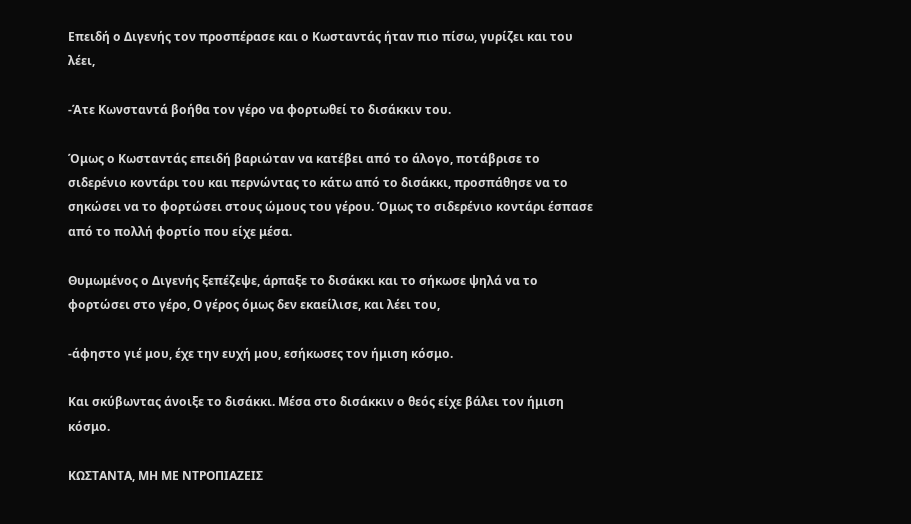Επειδή ο Διγενής τον προσπέρασε και ο Κωσταντάς ήταν πιο πίσω, γυρίζει και του λέει,

-Άτε Κωνσταντά βοήθα τον γέρο να φορτωθεί το δισάκκιν του.

Όμως ο Κωσταντάς επειδή βαριώταν να κατέβει από το άλογο, ποτάβρισε το σιδερένιο κοντάρι του και περνώντας το κάτω από το δισάκκι, προσπάθησε να το σηκώσει να το φορτώσει στους ώμους του γέρου. Όμως το σιδερένιο κοντάρι έσπασε από το πολλή φορτίο που είχε μέσα.

Θυμωμένος ο Διγενής ξεπέζεψε, άρπαξε το δισάκκι και το σήκωσε ψηλά να το φορτώσει στο γέρο, Ο γέρος όμως δεν εκαείλισε, και λέει του,

-άφηστο γιέ μου, έχε την ευχή μου, εσήκωσες τον ήμιση κόσμο.

Και σκύβωντας άνοιξε το δισάκκι. Μέσα στο δισάκκιν ο θεός είχε βάλει τον ήμιση κόσμο.

ΚΩΣΤΑΝΤΑ, ΜΗ ΜΕ ΝΤΡΟΠΙΑΖΕΙΣ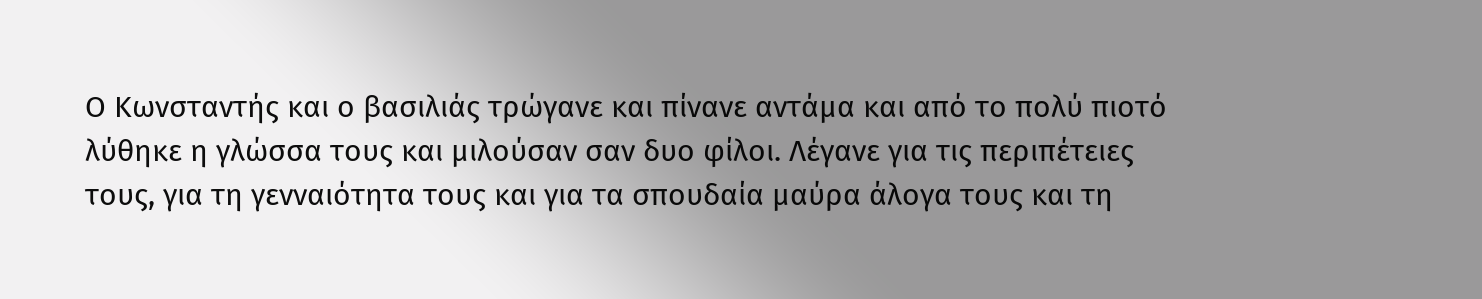Ο Κωνσταντής και ο βασιλιάς τρώγανε και πίνανε αντάμα και από το πολύ πιοτό λύθηκε η γλώσσα τους και μιλούσαν σαν δυο φίλοι. Λέγανε για τις περιπέτειες τους, για τη γενναιότητα τους και για τα σπουδαία μαύρα άλογα τους και τη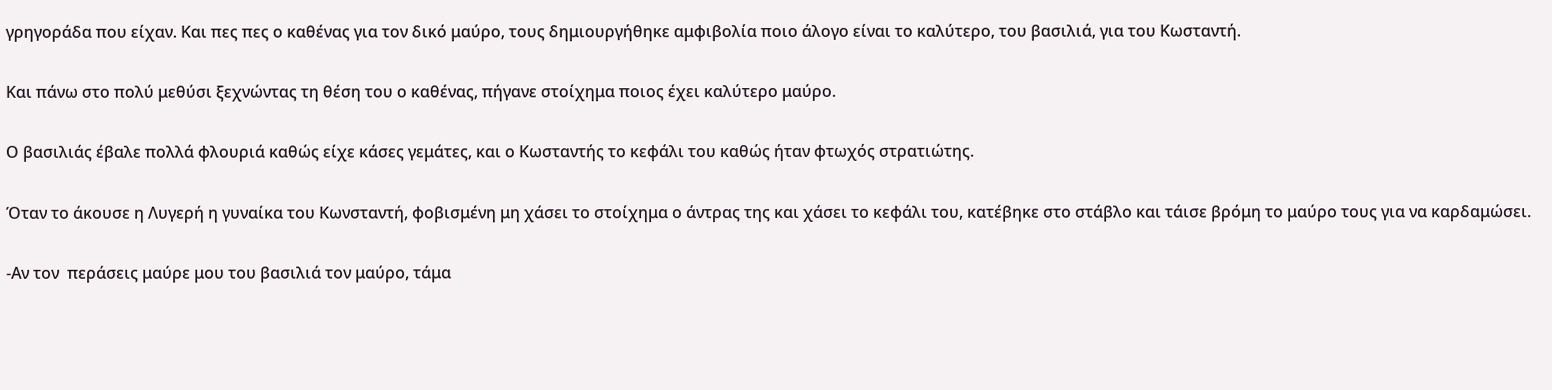γρηγοράδα που είχαν. Και πες πες ο καθένας για τον δικό μαύρο, τους δημιουργήθηκε αμφιβολία ποιο άλογο είναι το καλύτερο, του βασιλιά, για του Κωσταντή.

Και πάνω στο πολύ μεθύσι ξεχνώντας τη θέση του ο καθένας, πήγανε στοίχημα ποιος έχει καλύτερο μαύρο.

Ο βασιλιάς έβαλε πολλά φλουριά καθώς είχε κάσες γεμάτες, και ο Κωσταντής το κεφάλι του καθώς ήταν φτωχός στρατιώτης.

Όταν το άκουσε η Λυγερή η γυναίκα του Κωνσταντή, φοβισμένη μη χάσει το στοίχημα ο άντρας της και χάσει το κεφάλι του, κατέβηκε στο στάβλο και τάισε βρόμη το μαύρο τους για να καρδαμώσει.

-Αν τον  περάσεις μαύρε μου του βασιλιά τον μαύρο, τάμα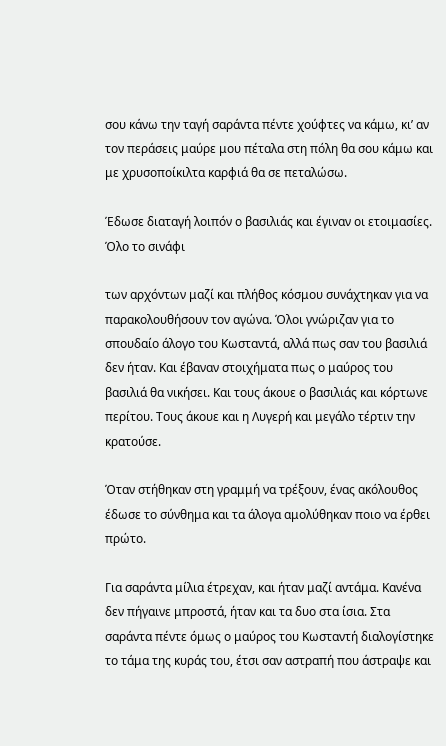σου κάνω την ταγή σαράντα πέντε χούφτες να κάμω, κι’ αν τον περάσεις μαύρε μου πέταλα στη πόλη θα σου κάμω και με χρυσοποίκιλτα καρφιά θα σε πεταλώσω.

Έδωσε διαταγή λοιπόν ο βασιλιάς και έγιναν οι ετοιμασίες. Όλο το σινάφι

των αρχόντων μαζί και πλήθος κόσμου συνάχτηκαν για να παρακολουθήσουν τον αγώνα. Όλοι γνώριζαν για το σπουδαίο άλογο του Κωσταντά, αλλά πως σαν του βασιλιά δεν ήταν. Και έβαναν στοιχήματα πως ο μαύρος του βασιλιά θα νικήσει. Και τους άκουε ο βασιλιάς και κόρτωνε περίτου. Τους άκουε και η Λυγερή και μεγάλο τέρτιν την κρατούσε.

Όταν στήθηκαν στη γραμμή να τρέξουν, ένας ακόλουθος έδωσε το σύνθημα και τα άλογα αμολύθηκαν ποιο να έρθει πρώτο.

Για σαράντα μίλια έτρεχαν, και ήταν μαζί αντάμα. Κανένα δεν πήγαινε μπροστά, ήταν και τα δυο στα ίσια. Στα σαράντα πέντε όμως ο μαύρος του Κωσταντή διαλογίστηκε το τάμα της κυράς του, έτσι σαν αστραπή που άστραψε και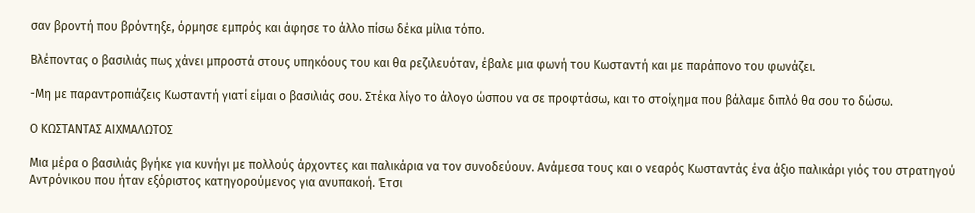σαν βροντή που βρόντηξε, όρμησε εμπρός και άφησε το άλλο πίσω δέκα μίλια τόπο.

Βλέποντας ο βασιλιάς πως χάνει μπροστά στους υπηκόους του και θα ρεζιλευόταν, έβαλε μια φωνή του Κωσταντή και με παράπονο του φωνάζει.

-Μη με παραντροπιάζεις Κωσταντή γιατί είμαι ο βασιλιάς σου. Στέκα λίγο το άλογο ώσπου να σε προφτάσω, και το στοίχημα που βάλαμε διπλό θα σου το δώσω.

Ο ΚΩΣΤΑΝΤΑΣ ΑΙΧΜΑΛΩΤΟΣ

Μια μέρα ο βασιλιάς βγήκε για κυνήγι με πολλούς άρχοντες και παλικάρια να τον συνοδεύουν. Ανάμεσα τους και ο νεαρός Κωσταντάς ένα άξιο παλικάρι γιός του στρατηγού Αντρόνικου που ήταν εξόριστος κατηγορούμενος για ανυπακοή. Έτσι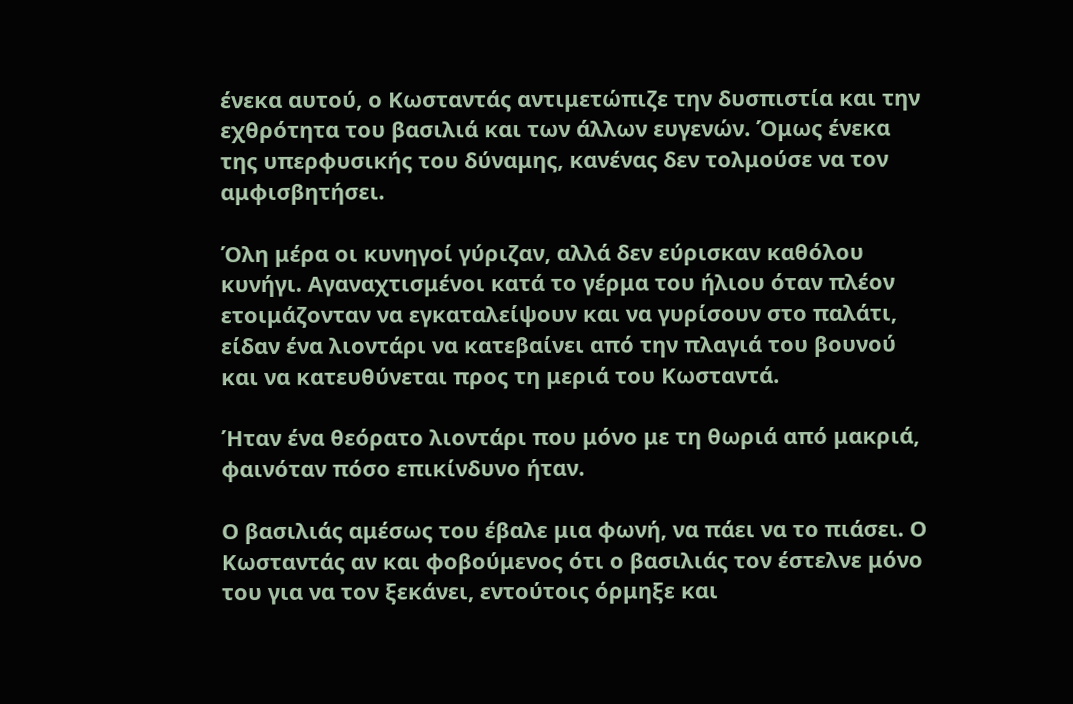ένεκα αυτού, ο Κωσταντάς αντιμετώπιζε την δυσπιστία και την εχθρότητα του βασιλιά και των άλλων ευγενών. Όμως ένεκα της υπερφυσικής του δύναμης, κανένας δεν τολμούσε να τον αμφισβητήσει.

Όλη μέρα οι κυνηγοί γύριζαν, αλλά δεν εύρισκαν καθόλου κυνήγι. Αγαναχτισμένοι κατά το γέρμα του ήλιου όταν πλέον ετοιμάζονταν να εγκαταλείψουν και να γυρίσουν στο παλάτι, είδαν ένα λιοντάρι να κατεβαίνει από την πλαγιά του βουνού και να κατευθύνεται προς τη μεριά του Κωσταντά.

Ήταν ένα θεόρατο λιοντάρι που μόνο με τη θωριά από μακριά, φαινόταν πόσο επικίνδυνο ήταν.

Ο βασιλιάς αμέσως του έβαλε μια φωνή, να πάει να το πιάσει. Ο Κωσταντάς αν και φοβούμενος ότι ο βασιλιάς τον έστελνε μόνο του για να τον ξεκάνει, εντούτοις όρμηξε και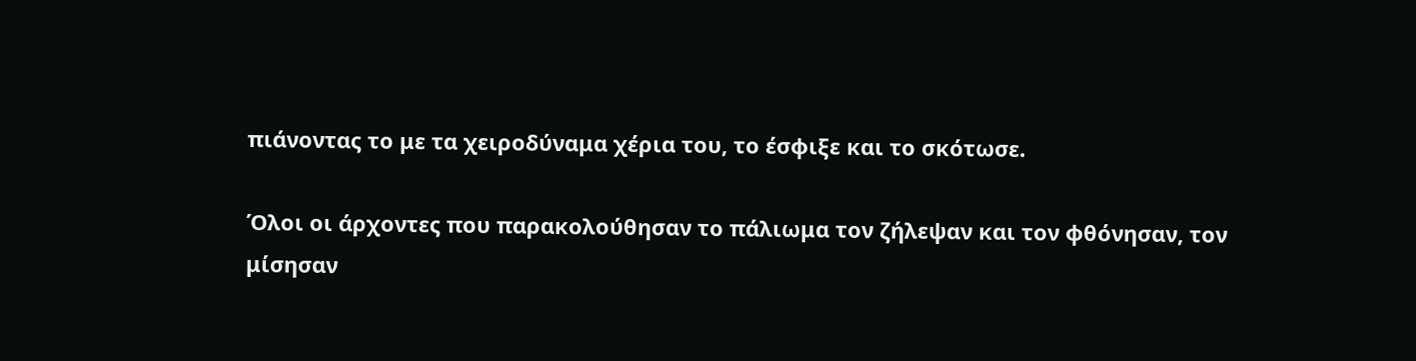πιάνοντας το με τα χειροδύναμα χέρια του, το έσφιξε και το σκότωσε.

Όλοι οι άρχοντες που παρακολούθησαν το πάλιωμα τον ζήλεψαν και τον φθόνησαν, τον μίσησαν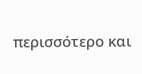περισσότερο και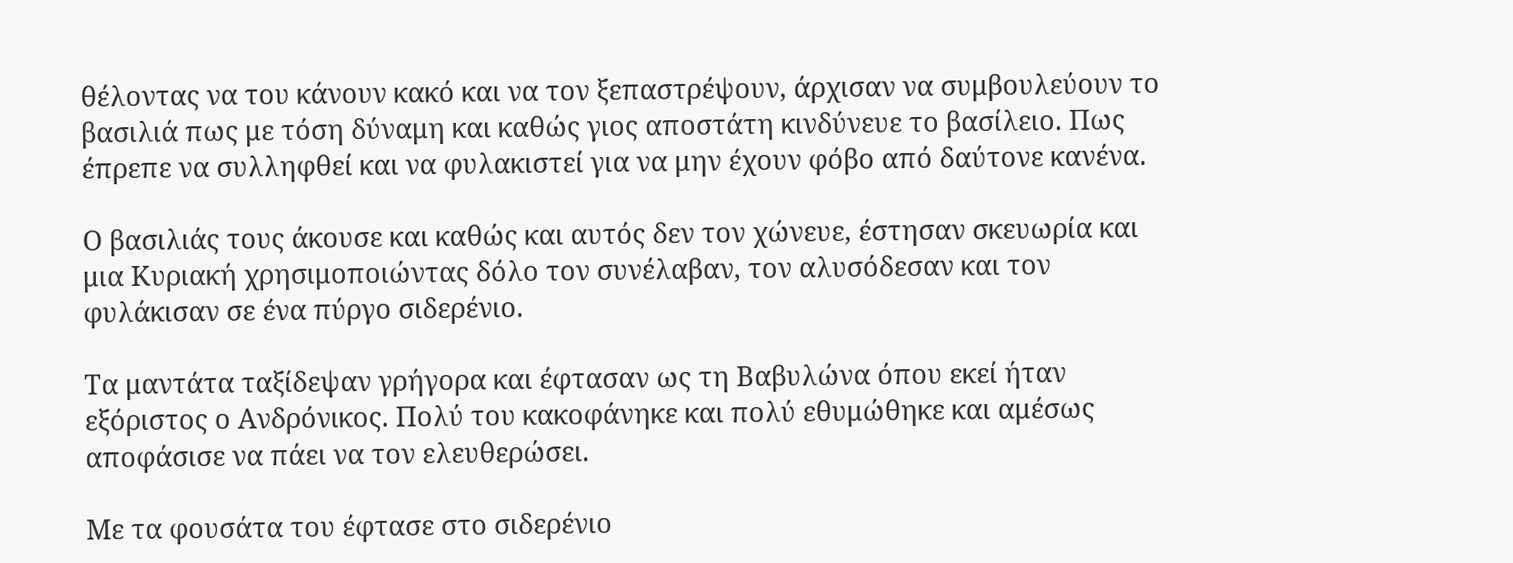θέλοντας να του κάνουν κακό και να τον ξεπαστρέψουν, άρχισαν να συμβουλεύουν το βασιλιά πως με τόση δύναμη και καθώς γιος αποστάτη κινδύνευε το βασίλειο. Πως έπρεπε να συλληφθεί και να φυλακιστεί για να μην έχουν φόβο από δαύτονε κανένα.

Ο βασιλιάς τους άκουσε και καθώς και αυτός δεν τον χώνευε, έστησαν σκευωρία και μια Κυριακή χρησιμοποιώντας δόλο τον συνέλαβαν, τον αλυσόδεσαν και τον φυλάκισαν σε ένα πύργο σιδερένιο.

Τα μαντάτα ταξίδεψαν γρήγορα και έφτασαν ως τη Βαβυλώνα όπου εκεί ήταν εξόριστος ο Ανδρόνικος. Πολύ του κακοφάνηκε και πολύ εθυμώθηκε και αμέσως αποφάσισε να πάει να τον ελευθερώσει.

Με τα φουσάτα του έφτασε στο σιδερένιο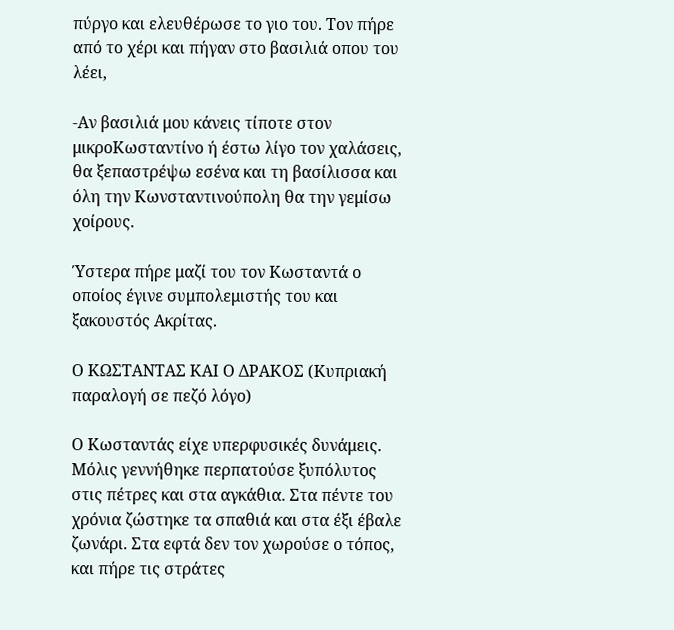πύργο και ελευθέρωσε το γιο του. Τον πήρε από το χέρι και πήγαν στο βασιλιά οπου του λέει,

-Αν βασιλιά μου κάνεις τίποτε στον μικροΚωσταντίνο ή έστω λίγο τον χαλάσεις, θα ξεπαστρέψω εσένα και τη βασίλισσα και όλη την Κωνσταντινούπολη θα την γεμίσω χοίρους.

Ύστερα πήρε μαζί του τον Κωσταντά ο οποίος έγινε συμπολεμιστής του και ξακουστός Ακρίτας.

Ο ΚΩΣΤΑΝΤΑΣ ΚΑΙ Ο ΔΡΑΚΟΣ (Κυπριακή παραλογή σε πεζό λόγο)

Ο Κωσταντάς είχε υπερφυσικές δυνάμεις. Μόλις γεννήθηκε περπατούσε ξυπόλυτος στις πέτρες και στα αγκάθια. Στα πέντε του χρόνια ζώστηκε τα σπαθιά και στα έξι έβαλε ζωνάρι. Στα εφτά δεν τον χωρούσε ο τόπος, και πήρε τις στράτες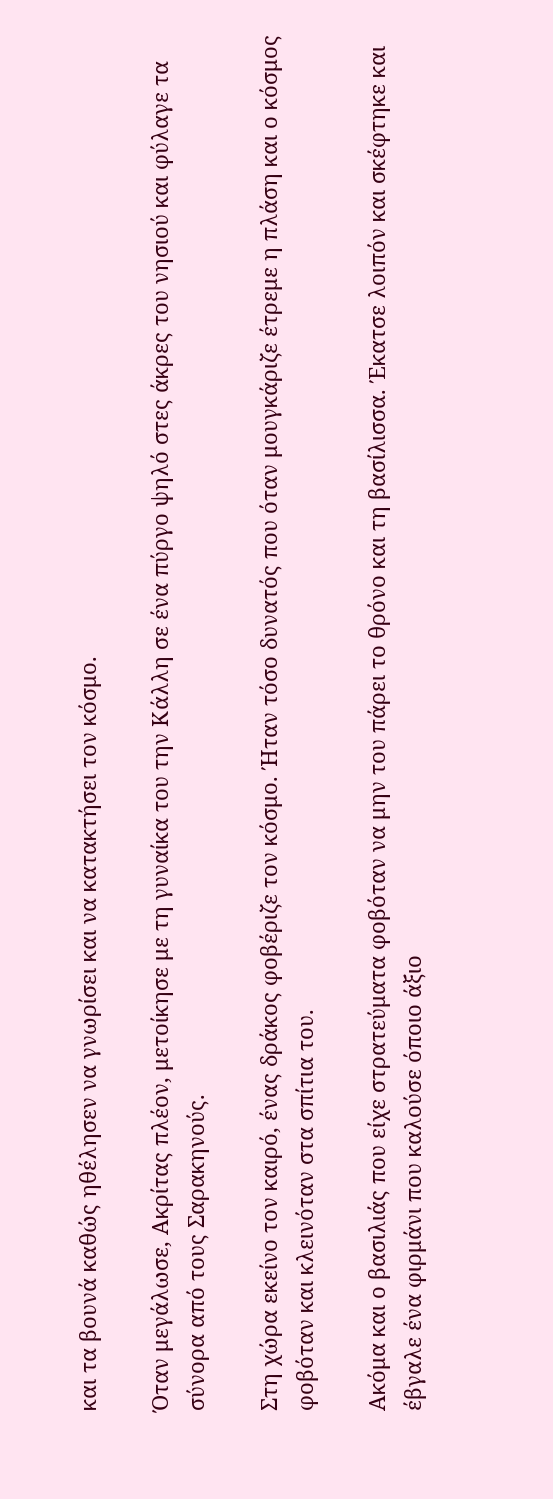και τα βουνά καθώς ηθέλησεν να γνωρίσει και να κατακτήσει τον κόσμο.

Όταν μεγάλωσε, Ακρίτας πλέον, μετοίκησε με τη γυναίκα του την Κάλλη σε ένα πύργο ψηλό στες άκρες του νησιού και φύλαγε τα σύνορα από τους Σαρακηνούς.

Στη χώρα εκείνο τον καιρό, ένας δράκος φοβέριζε τον κόσμο. Ήταν τόσο δυνατός που όταν μουγκάριζε έτρεμε η πλάση και ο κόσμος φοβόταν και κλεινόταν στα σπίτια του.

Ακόμα και ο βασιλιάς που είχε στρατεύματα φοβόταν να μην του πάρει το θρόνο και τη βασίλισσα. Έκατσε λοιπόν και σκέφτηκε και έβγαλε ένα φιρμάνι που καλούσε όποιο άξιο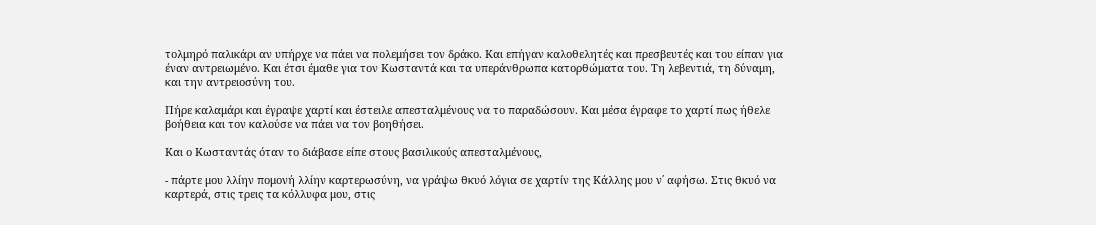τολμηρό παλικάρι αν υπήρχε να πάει να πολεμήσει τον δράκο. Και επήγαν καλοθελητές και πρεσβευτές και του είπαν για έναν αντρειωμένο. Και έτσι έμαθε για τον Κωσταντά και τα υπεράνθρωπα κατορθώματα του. Τη λεβεντιά, τη δύναμη, και την αντρειοσύνη του.

Πήρε καλαμάρι και έγραψε χαρτί και έστειλε απεσταλμένους να το παραδώσουν. Και μέσα έγραφε το χαρτί πως ήθελε βοήθεια και τον καλούσε να πάει να τον βοηθήσει.

Και ο Κωσταντάς όταν το διάβασε είπε στους βασιλικούς απεσταλμένους,

- πάρτε μου λλίην πομονή λλίην καρτερωσύνη, να γράψω θκυό λόγια σε χαρτίν της Κάλλης μου ν΄ αφήσω. Στις θκυό να καρτερά, στις τρεις τα κόλλυφα μου, στις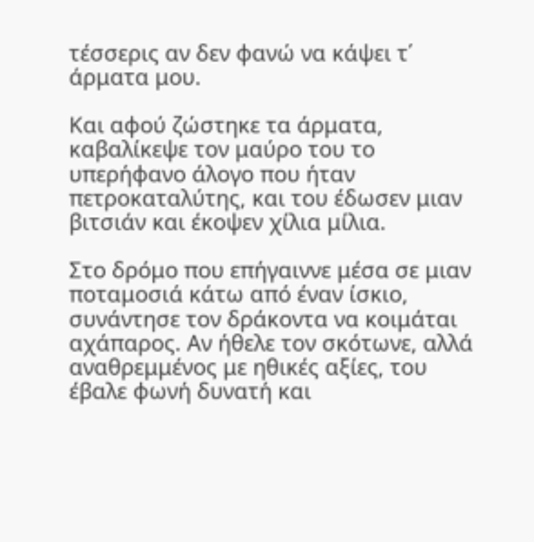τέσσερις αν δεν φανώ να κάψει τ΄ άρματα μου.

Και αφού ζώστηκε τα άρματα, καβαλίκεψε τον μαύρο του το υπερήφανο άλογο που ήταν πετροκαταλύτης, και του έδωσεν μιαν βιτσιάν και έκοψεν χίλια μίλια.

Στο δρόμο που επήγαιννε μέσα σε μιαν ποταμοσιά κάτω από έναν ίσκιο, συνάντησε τον δράκοντα να κοιμάται αχάπαρος. Αν ήθελε τον σκότωνε, αλλά αναθρεμμένος με ηθικές αξίες, του έβαλε φωνή δυνατή και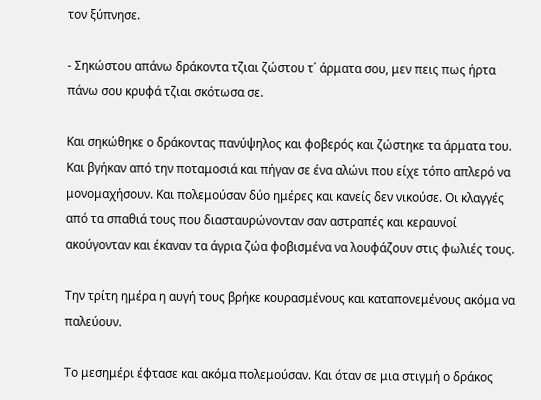τον ξύπνησε.

- Σηκώστου απάνω δράκοντα τζιαι ζώστου τ΄ άρματα σου, μεν πεις πως ήρτα πάνω σου κρυφά τζιαι σκότωσα σε.

Και σηκώθηκε ο δράκοντας πανύψηλος και φοβερός και ζώστηκε τα άρματα του. Και βγήκαν από την ποταμοσιά και πήγαν σε ένα αλώνι που είχε τόπο απλερό να μονομαχήσουν. Και πολεμούσαν δύο ημέρες και κανείς δεν νικούσε. Οι κλαγγές από τα σπαθιά τους που διασταυρώνονταν σαν αστραπές και κεραυνοί ακούγονταν και έκαναν τα άγρια ζώα φοβισμένα να λουφάζουν στις φωλιές τους.

Την τρίτη ημέρα η αυγή τους βρήκε κουρασμένους και καταπονεμένους ακόμα να παλεύουν.

Το μεσημέρι έφτασε και ακόμα πολεμούσαν. Και όταν σε μια στιγμή ο δράκος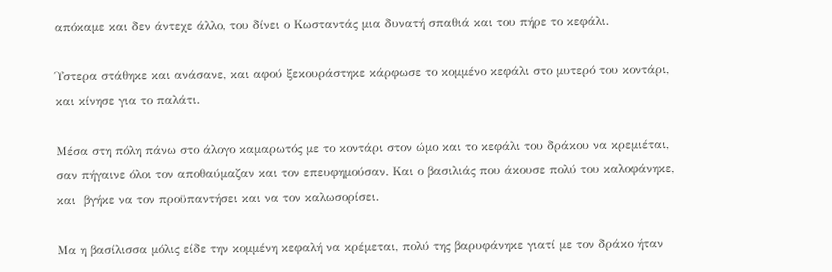απόκαμε και δεν άντεχε άλλο, του δίνει ο Κωσταντάς μια δυνατή σπαθιά και του πήρε το κεφάλι.

Ύστερα στάθηκε και ανάσανε, και αφού ξεκουράστηκε κάρφωσε το κομμένο κεφάλι στο μυτερό του κοντάρι, και κίνησε για το παλάτι.

Μέσα στη πόλη πάνω στο άλογο καμαρωτός με το κοντάρι στον ώμο και το κεφάλι του δράκου να κρεμιέται, σαν πήγαινε όλοι τον αποθαύμαζαν και τον επευφημούσαν. Και ο βασιλιάς που άκουσε πολύ του καλοφάνηκε, και  βγήκε να τον προϋπαντήσει και να τον καλωσορίσει.

Μα η βασίλισσα μόλις είδε την κομμένη κεφαλή να κρέμεται, πολύ της βαρυφάνηκε γιατί με τον δράκο ήταν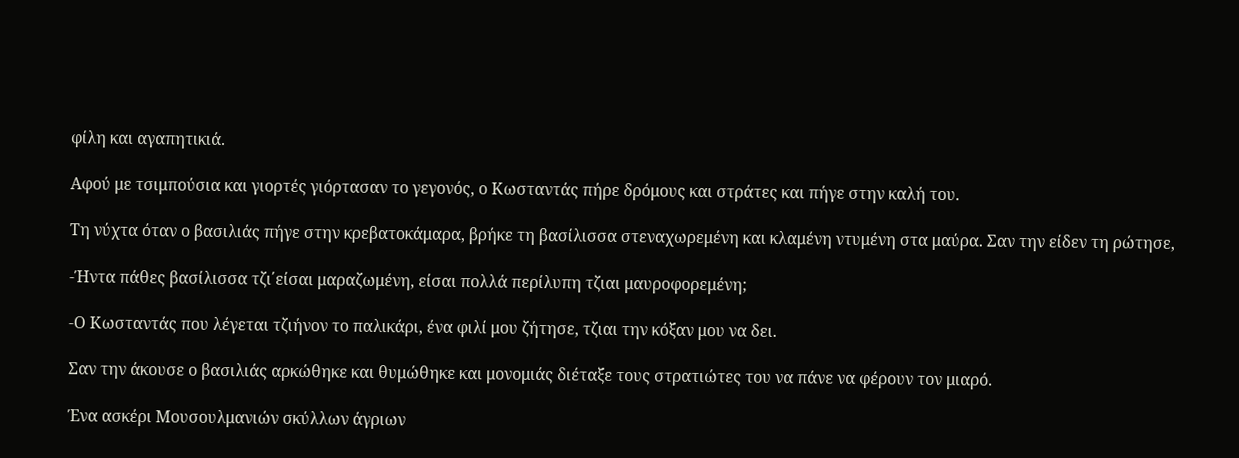φίλη και αγαπητικιά.

Αφού με τσιμπούσια και γιορτές γιόρτασαν το γεγονός, ο Κωσταντάς πήρε δρόμους και στράτες και πήγε στην καλή του.

Τη νύχτα όταν ο βασιλιάς πήγε στην κρεβατοκάμαρα, βρήκε τη βασίλισσα στεναχωρεμένη και κλαμένη ντυμένη στα μαύρα. Σαν την είδεν τη ρώτησε,

-Ήντα πάθες βασίλισσα τζι΄είσαι μαραζωμένη, είσαι πολλά περίλυπη τζιαι μαυροφορεμένη;

-Ο Κωσταντάς που λέγεται τζιήνον το παλικάρι, ένα φιλί μου ζήτησε, τζιαι την κόξαν μου να δει.

Σαν την άκουσε ο βασιλιάς αρκώθηκε και θυμώθηκε και μονομιάς διέταξε τους στρατιώτες του να πάνε να φέρουν τον μιαρό.

Ένα ασκέρι Μουσουλμανιών σκύλλων άγριων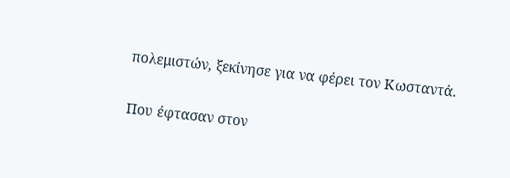πολεμιστών, ξεκίνησε για να φέρει τον Κωσταντά.

Που έφτασαν στον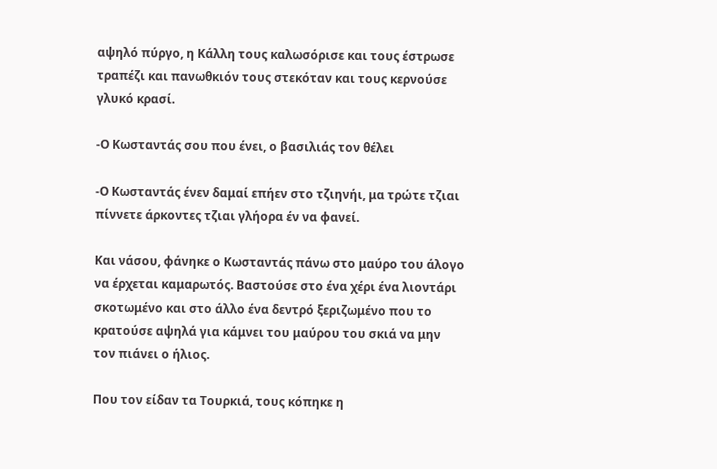αψηλό πύργο, η Κάλλη τους καλωσόρισε και τους έστρωσε τραπέζι και πανωθκιόν τους στεκόταν και τους κερνούσε γλυκό κρασί.

-Ο Κωσταντάς σου που ένει, ο βασιλιάς τον θέλει

-Ο Κωσταντάς ένεν δαμαί επήεν στο τζιηνήι, μα τρώτε τζιαι πίννετε άρκοντες τζιαι γλήορα έν να φανεί.

Και νάσου, φάνηκε ο Κωσταντάς πάνω στο μαύρο του άλογο να έρχεται καμαρωτός. Βαστούσε στο ένα χέρι ένα λιοντάρι σκοτωμένο και στο άλλο ένα δεντρό ξεριζωμένο που το κρατούσε αψηλά για κάμνει του μαύρου του σκιά να μην τον πιάνει ο ήλιος.

Που τον είδαν τα Τουρκιά, τους κόπηκε η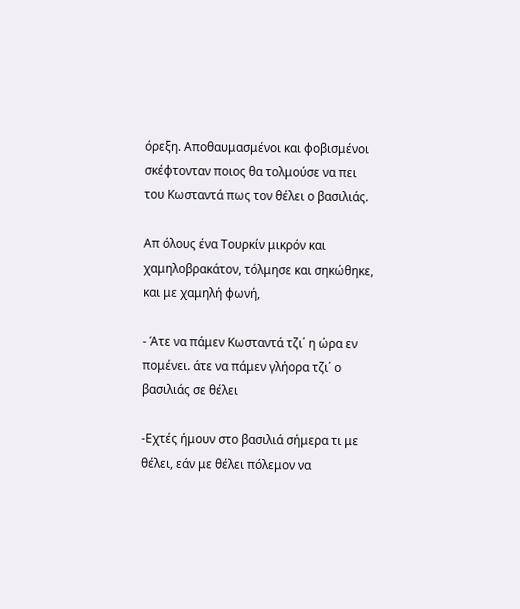όρεξη. Αποθαυμασμένοι και φοβισμένοι σκέφτονταν ποιος θα τολμούσε να πει του Κωσταντά πως τον θέλει ο βασιλιάς.

Απ όλους ένα Τουρκίν μικρόν και χαμηλοβρακάτον, τόλμησε και σηκώθηκε, και με χαμηλή φωνή,

- Άτε να πάμεν Κωσταντά τζι΄ η ώρα εν πομένει. άτε να πάμεν γλήορα τζι΄ ο βασιλιάς σε θέλει

-Εχτές ήμουν στο βασιλιά σήμερα τι με θέλει, εάν με θέλει πόλεμον να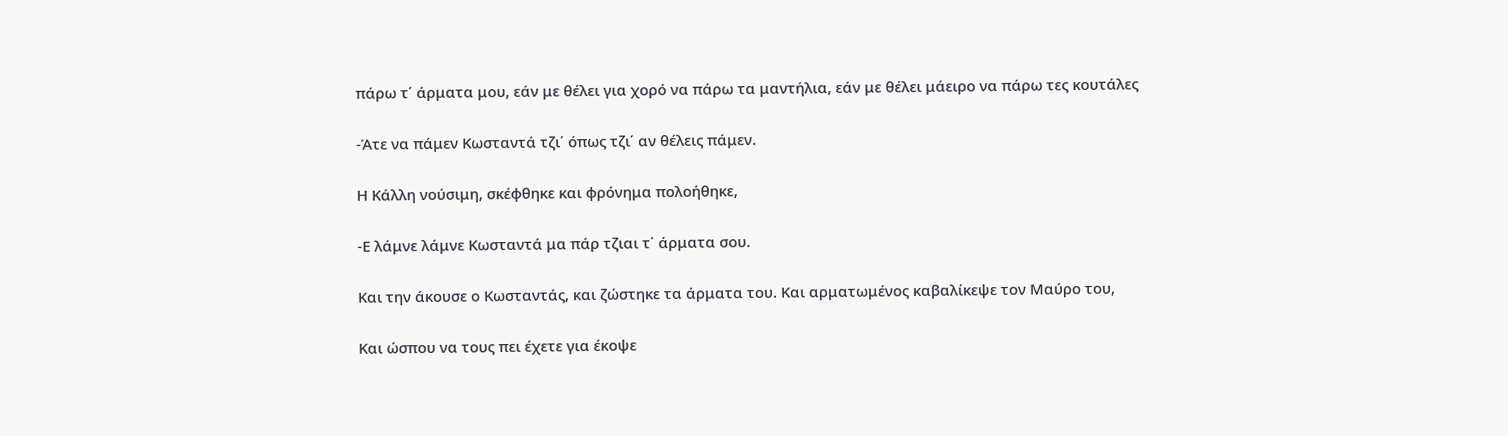πάρω τ΄ άρματα μου, εάν με θέλει για χορό να πάρω τα μαντήλια, εάν με θέλει μάειρο να πάρω τες κουτάλες

-Άτε να πάμεν Κωσταντά τζι΄ όπως τζι΄ αν θέλεις πάμεν.

Η Κάλλη νούσιμη, σκέφθηκε και φρόνημα πολοήθηκε,

-Ε λάμνε λάμνε Κωσταντά μα πάρ τζιαι τ΄ άρματα σου.

Και την άκουσε ο Κωσταντάς, και ζώστηκε τα άρματα του. Και αρματωμένος καβαλίκεψε τον Μαύρο του,

Και ώσπου να τους πει έχετε για έκοψε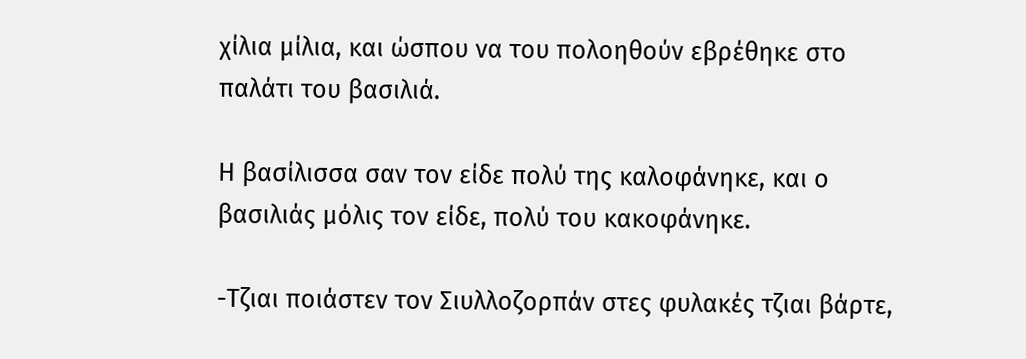χίλια μίλια, και ώσπου να του πολοηθούν εβρέθηκε στο παλάτι του βασιλιά.

Η βασίλισσα σαν τον είδε πολύ της καλοφάνηκε, και ο βασιλιάς μόλις τον είδε, πολύ του κακοφάνηκε.

-Τζιαι ποιάστεν τον Σιυλλοζορπάν στες φυλακές τζιαι βάρτε,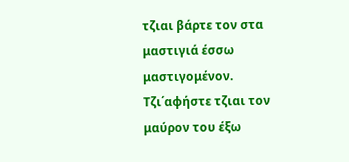τζιαι βάρτε τον στα μαστιγιά έσσω μαστιγομένον. Τζι΄αφήστε τζιαι τον μαύρον του έξω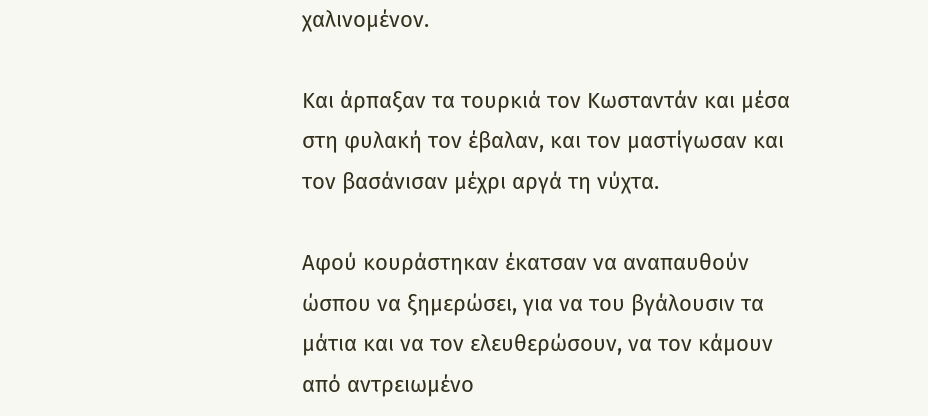χαλινομένον.

Και άρπαξαν τα τουρκιά τον Κωσταντάν και μέσα στη φυλακή τον έβαλαν, και τον μαστίγωσαν και τον βασάνισαν μέχρι αργά τη νύχτα.

Αφού κουράστηκαν έκατσαν να αναπαυθούν ώσπου να ξημερώσει, για να του βγάλουσιν τα μάτια και να τον ελευθερώσουν, να τον κάμουν από αντρειωμένο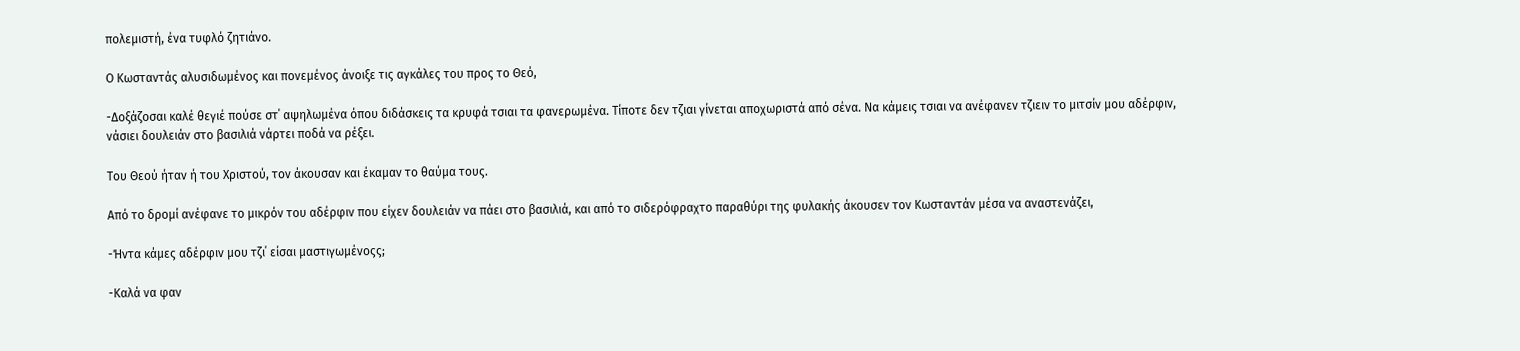πολεμιστή, ένα τυφλό ζητιάνο.

Ο Κωσταντάς αλυσιδωμένος και πονεμένος άνοιξε τις αγκάλες του προς το Θεό,

-Δοξάζοσαι καλέ θεγιέ πούσε στ΄ αψηλωμένα όπου διδάσκεις τα κρυφά τσιαι τα φανερωμένα. Τίποτε δεν τζιαι γίνεται αποχωριστά από σένα. Να κάμεις τσιαι να ανέφανεν τζιειν το μιτσίν μου αδέρφιν, νάσιει δουλειάν στο βασιλιά νάρτει ποδά να ρέξει.

Του Θεού ήταν ή του Χριστού, τον άκουσαν και έκαμαν το θαύμα τους.

Από το δρομί ανέφανε το μικρόν του αδέρφιν που είχεν δουλειάν να πάει στο βασιλιά, και από το σιδερόφραχτο παραθύρι της φυλακής άκουσεν τον Κωσταντάν μέσα να αναστενάζει,

-Ήντα κάμες αδέρφιν μου τζι΄ είσαι μαστιγωμένοςς;

-Καλά να φαν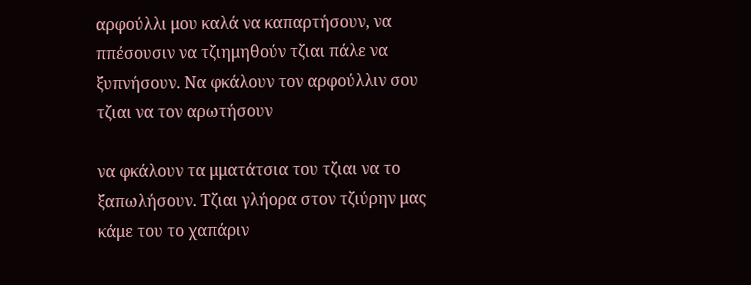αρφούλλι μου καλά να καπαρτήσουν, να ππέσουσιν να τζιημηθούν τζιαι πάλε να ξυπνήσουν. Να φκάλουν τον αρφούλλιν σου τζιαι να τον αρωτήσουν

να φκάλουν τα μματάτσια του τζιαι να το ξαπωλήσουν. Τζιαι γλήορα στον τζιύρην μας κάμε του το χαπάριν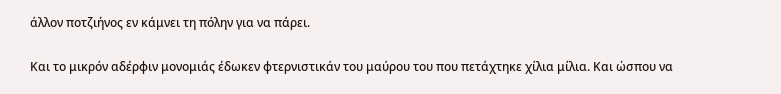άλλον ποτζιήνος εν κάμνει τη πόλην για να πάρει.

Και το μικρόν αδέρφιν μονομιάς έδωκεν φτερνιστικάν του μαύρου του που πετάχτηκε χίλια μίλια. Και ώσπου να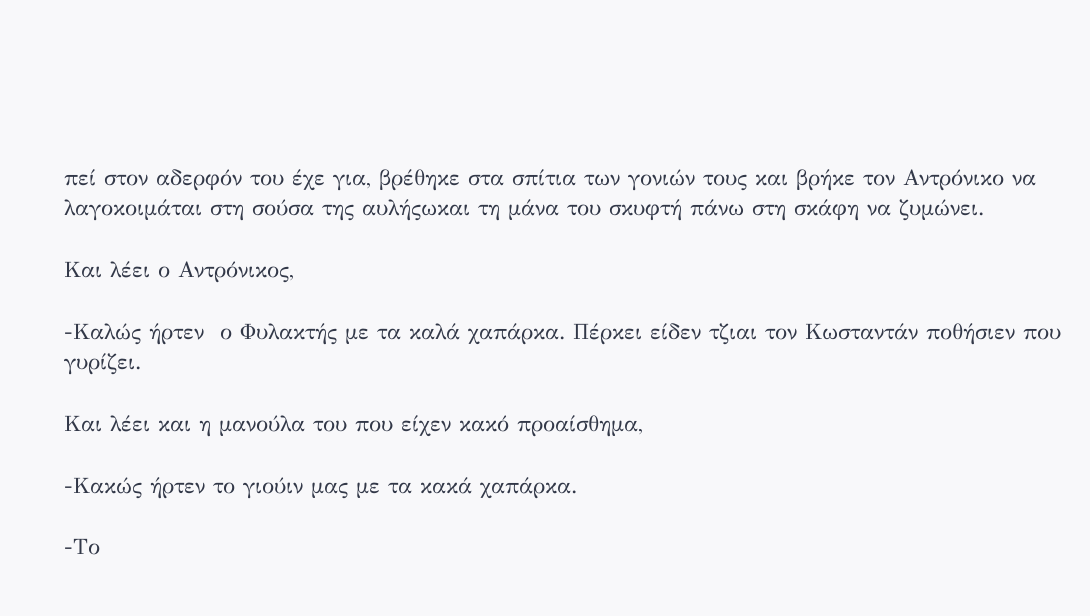πεί στον αδερφόν του έχε για, βρέθηκε στα σπίτια των γονιών τους και βρήκε τον Αντρόνικο να λαγοκοιμάται στη σούσα της αυλήςωκαι τη μάνα του σκυφτή πάνω στη σκάφη να ζυμώνει.

Και λέει ο Αντρόνικος,

-Καλώς ήρτεν  ο Φυλακτής με τα καλά χαπάρκα. Πέρκει είδεν τζιαι τον Κωσταντάν ποθήσιεν που γυρίζει.

Και λέει και η μανούλα του που είχεν κακό προαίσθημα,

-Κακώς ήρτεν το γιούιν μας με τα κακά χαπάρκα.

-Το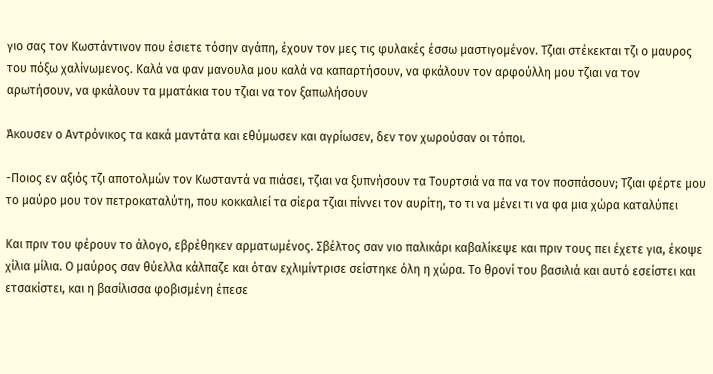γιο σας τον Κωστάντινον που έσιετε τόσην αγάπη, έχουν τον μες τις φυλακές έσσω μαστιγομένον. Τζιαι στέκεκται τζι ο μαυρος του πόξω χαλίνωμενος. Καλά να φαν μανουλα μου καλά να καπαρτήσουν, να φκάλουν τον αρφούλλη μου τζιαι να τον αρωτήσουν, να φκάλουν τα μματάκια του τζιαι να τον ξαπωλήσουν

Άκουσεν ο Αντρόνικος τα κακά μαντάτα και εθύμωσεν και αγρίωσεν, δεν τον χωρούσαν οι τόποι.

-Ποιος εν αξιός τζι αποτολμών τον Κωσταντά να πιάσει, τζιαι να ξυπνήσουν τα Τουρτσιά να πα να τον ποσπάσουν; Τζιαι φέρτε μου το μαύρο μου τον πετροκαταλύτη, που κοκκαλιεί τα σίερα τζιαι πίννει τον αυρίτη, το τι να μένει τι να φα μια χώρα καταλύπει

Και πριν του φέρουν το άλογο, εβρέθηκεν αρματωμένος. Σβέλτος σαν νιο παλικάρι καβαλίκεψε και πριν τους πει έχετε για, έκοψε χίλια μίλια. Ο μαύρος σαν θύελλα κάλπαζε και όταν εχλιμίντρισε σείστηκε όλη η χώρα. Το θρονί του βασιλιά και αυτό εσείστει και ετσακίστει, και η βασίλισσα φοβισμένη έπεσε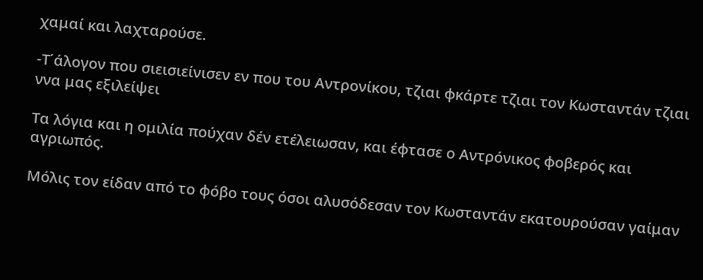χαμαί και λαχταρούσε.

-Τ΄άλογον που σιεισιείνισεν εν που του Αντρονίκου, τζιαι φκάρτε τζιαι τον Κωσταντάν τζιαι ννα μας εξιλείψει

Τα λόγια και η ομιλία πούχαν δέν ετέλειωσαν, και έφτασε ο Αντρόνικος φοβερός και αγριωπός.

Μόλις τον είδαν από το φόβο τους όσοι αλυσόδεσαν τον Κωσταντάν εκατουρούσαν γαίμαν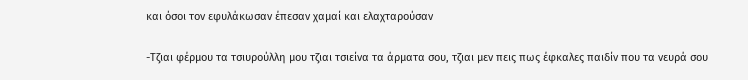και όσοι τον εφυλάκωσαν έπεσαν χαμαί και ελαχταρούσαν

-Τζιαι φέρμου τα τσιυρούλλη μου τζιαι τσιείνα τα άρματα σου, τζιαι μεν πεις πως έφκαλες παιδίν που τα νευρά σου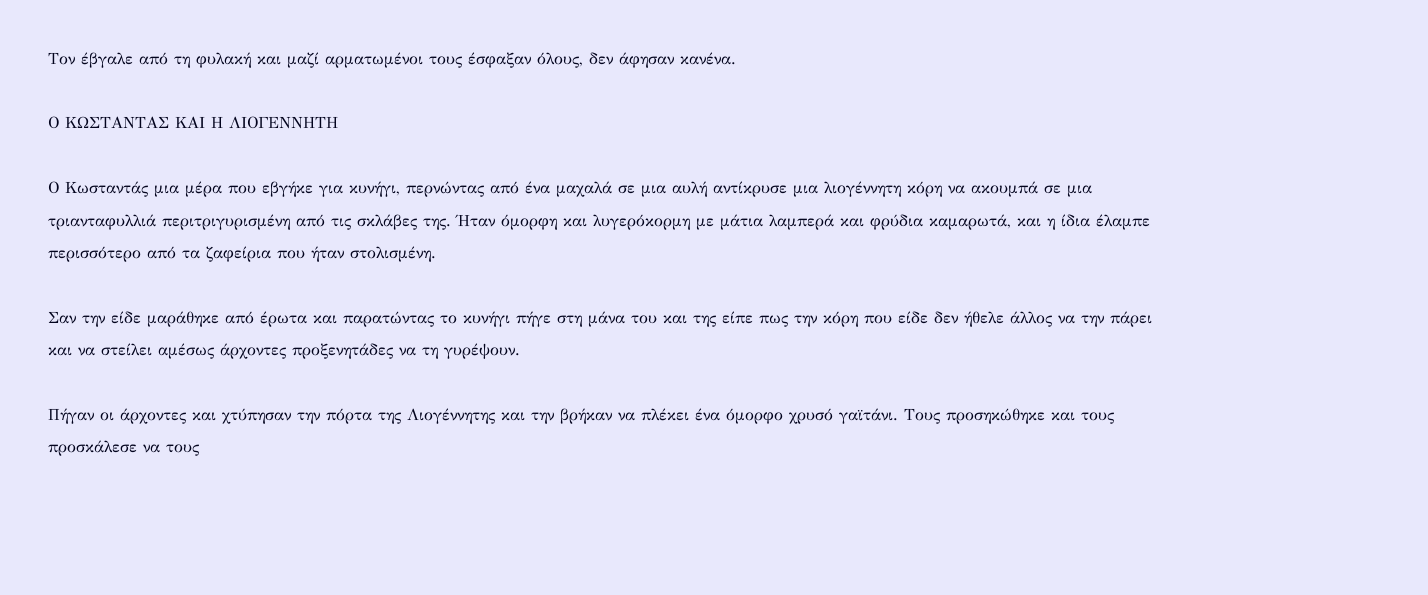Τον έβγαλε από τη φυλακή και μαζί αρματωμένοι τους έσφαξαν όλους, δεν άφησαν κανένα.

Ο ΚΩΣΤΑΝΤΑΣ ΚΑΙ Η ΛΙΟΓΕΝΝΗΤΗ

Ο Κωσταντάς μια μέρα που εβγήκε για κυνήγι, περνώντας από ένα μαχαλά σε μια αυλή αντίκρυσε μια λιογέννητη κόρη να ακουμπά σε μια τριανταφυλλιά περιτριγυρισμένη από τις σκλάβες της. Ήταν όμορφη και λυγερόκορμη με μάτια λαμπερά και φρύδια καμαρωτά, και η ίδια έλαμπε περισσότερο από τα ζαφείρια που ήταν στολισμένη.

Σαν την είδε μαράθηκε από έρωτα και παρατώντας το κυνήγι πήγε στη μάνα του και της είπε πως την κόρη που είδε δεν ήθελε άλλος να την πάρει και να στείλει αμέσως άρχοντες προξενητάδες να τη γυρέψουν.

Πήγαν οι άρχοντες και χτύπησαν την πόρτα της Λιογέννητης και την βρήκαν να πλέκει ένα όμορφο χρυσό γαϊτάνι. Τους προσηκώθηκε και τους προσκάλεσε να τους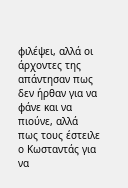φιλέψει, αλλά οι άρχοντες της απάντησαν πως δεν ήρθαν για να φάνε και να πιούνε, αλλά πως τους έστειλε ο Κωσταντάς για να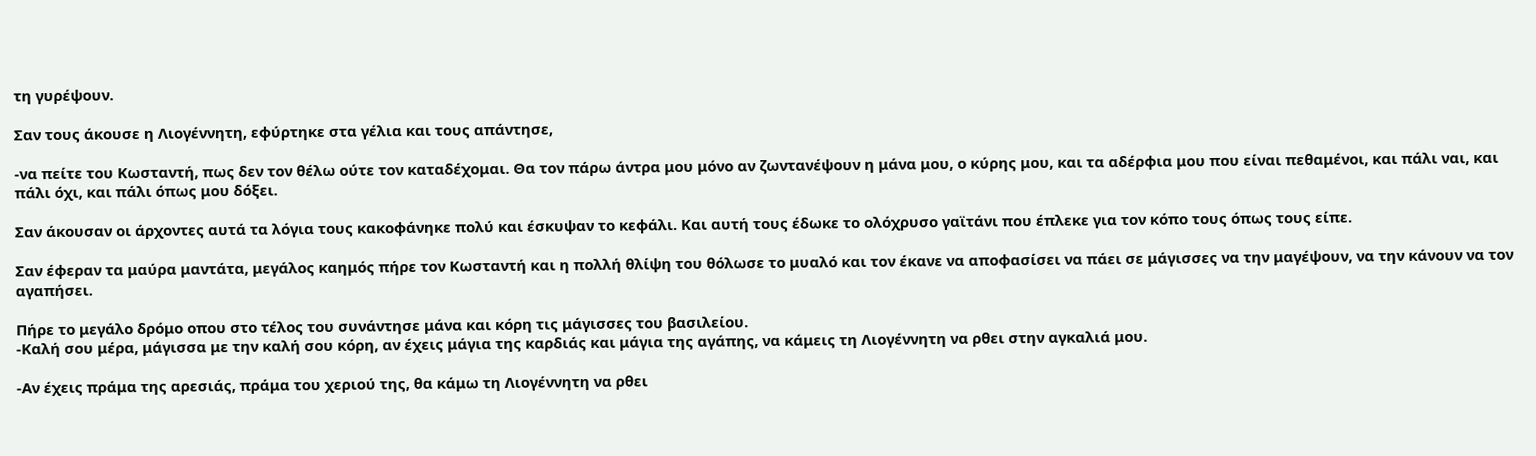τη γυρέψουν.

Σαν τους άκουσε η Λιογέννητη, εφύρτηκε στα γέλια και τους απάντησε,

-να πείτε του Κωσταντή, πως δεν τον θέλω ούτε τον καταδέχομαι. Θα τον πάρω άντρα μου μόνο αν ζωντανέψουν η μάνα μου, ο κύρης μου, και τα αδέρφια μου που είναι πεθαμένοι, και πάλι ναι, και πάλι όχι, και πάλι όπως μου δόξει.

Σαν άκουσαν οι άρχοντες αυτά τα λόγια τους κακοφάνηκε πολύ και έσκυψαν το κεφάλι. Και αυτή τους έδωκε το ολόχρυσο γαϊτάνι που έπλεκε για τον κόπο τους όπως τους είπε.

Σαν έφεραν τα μαύρα μαντάτα, μεγάλος καημός πήρε τον Κωσταντή και η πολλή θλίψη του θόλωσε το μυαλό και τον έκανε να αποφασίσει να πάει σε μάγισσες να την μαγέψουν, να την κάνουν να τον αγαπήσει.

Πήρε το μεγάλο δρόμο οπου στο τέλος του συνάντησε μάνα και κόρη τις μάγισσες του βασιλείου.
-Καλή σου μέρα, μάγισσα με την καλή σου κόρη, αν έχεις μάγια της καρδιάς και μάγια της αγάπης, να κάμεις τη Λιογέννητη να ρθει στην αγκαλιά μου.

-Αν έχεις πράμα της αρεσιάς, πράμα του χεριού της, θα κάμω τη Λιογέννητη να ρθει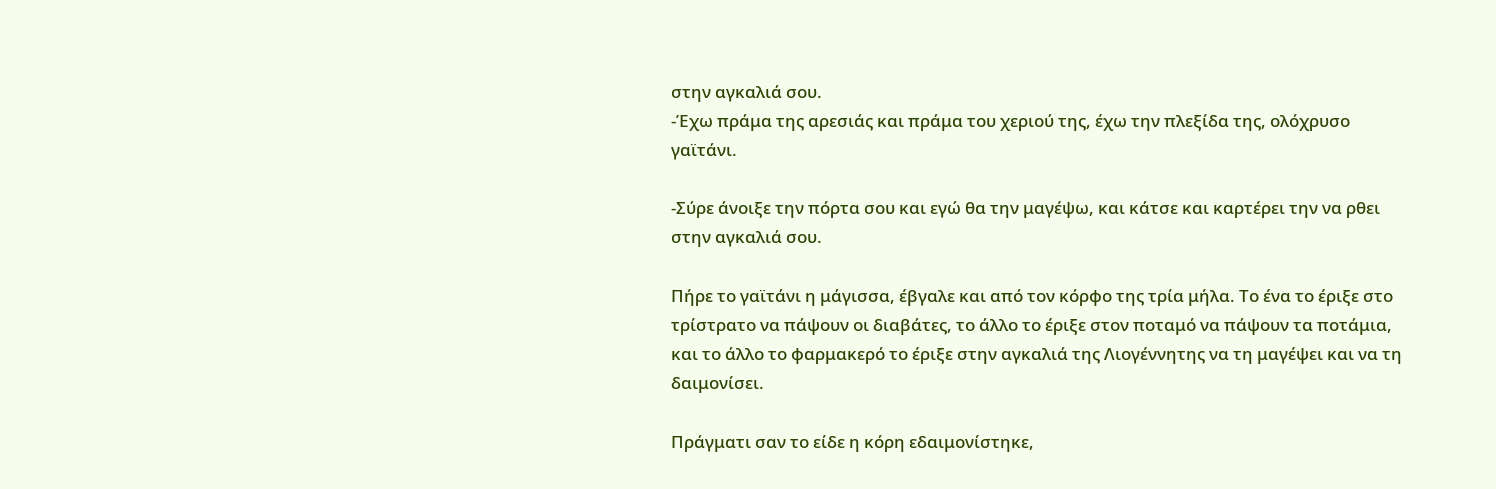στην αγκαλιά σου.
-Έχω πράμα της αρεσιάς και πράμα του χεριού της, έχω την πλεξίδα της, ολόχρυσο γαϊτάνι.

-Σύρε άνοιξε την πόρτα σου και εγώ θα την μαγέψω, και κάτσε και καρτέρει την να ρθει στην αγκαλιά σου.

Πήρε το γαϊτάνι η μάγισσα, έβγαλε και από τον κόρφο της τρία μήλα. Το ένα το έριξε στο τρίστρατο να πάψουν οι διαβάτες, το άλλο το έριξε στον ποταμό να πάψουν τα ποτάμια, και το άλλο το φαρμακερό το έριξε στην αγκαλιά της Λιογέννητης να τη μαγέψει και να τη δαιμονίσει.

Πράγματι σαν το είδε η κόρη εδαιμονίστηκε,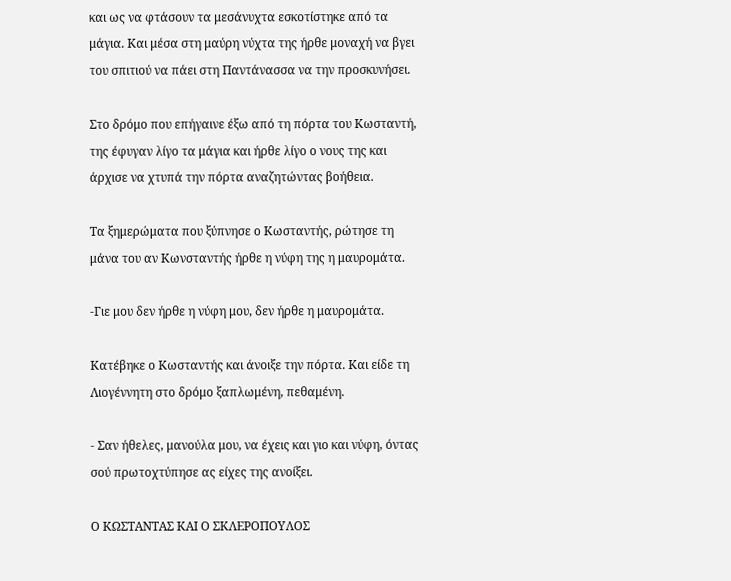και ως να φτάσουν τα μεσάνυχτα εσκοτίστηκε από τα μάγια. Και μέσα στη μαύρη νύχτα της ήρθε μοναχή να βγει του σπιτιού να πάει στη Παντάνασσα να την προσκυνήσει.

Στο δρόμο που επήγαινε έξω από τη πόρτα του Κωσταντή, της έφυγαν λίγο τα μάγια και ήρθε λίγο ο νους της και άρχισε να χτυπά την πόρτα αναζητώντας βοήθεια.

Τα ξημερώματα που ξύπνησε ο Κωσταντής, ρώτησε τη μάνα του αν Κωνσταντής ήρθε η νύφη της η μαυρομάτα.

-Γιε μου δεν ήρθε η νύφη μου, δεν ήρθε η μαυρομάτα.

Κατέβηκε ο Κωσταντής και άνοιξε την πόρτα. Και είδε τη Λιογέννητη στο δρόμο ξαπλωμένη, πεθαμένη.

- Σαν ήθελες, μανούλα μου, να έχεις και γιο και νύφη, όντας σού πρωτοχτύπησε ας είχες της ανοίξει.

Ο ΚΩΣΤΑΝΤΑΣ ΚΑΙ Ο ΣΚΛΕΡΟΠΟΥΛΟΣ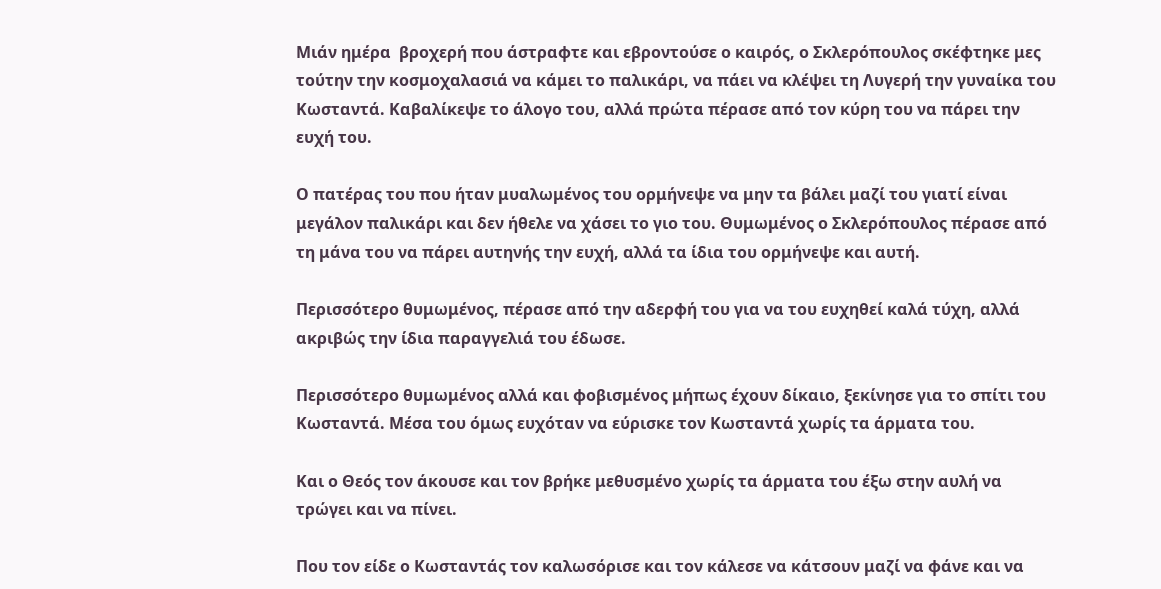Μιάν ημέρα  βροχερή που άστραφτε και εβροντούσε ο καιρός, ο Σκλερόπουλος σκέφτηκε μες τούτην την κοσμοχαλασιά να κάμει το παλικάρι, να πάει να κλέψει τη Λυγερή την γυναίκα του Κωσταντά. Καβαλίκεψε το άλογο του, αλλά πρώτα πέρασε από τον κύρη του να πάρει την ευχή του.

Ο πατέρας του που ήταν μυαλωμένος του ορμήνεψε να μην τα βάλει μαζί του γιατί είναι μεγάλον παλικάρι και δεν ήθελε να χάσει το γιο του. Θυμωμένος ο Σκλερόπουλος πέρασε από τη μάνα του να πάρει αυτηνής την ευχή, αλλά τα ίδια του ορμήνεψε και αυτή.

Περισσότερο θυμωμένος, πέρασε από την αδερφή του για να του ευχηθεί καλά τύχη, αλλά ακριβώς την ίδια παραγγελιά του έδωσε.

Περισσότερο θυμωμένος αλλά και φοβισμένος μήπως έχουν δίκαιο, ξεκίνησε για το σπίτι του Κωσταντά. Μέσα του όμως ευχόταν να εύρισκε τον Κωσταντά χωρίς τα άρματα του.

Και ο Θεός τον άκουσε και τον βρήκε μεθυσμένο χωρίς τα άρματα του έξω στην αυλή να τρώγει και να πίνει.

Που τον είδε ο Κωσταντάς τον καλωσόρισε και τον κάλεσε να κάτσουν μαζί να φάνε και να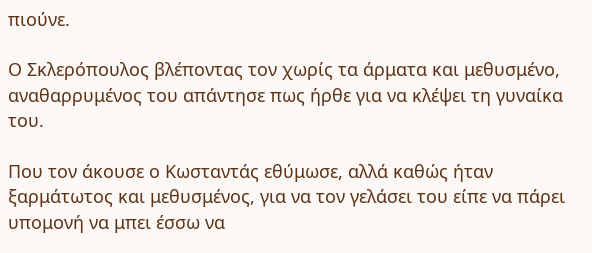πιούνε.

Ο Σκλερόπουλος βλέποντας τον χωρίς τα άρματα και μεθυσμένο, αναθαρρυμένος του απάντησε πως ήρθε για να κλέψει τη γυναίκα του.

Που τον άκουσε ο Κωσταντάς εθύμωσε, αλλά καθώς ήταν ξαρμάτωτος και μεθυσμένος, για να τον γελάσει του είπε να πάρει υπομονή να μπει έσσω να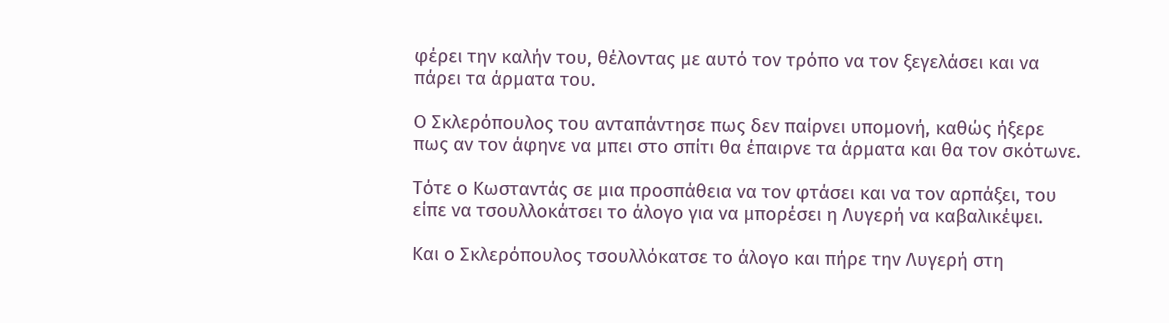φέρει την καλήν του, θέλοντας με αυτό τον τρόπο να τον ξεγελάσει και να πάρει τα άρματα του.

Ο Σκλερόπουλος του ανταπάντησε πως δεν παίρνει υπομονή, καθώς ήξερε πως αν τον άφηνε να μπει στο σπίτι θα έπαιρνε τα άρματα και θα τον σκότωνε.

Τότε ο Κωσταντάς σε μια προσπάθεια να τον φτάσει και να τον αρπάξει, του είπε να τσουλλοκάτσει το άλογο για να μπορέσει η Λυγερή να καβαλικέψει.

Και ο Σκλερόπουλος τσουλλόκατσε το άλογο και πήρε την Λυγερή στη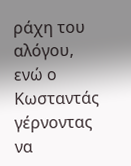ράχη του αλόγου, ενώ ο Κωσταντάς γέρνοντας να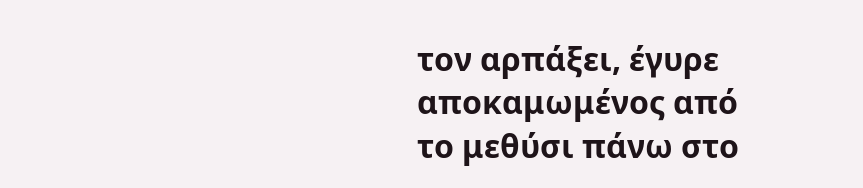τον αρπάξει, έγυρε αποκαμωμένος από το μεθύσι πάνω στο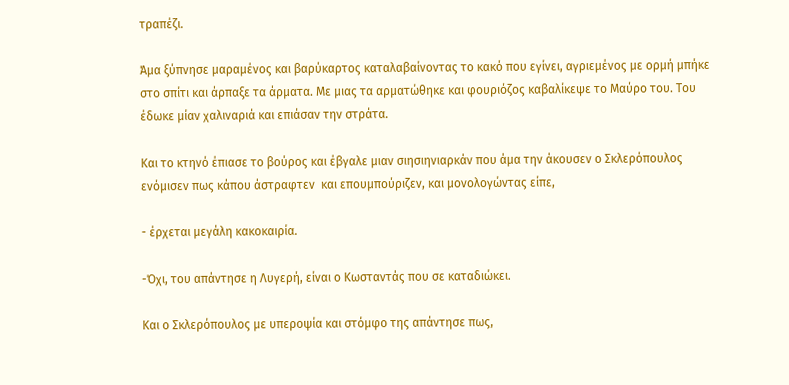τραπέζι.

Άμα ξύπνησε μαραμένος και βαρύκαρτος καταλαβαίνοντας το κακό που εγίνει, αγριεμένος με ορμή μπήκε στο σπίτι και άρπαξε τα άρματα. Με μιας τα αρματώθηκε και φουριόζος καβαλίκεψε το Μαύρο του. Του έδωκε μίαν χαλιναριά και επιάσαν την στράτα.

Και το κτηνό έπιασε το βούρος και έβγαλε μιαν σιησιηνιαρκάν που άμα την άκουσεν ο Σκλερόπουλος ενόμισεν πως κάπου άστραφτεν  και επουμπούριζεν, και μονολογώντας είπε,

- έρχεται μεγάλη κακοκαιρία.

-Όχι, του απάντησε η Λυγερή, είναι ο Κωσταντάς που σε καταδιώκει.

Και ο Σκλερόπουλος με υπεροψία και στόμφο της απάντησε πως,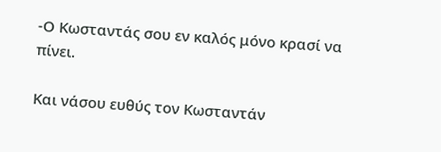-Ο Κωσταντάς σου εν καλός μόνο κρασί να πίνει.

Και νάσου ευθύς τον Κωσταντάν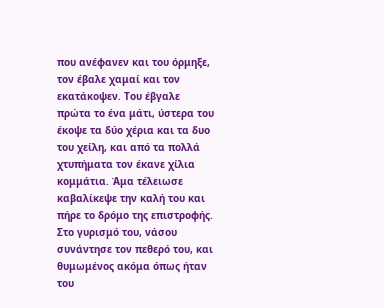που ανέφανεν και του όρμηξε, τον έβαλε χαμαί και τον εκατάκοψεν. Του έβγαλε πρώτα το ένα μάτι, ύστερα του έκοψε τα δύο χέρια και τα δυο του χείλη, και από τα πολλά χτυπήματα τον έκανε χίλια κομμάτια. Άμα τέλειωσε καβαλίκεψε την καλή του και πήρε το δρόμο της επιστροφής. Στο γυρισμό του, νάσου συνάντησε τον πεθερό του, και θυμωμένος ακόμα όπως ήταν του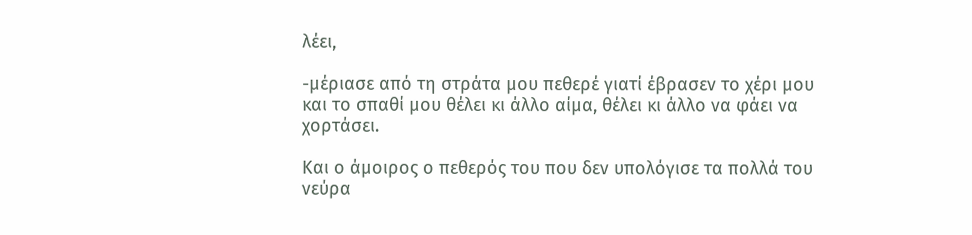λέει,

-μέριασε από τη στράτα μου πεθερέ γιατί έβρασεν το χέρι μου και το σπαθί μου θέλει κι άλλο αίμα, θέλει κι άλλο να φάει να χορτάσει.

Και ο άμοιρος ο πεθερός του που δεν υπολόγισε τα πολλά του νεύρα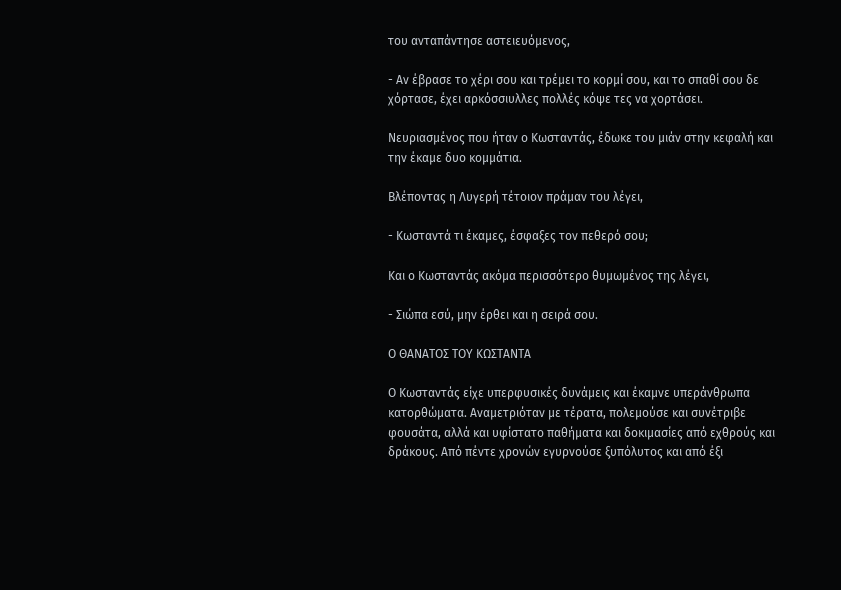του ανταπάντησε αστειευόμενος,

- Αν έβρασε το χέρι σου και τρέμει το κορμί σου, και το σπαθί σου δε χόρτασε, έχει αρκόσσιυλλες πολλές κόψε τες να χορτάσει.

Νευριασμένος που ήταν ο Κωσταντάς, έδωκε του μιάν στην κεφαλή και την έκαμε δυο κομμάτια.

Βλέποντας η Λυγερή τέτοιον πράμαν του λέγει,

- Κωσταντά τι έκαμες, έσφαξες τον πεθερό σου;

Και ο Κωσταντάς ακόμα περισσότερο θυμωμένος της λέγει,

- Σιώπα εσύ, μην έρθει και η σειρά σου.

Ο ΘΑΝΑΤΟΣ ΤΟΥ ΚΩΣΤΑΝΤΑ

Ο Κωσταντάς είχε υπερφυσικές δυνάμεις και έκαμνε υπεράνθρωπα κατορθώματα. Αναμετριόταν με τέρατα, πολεμούσε και συνέτριβε φουσάτα, αλλά και υφίστατο παθήματα και δοκιμασίες από εχθρούς και δράκους. Από πέντε χρονών εγυρνούσε ξυπόλυτος και από έξι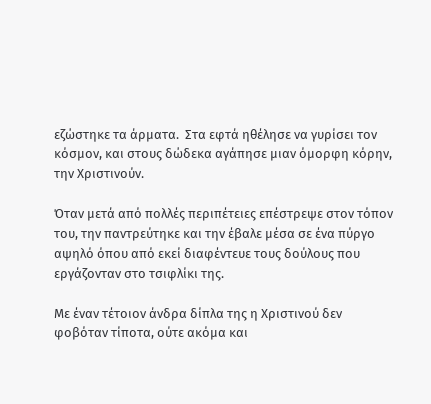εζώστηκε τα άρματα.  Στα εφτά ηθέλησε να γυρίσει τον κόσμον, και στους δώδεκα αγάπησε μιαν όμορφη κόρην, την Χριστινούν.

Όταν μετά από πολλές περιπέτειες επέστρεψε στον τόπον του, την παντρεύτηκε και την έβαλε μέσα σε ένα πύργο αψηλό όπου από εκεί διαφέντευε τους δούλους που εργάζονταν στο τσιφλίκι της.

Με έναν τέτοιον άνδρα δίπλα της η Χριστινού δεν φοβόταν τίποτα, ούτε ακόμα και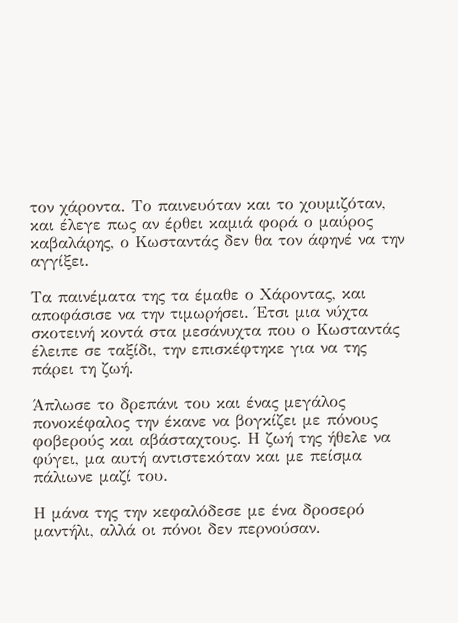τον χάροντα. Το παινευόταν και το χουμιζόταν, και έλεγε πως αν έρθει καμιά φορά ο μαύρος καβαλάρης, ο Κωσταντάς δεν θα τον άφηνέ να την αγγίξει.

Τα παινέματα της τα έμαθε ο Χάροντας, και αποφάσισε να την τιμωρήσει. Έτσι μια νύχτα σκοτεινή κοντά στα μεσάνυχτα που ο Κωσταντάς έλειπε σε ταξίδι, την επισκέφτηκε για να της πάρει τη ζωή.

Άπλωσε το δρεπάνι του και ένας μεγάλος πονοκέφαλος την έκανε να βογκίζει με πόνους φοβερούς και αβάσταχτους. Η ζωή της ήθελε να φύγει, μα αυτή αντιστεκόταν και με πείσμα πάλιωνε μαζί του.

Η μάνα της την κεφαλόδεσε με ένα δροσερό μαντήλι, αλλά οι πόνοι δεν περνούσαν.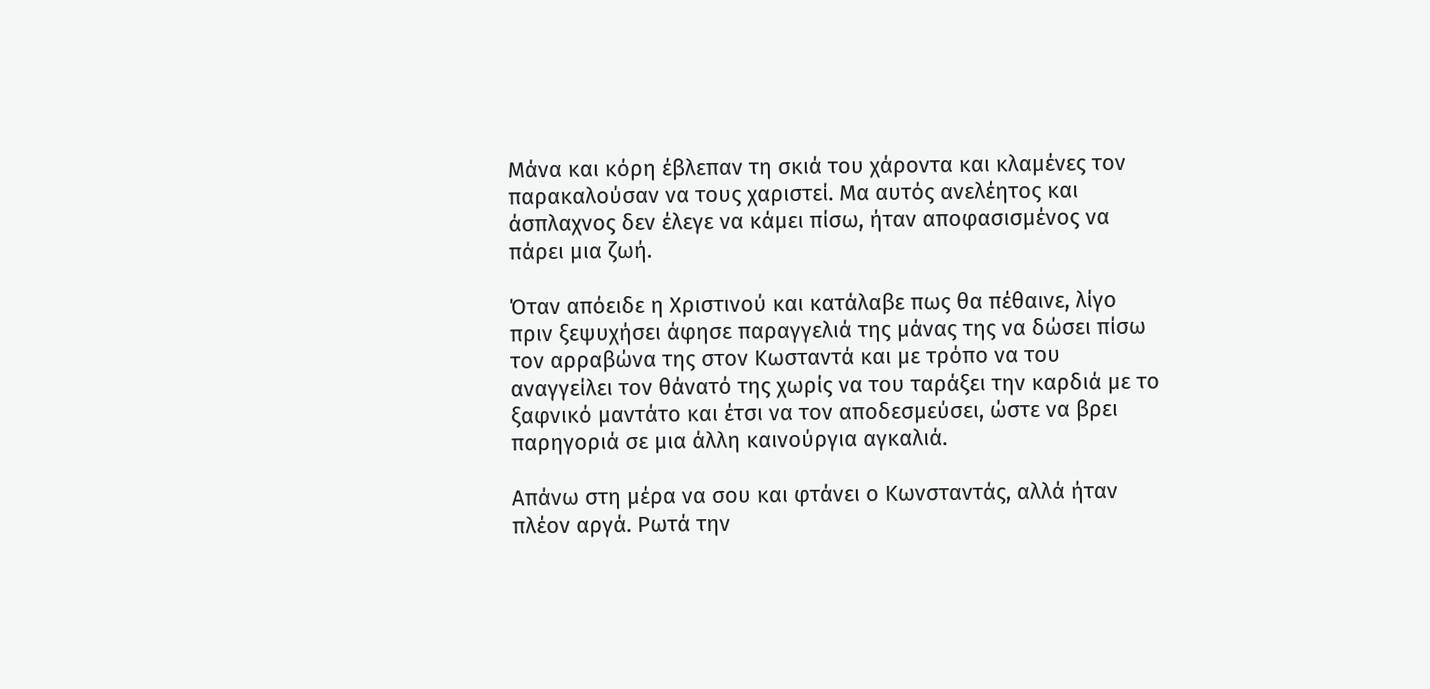Μάνα και κόρη έβλεπαν τη σκιά του χάροντα και κλαμένες τον παρακαλούσαν να τους χαριστεί. Μα αυτός ανελέητος και άσπλαχνος δεν έλεγε να κάμει πίσω, ήταν αποφασισμένος να πάρει μια ζωή.

Όταν απόειδε η Χριστινού και κατάλαβε πως θα πέθαινε, λίγο πριν ξεψυχήσει άφησε παραγγελιά της μάνας της να δώσει πίσω τον αρραβώνα της στον Κωσταντά και με τρόπο να του αναγγείλει τον θάνατό της χωρίς να του ταράξει την καρδιά με το ξαφνικό μαντάτο και έτσι να τον αποδεσμεύσει, ώστε να βρει παρηγοριά σε μια άλλη καινούργια αγκαλιά.

Απάνω στη μέρα να σου και φτάνει ο Κωνσταντάς, αλλά ήταν πλέον αργά. Ρωτά την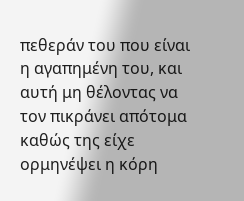πεθεράν του που είναι η αγαπημένη του, και αυτή μη θέλοντας να τον πικράνει απότομα καθώς της είχε ορμηνέψει η κόρη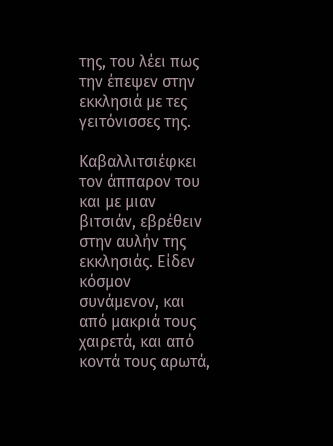της, του λέει πως την έπεψεν στην εκκλησιά με τες γειτόνισσες της.

Καβαλλιτσιέφκει τον άππαρον του και με μιαν βιτσιάν, εβρέθειν στην αυλήν της εκκλησιάς. Είδεν κόσμον συνάμενον, και από μακριά τους χαιρετά, και από κοντά τους αρωτά,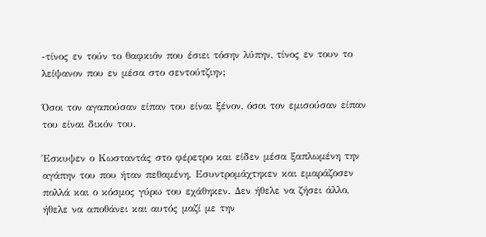-τίνος εν τούν το θαφκιόν που έσιει τόσην λύπην, τίνος εν τουν το λείψανον που εν μέσα στο σεντούτζιην;

Όσοι τον αγαπούσαν είπαν του είναι ξένον, όσοι τον εμισούσαν είπαν του είναι δικόν του.

Έσκυψεν ο Κωσταντάς στο φέρετρο και είδεν μέσα ξαπλωμένη την αγάπην του που ήταν πεθαμένη. Εσυντρομάχτηκεν και εμαράζοσεν πολλά και ο κόσμος γύρω του εχάθηκεν. Δεν ήθελε να ζήσει άλλο, ήθελε να αποθάνει και αυτός μαζί με την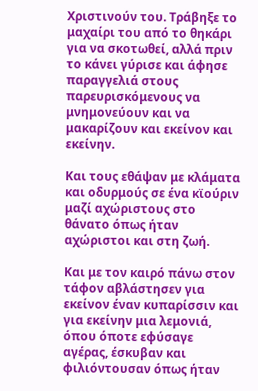Χριστινούν του. Τράβηξε το μαχαίρι του από το θηκάρι για να σκοτωθεί, αλλά πριν το κάνει γύρισε και άφησε παραγγελιά στους παρευρισκόμενους να  μνημονεύουν και να μακαρίζουν και εκείνον και εκείνην.

Και τους εθάψαν με κλάματα και οδυρμούς σε ένα κϊούριν μαζί αχώριστους στο θάνατο όπως ήταν αχώριστοι και στη ζωή.

Και με τον καιρό πάνω στον τάφον αβλάστησεν για εκείνον έναν κυπαρίσσιν και για εκείνην μια λεμονιά, όπου όποτε εφύσαγε  αγέρας, έσκυβαν και φιλιόντουσαν όπως ήταν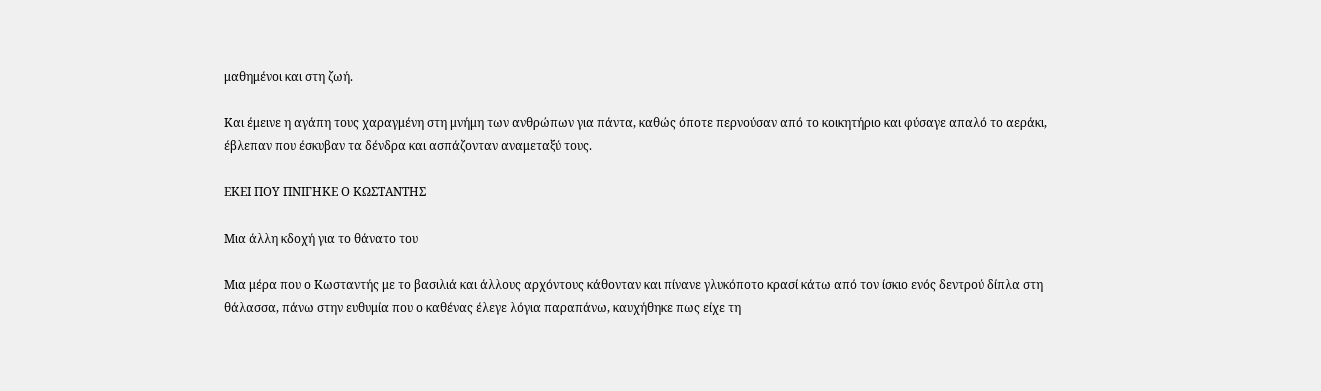μαθημένοι και στη ζωή.

Και έμεινε η αγάπη τους χαραγμένη στη μνήμη των ανθρώπων για πάντα, καθώς όποτε περνούσαν από το κοικητήριο και φύσαγε απαλό το αεράκι, έβλεπαν που έσκυβαν τα δένδρα και ασπάζονταν αναμεταξύ τους.

ΕΚΕΙ ΠΟΥ ΠΝΙΓΗΚΕ Ο ΚΩΣΤΑΝΤΗΣ

Μια άλλη κδοχή για το θάνατο του

Μια μέρα που ο Κωσταντής με το βασιλιά και άλλους αρχόντους κάθονταν και πίνανε γλυκόποτο κρασί κάτω από τον ίσκιο ενός δεντρού δίπλα στη θάλασσα, πάνω στην ευθυμία που ο καθένας έλεγε λόγια παραπάνω, καυχήθηκε πως είχε τη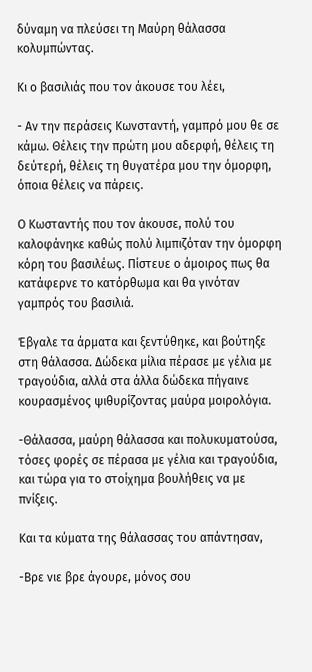δύναμη να πλεύσει τη Μαύρη θάλασσα κολυμπώντας.

Κι ο βασιλιάς που τον άκουσε του λέει,

- Αν την περάσεις Κωνσταντή, γαμπρό μου θε σε κάμω. Θέλεις την πρώτη μου αδερφή, θέλεις τη δεύτερή, θέλεις τη θυγατέρα μου την όμορφη, όποια θέλεις να πάρεις.

Ο Κωσταντής που τον άκουσε, πολύ του καλοφάνηκε καθώς πολύ λιμπιζόταν την όμορφη κόρη του βασιλέως. Πίστευε ο άμοιρος πως θα κατάφερνε το κατόρθωμα και θα γινόταν γαμπρός του βασιλιά.

Έβγαλε τα άρματα και ξεντύθηκε, και βούτηξε στη θάλασσα. Δώδεκα μίλια πέρασε με γέλια με τραγούδια, αλλά στα άλλα δώδεκα πήγαινε κουρασμένος ψιθυρίζοντας μαύρα μοιρολόγια.

-Θάλασσα, μαύρη θάλασσα και πολυκυματούσα, τόσες φορές σε πέρασα με γέλια και τραγούδια, και τώρα για το στοίχημα βουλήθεις να με πνίξεις.

Και τα κύματα της θάλασσας του απάντησαν,

-Βρε νιε βρε άγουρε, μόνος σου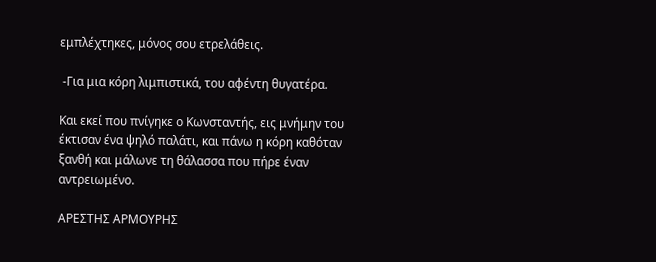εμπλέχτηκες, μόνος σου ετρελάθεις.

 -Για μια κόρη λιμπιστικά, του αφέντη θυγατέρα.

Και εκεί που πνίγηκε ο Κωνσταντής, εις μνήμην του έκτισαν ένα ψηλό παλάτι, και πάνω η κόρη καθόταν ξανθή και μάλωνε τη θάλασσα που πήρε έναν αντρειωμένο.

ΑΡΕΣΤΗΣ ΑΡΜΟΥΡΗΣ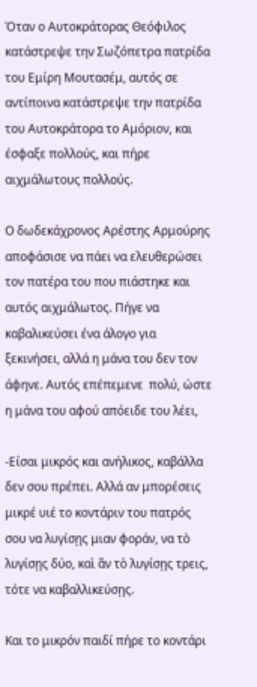Όταν ο Αυτοκράτορας Θεόφιλος κατάστρεψε την Σωζόπετρα πατρίδα του Εμίρη Μουτασέμ, αυτός σε αντίποινα κατάστρεψε την πατρίδα του Αυτοκράτορα το Αμόριον, και έσφαξε πολλούς, και πήρε αιχμάλωτους πολλούς.

Ο δωδεκάχρονος Αρέστης Αρμούρης αποφάσισε να πάει να ελευθερώσει τον πατέρα του που πιάστηκε και αυτός αιχμάλωτος. Πήγε να καβαλικεύσει ένα άλογο για ξεκινήσει, αλλά η μάνα του δεν τον άφηνε. Αυτός επέπεμενε  πολύ, ώστε η μάνα του αφού απόειδε του λέει,

-Είσαι μικρός και ανήλικος, καβάλλα δεν σου πρέπει. Αλλά αν μπορέσεις μικρέ υιέ το κοντάριν του πατρός σου να λυγίσῃς μιαν φοράν, να τὸ λυγίσῃς δύο, καὶ ἂν τὸ λυγίσῃς τρεις, τότε να καβαλλικεύσῃς.

Και το μικρόν παιδί πήρε το κοντάρι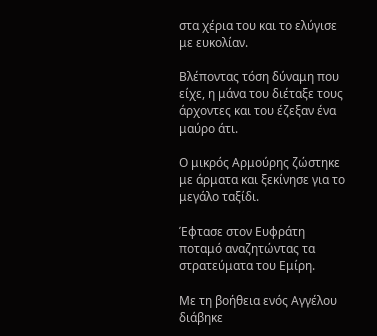στα χέρια του και το ελύγισε με ευκολίαν.

Βλέποντας τόση δύναμη που είχε, η μάνα του διέταξε τους άρχοντες και του έζεξαν ένα μαύρο άτι.

Ο μικρός Αρμούρης ζώστηκε με άρματα και ξεκίνησε για το μεγάλο ταξίδι.

Έφτασε στον Ευφράτη ποταμό αναζητώντας τα στρατεύματα του Εμίρη.

Με τη βοήθεια ενός Αγγέλου διάβηκε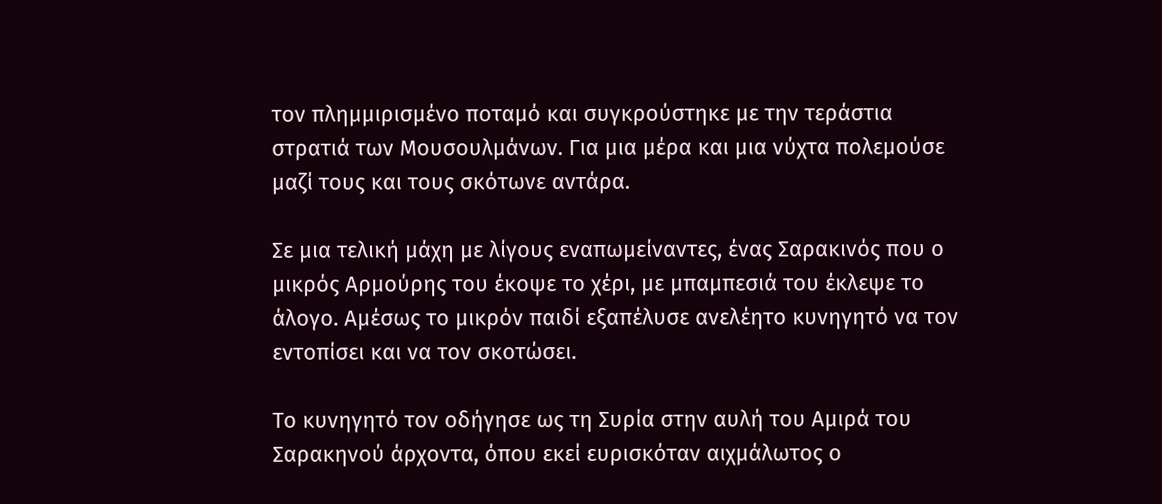τον πλημμιρισμένο ποταμό και συγκρούστηκε με την τεράστια στρατιά των Μουσουλμάνων. Για μια μέρα και μια νύχτα πολεμούσε μαζί τους και τους σκότωνε αντάρα.

Σε μια τελική μάχη με λίγους εναπωμείναντες, ένας Σαρακινός που ο μικρός Αρμούρης του έκοψε το χέρι, με μπαμπεσιά του έκλεψε το άλογο. Αμέσως το μικρόν παιδί εξαπέλυσε ανελέητο κυνηγητό να τον εντοπίσει και να τον σκοτώσει.

Το κυνηγητό τον οδήγησε ως τη Συρία στην αυλή του Αμιρά του Σαρακηνού άρχοντα, όπου εκεί ευρισκόταν αιχμάλωτος ο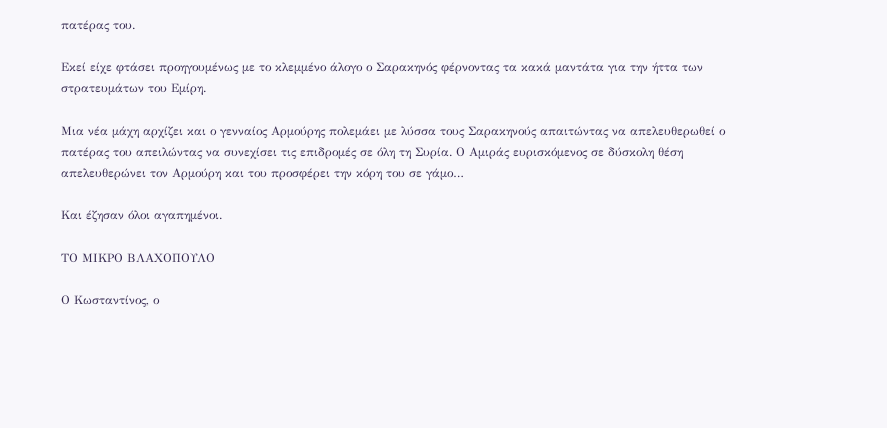πατέρας του.

Εκεί είχε φτάσει προηγουμένως με το κλεμμένο άλογο ο Σαρακηνός φέρνοντας τα κακά μαντάτα για την ήττα των στρατευμάτων του Εμίρη.

Μια νέα μάχη αρχίζει και ο γενναίος Αρμούρης πολεμάει με λύσσα τους Σαρακηνούς απαιτώντας να απελευθερωθεί ο πατέρας του απειλώντας να συνεχίσει τις επιδρομές σε όλη τη Συρία. Ο Αμιράς ευρισκόμενος σε δύσκολη θέση απελευθερώνει τον Αρμούρη και του προσφέρει την κόρη του σε γάμο…

Και έζησαν όλοι αγαπημένοι.

ΤΟ ΜΙΚΡΟ ΒΛΑΧΟΠΟΥΛΟ

Ο Κωσταντίνος, ο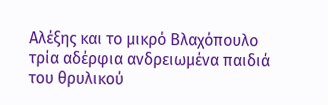Αλέξης και το μικρό Βλαχόπουλο τρία αδέρφια ανδρειωμένα παιδιά του θρυλικού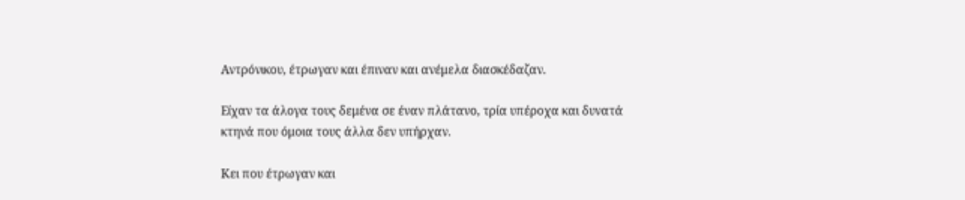Αντρόνικου, έτρωγαν και έπιναν και ανέμελα διασκέδαζαν.

Είχαν τα άλογα τους δεμένα σε έναν πλάτανο, τρία υπέροχα και δυνατά κτηνά που όμοια τους άλλα δεν υπήρχαν.

Κει που έτρωγαν και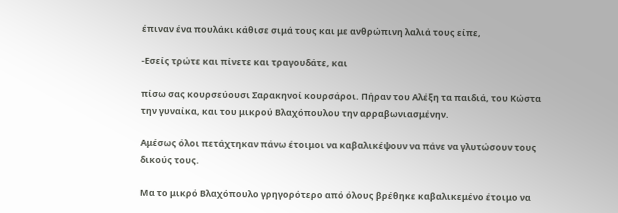έπιναν ένα πουλάκι κάθισε σιμά τους και με ανθρώπινη λαλιά τους είπε,

-Εσείς τρώτε και πίνετε και τραγουδάτε, και

πίσω σας κουρσεύουσι Σαρακηνοί κουρσάροι. Πήραν του Αλέξη τα παιδιά, του Κώστα την γυναίκα, και του μικρού Βλαχόπουλου την αρραβωνιασμένην.

Αμέσως όλοι πετάχτηκαν πάνω έτοιμοι να καβαλικέψουν να πάνε να γλυτώσουν τους δικούς τους.

Μα το μικρό Βλαχόπουλο γρηγορότερο από όλους βρέθηκε καβαλικεμένο έτοιμο να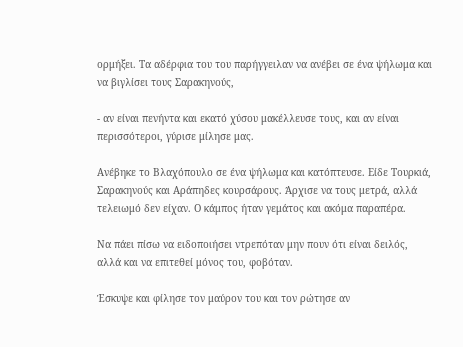ορμήξει. Τα αδέρφια του του παρήγγειλαν να ανέβει σε ένα ψήλωμα και να βιγλίσει τους Σαρακηνούς,

- αν είναι πενήντα και εκατό χύσου μακέλλευσε τους, και αν είναι περισσότεροι, γύρισε μίλησε μας.

Ανέβηκε το Βλαχόπουλο σε ένα ψήλωμα και κατόπτευσε. Είδε Τουρκιά, Σαρακηνούς και Αράπηδες κουρσάρους. Άρχισε να τους μετρά, αλλά τελειωμό δεν είχαν. Ο κάμπος ήταν γεμάτος και ακόμα παραπέρα.

Να πάει πίσω να ειδοποιήσει ντρεπόταν μην πουν ότι είναι δειλός, αλλά και να επιτεθεί μόνος του, φοβόταν.

Έσκυψε και φίλησε τον μαύρον του και τον ρώτησε αν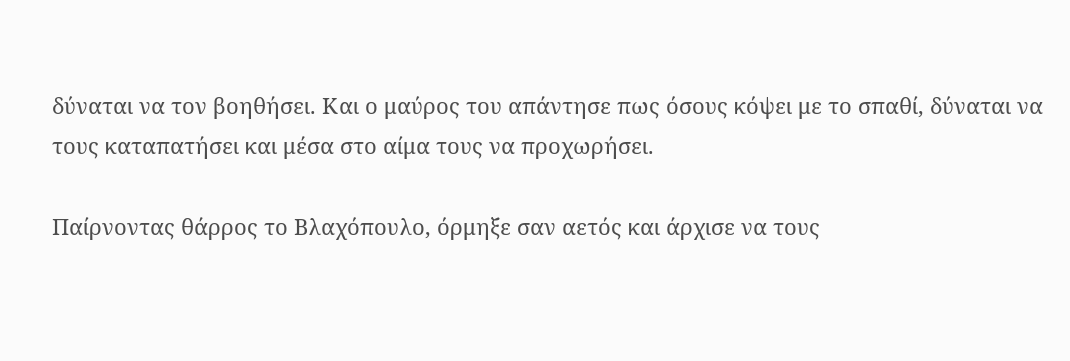δύναται να τον βοηθήσει. Και ο μαύρος του απάντησε πως όσους κόψει με το σπαθί, δύναται να τους καταπατήσει και μέσα στο αίμα τους να προχωρήσει.

Παίρνοντας θάρρος το Βλαχόπουλο, όρμηξε σαν αετός και άρχισε να τους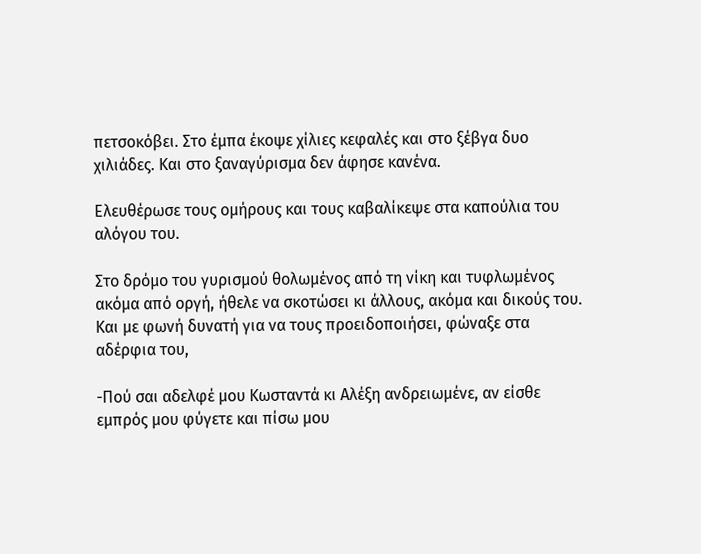πετσοκόβει. Στο έμπα έκοψε χίλιες κεφαλές και στο ξέβγα δυο χιλιάδες. Και στο ξαναγύρισμα δεν άφησε κανένα.

Ελευθέρωσε τους ομήρους και τους καβαλίκεψε στα καπούλια του αλόγου του.

Στο δρόμο του γυρισμού θολωμένος από τη νίκη και τυφλωμένος ακόμα από οργή, ήθελε να σκοτώσει κι άλλους, ακόμα και δικούς του. Και με φωνή δυνατή για να τους προειδοποιήσει, φώναξε στα αδέρφια του,

-Πού σαι αδελφέ μου Κωσταντά κι Αλέξη ανδρειωμένε, αν είσθε εμπρός μου φύγετε και πίσω μου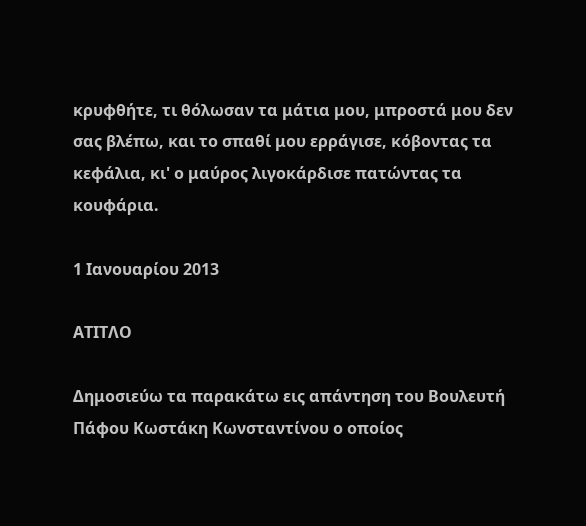κρυφθήτε, τι θόλωσαν τα μάτια μου, μπροστά μου δεν σας βλέπω, και το σπαθί μου ερράγισε, κόβοντας τα κεφάλια, κι' ο μαύρος λιγοκάρδισε πατώντας τα κουφάρια.

1 Ιανουαρίου 2013

ΑΤΙΤΛΟ

Δημοσιεύω τα παρακάτω εις απάντηση του Βουλευτή Πάφου Κωστάκη Κωνσταντίνου ο οποίος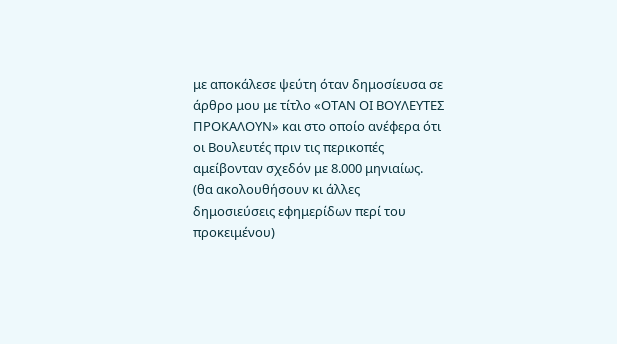με αποκάλεσε ψεύτη όταν δημοσίευσα σε άρθρο μου με τίτλο «ΟΤΑΝ ΟΙ ΒΟΥΛΕΥΤΕΣ ΠΡΟΚΑΛΟΥΝ» και στο οποίο ανέφερα ότι οι Βουλευτές πριν τις περικοπές αμείβονταν σχεδόν με 8.000 μηνιαίως. (θα ακολουθήσουν κι άλλες δημοσιεύσεις εφημερίδων περί του προκειμένου)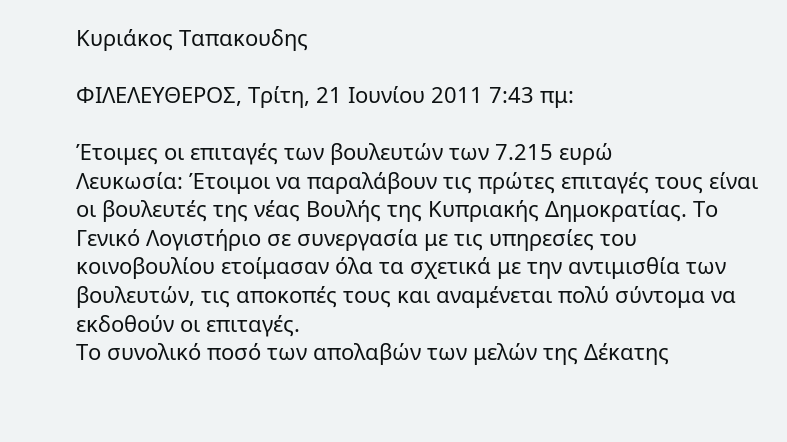Κυριάκος Ταπακουδης

ΦΙΛΕΛΕΥΘΕΡΟΣ, Τρίτη, 21 Ιουνίου 2011 7:43 πμ:

Έτοιμες οι επιταγές των βουλευτών των 7.215 ευρώ
Λευκωσία: Έτοιμοι να παραλάβουν τις πρώτες επιταγές τους είναι οι βουλευτές της νέας Βουλής της Κυπριακής Δημοκρατίας. Το Γενικό Λογιστήριο σε συνεργασία με τις υπηρεσίες του κοινοβουλίου ετοίμασαν όλα τα σχετικά με την αντιμισθία των βουλευτών, τις αποκοπές τους και αναμένεται πολύ σύντομα να εκδοθούν οι επιταγές.
Το συνολικό ποσό των απολαβών των μελών της Δέκατης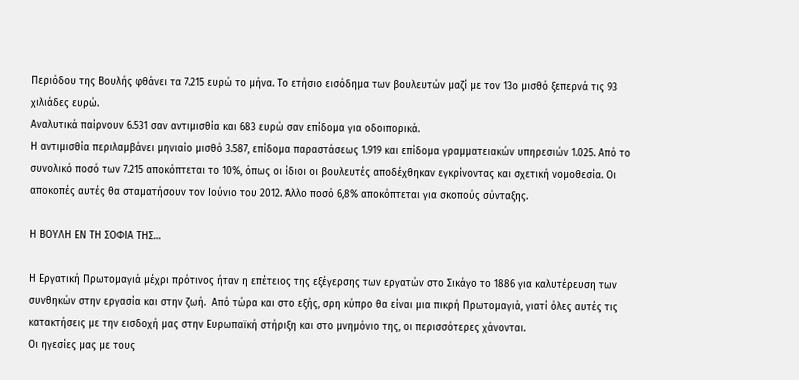Περιόδου της Βουλής φθάνει τα 7.215 ευρώ το μήνα. Το ετήσιο εισόδημα των βουλευτών μαζί με τον 13ο μισθό ξεπερνά τις 93 χιλιάδες ευρώ.
Αναλυτικά παίρνουν 6.531 σαν αντιμισθία και 683 ευρώ σαν επίδομα για οδοιπορικά.
Η αντιμισθία περιλαμβάνει μηνιαίο μισθό 3.587, επίδομα παραστάσεως 1.919 και επίδομα γραμματειακών υπηρεσιών 1.025. Από το συνολικό ποσό των 7.215 αποκόπτεται το 10%, όπως οι ίδιοι οι βουλευτές αποδέχθηκαν εγκρίνοντας και σχετική νομοθεσία. Οι αποκοπές αυτές θα σταματήσουν τον Ιούνιο του 2012. Άλλο ποσό 6,8% αποκόπτεται για σκοπούς σύνταξης.

Η ΒΟΥΛΗ ΕΝ ΤΗ ΣΟΦΙΑ ΤΗΣ…

Η Εργατική Πρωτομαγιά μέχρι πρότινος ήταν η επέτειος της εξέγερσης των εργατών στο Σικάγο το 1886 για καλυτέρευση των συνθηκών στην εργασία και στην ζωή.  Από τώρα και στο εξής, σρη κύπρο θα είναι μια πικρή Πρωτομαγιά, γιατί όλες αυτές τις κατακτήσεις με την εισδοχή μας στην Ευρωπαϊκή στήριξη και στο μνημόνιο της, οι περισσότερες χάνονται.
Οι ηγεσίες μας με τους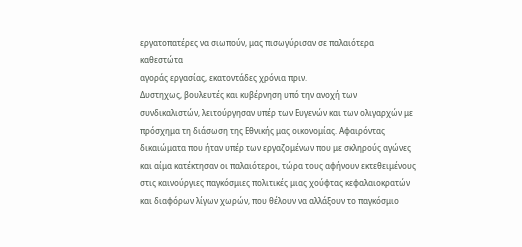εργατοπατέρες να σιωπούν, μας πισωγύρισαν σε παλαιότερα καθεστώτα
αγοράς εργασίας, εκατοντάδες χρόνια πριν.
Δυστηχως, βουλευτές και κυβέρνηση υπό την ανοχή των συνδικαλιστών, λειτούργησαν υπέρ των Ευγενών και των ολιγαρχών με πρόσχημα τη διάσωση της Εθνικής μας οικονομίας. Αφαιρόντας δικαιώματα που ήταν υπέρ των εργαζομένων που με σκληρούς αγώνες και αίμα κατέκτησαν οι παλαιότεροι, τώρα τους αφήνουν εκτεθειμένους στις καινούργιες παγκόσμιες πολιτικές μιας χούφτας κεφαλαιοκρατών και διαφόρων λίγων χωρών, που θέλουν να αλλάξουν το παγκόσμιο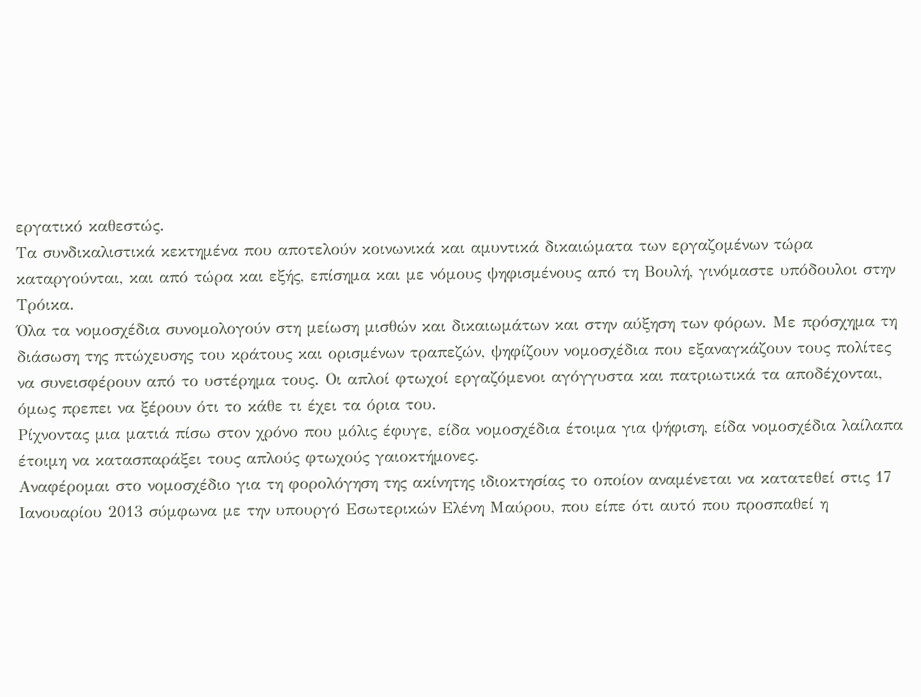εργατικό καθεστώς.
Τα συνδικαλιστικά κεκτημένα που αποτελούν κοινωνικά και αμυντικά δικαιώματα των εργαζομένων τώρα καταργούνται, και από τώρα και εξής, επίσημα και με νόμους ψηφισμένους από τη Βουλή, γινόμαστε υπόδουλοι στην Τρόικα.
Όλα τα νομοσχέδια συνομολογούν στη μείωση μισθών και δικαιωμάτων και στην αύξηση των φόρων. Με πρόσχημα τη διάσωση της πτώχευσης του κράτους και ορισμένων τραπεζών, ψηφίζουν νομοσχέδια που εξαναγκάζουν τους πολίτες να συνεισφέρουν από το υστέρημα τους. Οι απλοί φτωχοί εργαζόμενοι αγόγγυστα και πατριωτικά τα αποδέχονται, όμως πρεπει να ξέρουν ότι το κάθε τι έχει τα όρια του.
Ρίχνοντας μια ματιά πίσω στον χρόνο που μόλις έφυγε, είδα νομοσχέδια έτοιμα για ψήφιση, είδα νομοσχέδια λαίλαπα έτοιμη να κατασπαράξει τους απλούς φτωχούς γαιοκτήμονες.
Αναφέρομαι στο νομοσχέδιο για τη φορολόγηση της ακίνητης ιδιοκτησίας το οποίον αναμένεται να κατατεθεί στις 17 Ιανουαρίου 2013 σύμφωνα με την υπουργό Εσωτερικών Ελένη Μαύρου, που είπε ότι αυτό που προσπαθεί η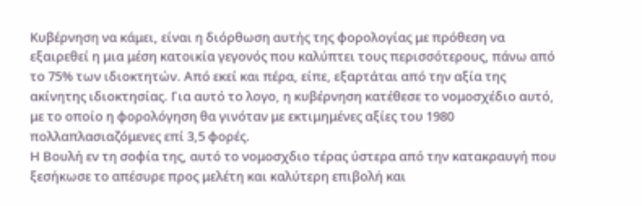Κυβέρνηση να κάμει, είναι η διόρθωση αυτής της φορολογίας με πρόθεση να εξαιρεθεί η μια μέση κατοικία γεγονός που καλύπτει τους περισσότερους, πάνω από το 75% των ιδιοκτητών. Από εκεί και πέρα, είπε, εξαρτάται από την αξία της ακίνητης ιδιοκτησίας. Για αυτό το λογο, η κυβέρνηση κατέθεσε το νομοσχέδιο αυτό, με το οποίο η φορολόγηση θα γινόταν με εκτιμημένες αξίες του 1980 πολλαπλασιαζόμενες επί 3,5 φορές.
Η Βουλή εν τη σοφία της, αυτό το νομοσχδιο τέρας ύστερα από την κατακραυγή που ξεσήκωσε το απέσυρε προς μελέτη και καλύτερη επιβολή και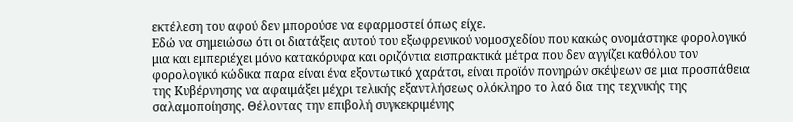εκτέλεση του αφού δεν μπορούσε να εφαρμοστεί όπως είχε.
Εδώ να σημειώσω ότι οι διατάξεις αυτού του εξωφρενικού νομοσχεδίου που κακώς ονομάστηκε φορολογικό μια και εμπεριέχει μόνο κατακόρυφα και οριζόντια εισπρακτικά μέτρα που δεν αγγίζει καθόλου τον φορολογικό κώδικα παρα είναι ένα εξοντωτικό χαράτσι, είναι προϊόν πονηρών σκέψεων σε μια προσπάθεια της Κυβέρνησης να αφαιμάξει μέχρι τελικής εξαντλήσεως ολόκληρο το λαό δια της τεχνικής της σαλαμοποίησης. Θέλοντας την επιβολή συγκεκριμένης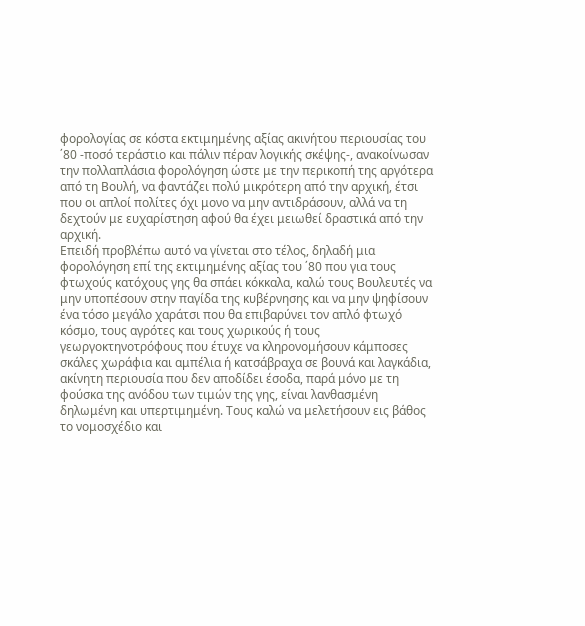φορολογίας σε κόστα εκτιμημένης αξίας ακινήτου περιουσίας του ΄80 -ποσό τεράστιο και πάλιν πέραν λογικής σκέψης-, ανακοίνωσαν την πολλαπλάσια φορολόγηση ώστε με την περικοπή της αργότερα από τη Βουλή, να φαντάζει πολύ μικρότερη από την αρχική, έτσι που οι απλοί πολίτες όχι μονο να μην αντιδράσουν, αλλά να τη δεχτούν με ευχαρίστηση αφού θα έχει μειωθεί δραστικά από την αρχική.
Επειδή προβλέπω αυτό να γίνεται στο τέλος, δηλαδή μια φορολόγηση επί της εκτιμημένης αξίας του ΄80 που για τους φτωχούς κατόχους γης θα σπάει κόκκαλα, καλώ τους Βουλευτές να μην υποπέσουν στην παγίδα της κυβέρνησης και να μην ψηφίσουν ένα τόσο μεγάλο χαράτσι που θα επιβαρύνει τον απλό φτωχό κόσμο, τους αγρότες και τους χωρικούς ή τους γεωργοκτηνοτρόφους που έτυχε να κληρονομήσουν κάμποσες σκάλες χωράφια και αμπέλια ή κατσάβραχα σε βουνά και λαγκάδια, ακίνητη περιουσία που δεν αποδίδει έσοδα, παρά μόνο με τη φούσκα της ανόδου των τιμών της γης, είναι λανθασμένη  δηλωμένη και υπερτιμημένη. Τους καλώ να μελετήσουν εις βάθος το νομοσχέδιο και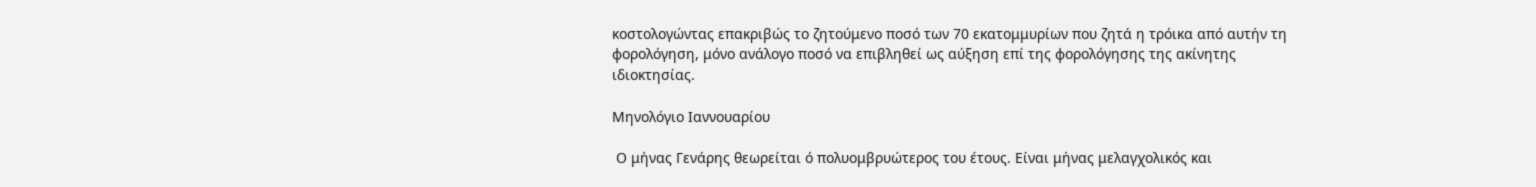κοστολογώντας επακριβώς το ζητούμενο ποσό των 70 εκατομμυρίων που ζητά η τρόικα από αυτήν τη φορολόγηση, μόνο ανάλογο ποσό να επιβληθεί ως αύξηση επί της φορολόγησης της ακίνητης ιδιοκτησίας.

Μηνολόγιο Ιαννουαρίου

 Ο μήνας Γενάρης θεωρείται ό πολυομβρυώτερος του έτους. Είναι μήνας μελαγχολικός και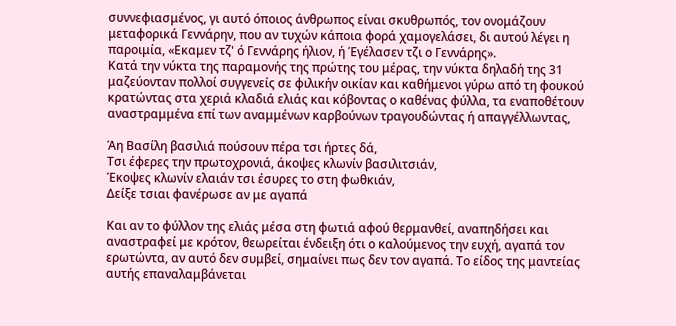συννεφιασμένος, γι αυτό όποιος άνθρωπος είναι σκυθρωπός, τον ονομάζουν μεταφορικά Γεννάρην, που αν τυχών κάποια φορά χαμογελάσει, δι αυτού λέγει η παροιμία, «Εκαμεν τζ' ό Γεννάρης ήλιον, ή Έγέλασεν τζι ο Γεννάρης».
Κατά την νύκτα της παραμονής της πρώτης του μέρας, την νύκτα δηλαδή της 31 μαζεύονταν πολλοί συγγενείς σε φιλικήν οικίαν και καθήμενοι γύρω από τη φουκού κρατώντας στα χεριά κλαδιά ελιάς και κόβοντας ο καθένας φύλλα, τα εναποθέτουν αναστραμμένα επί των αναμμένων καρβούνων τραγουδώντας ή απαγγέλλωντας,

Άη Βασίλη βασιλιά πούσουν πέρα τσι ήρτες δά,
Τσι έφερες την πρωτοχρονιά, άκοψες κλωνίν βασιλιτσιάν,
Έκοψες κλωνίν ελαιάν τσι έσυρες το στη φωθκιάν,
Δείξε τσιαι φανέρωσε αν με αγαπά

Και αν το φύλλον της ελιάς μέσα στη φωτιά αφού θερμανθεί, αναπηδήσει και αναστραφεί με κρότον, θεωρείται ένδειξη ότι ο καλούμενος την ευχή, αγαπά τον ερωτώντα, αν αυτό δεν συμβεί, σημαίνει πως δεν τον αγαπά. Το είδος της μαντείας αυτής επαναλαμβάνεται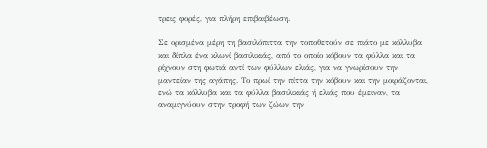τρεις φορές, για πλήρη επιβαιβέωση.

Σε ορισμένα μέρη τη βασιλόπιττα την τοποθετούν σε πιάτο με κόλλυβα και δίπλα ένα κλωνί βασιλικιάς, από το οποίο κόβουν τα φύλλα και τα ρίχνουν στη φωτιά αντί των φύλλων ελιάς, για να γνωρίσουν την μαντείαν της αγάπης. Το πρωί την πίττα την κόβουν και την μοιράζονται, ενώ τα κόλλυβα και τα φύλλα βασιλικιάς ή ελιάς που έμειναν, τα αναμιγνύουν στην τροφή των ζώων την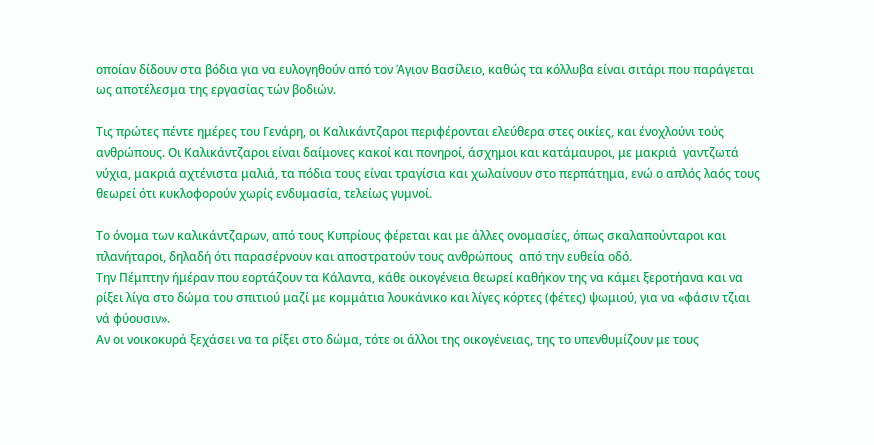οποίαν δίδουν στα βόδια για να ευλογηθούν από τον Άγιον Βασίλειο, καθώς τα κόλλυβα είναι σιτάρι που παράγεται ως αποτέλεσμα της εργασίας τών βοδιών.

Τις πρώτες πέντε ημέρες του Γενάρη, οι Καλικάντζαροι περιφέρονται ελεύθερα στες οικίες, και ένοχλούνι τούς ανθρώπους. Οι Καλικάντζαροι είναι δαίμονες κακοί και πονηροί, άσχημοι και κατάμαυροι, με μακριά  γαντζωτά νύχια, μακριά αχτένιστα μαλιά, τα πόδια τους είναι τραγίσια και χωλαίνουν στο περπάτημα, ενώ ο απλός λαός τους θεωρεί ότι κυκλοφορούν χωρίς ενδυμασία, τελείως γυμνοί.

Το όνομα των καλικάντζαρων, από τους Κυπρίους φέρεται και με άλλες ονομασίες, όπως σκαλαπούνταροι και πλανήταροι, δηλαδή ότι παρασέρνουν και αποστρατούν τους ανθρώπους  από την ευθεία οδό.
Την Πέμπτην ήμέραν που εορτάζουν τα Κάλαντα, κάθε οικογένεια θεωρεί καθήκον της να κάμει ξεροτήανα και να ρίξει λίγα στο δώμα του σπιτιού μαζί με κομμάτια λουκάνικο και λίγες κόρτες (φέτες) ψωμιού, για να «φάσιν τζιαι νά φύουσιν».
Αν οι νοικοκυρά ξεχάσει να τα ρίξει στο δώμα, τότε οι άλλοι της οικογένειας, της το υπενθυμίζουν με τους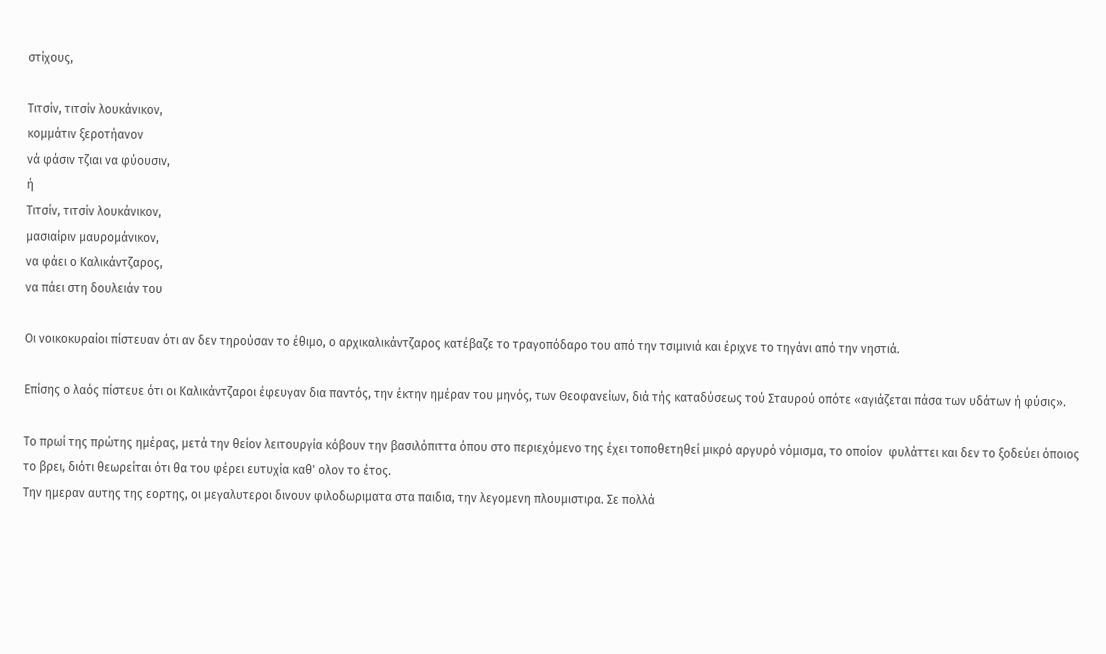στίχους,

Τιτσίν, τιτσίν λουκάνικον,
κομμάτιν ξεροτήανον
νά φάσιν τζιαι να φύουσιν,
ή
Τιτσίν, τιτσίν λουκάνικον,
μασιαίριν μαυρομάνικον,
να φάει ο Καλικάντζαρος,
να πάει στη δουλειάν του

Οι νοικοκυραίοι πίστευαν ότι αν δεν τηρούσαν το έθιμο, ο αρχικαλικάντζαρος κατέβαζε το τραγοπόδαρο του από την τσιμινιά και έριχνε το τηγάνι από την νηστιά.

Επίσης ο λαός πίστευε ότι οι Καλικάντζαροι έφευγαν δια παντός, την έκτην ημέραν του μηνός, των Θεοφανείων, διά τής καταδύσεως τού Σταυρού οπότε «αγιάζεται πάσα των υδάτων ή φύσις».

Το πρωί της πρώτης ημέρας, μετά την θείον λειτουργία κόβουν την βασιλόπιττα όπου στο περιεχόμενο της έχει τοποθετηθεί μικρό αργυρό νόμισμα, το οποίον  φυλάττει και δεν το ξοδεύει όποιος το βρει, διότι θεωρείται ότι θα του φέρει ευτυχία καθ' ολον το έτος.
Την ημεραν αυτης της εορτης, οι μεγαλυτεροι δινουν φιλοδωριματα στα παιδια, την λεγομενη πλουμιστιρα. Σε πολλά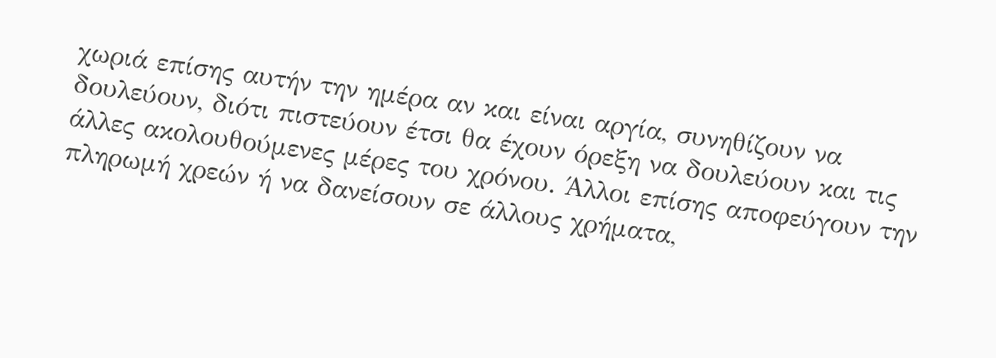χωριά επίσης αυτήν την ημέρα αν και είναι αργία, συνηθίζουν να δουλεύουν, διότι πιστεύουν έτσι θα έχουν όρεξη να δουλεύουν και τις άλλες ακολουθούμενες μέρες του χρόνου. Άλλοι επίσης αποφεύγουν την πληρωμή χρεών ή να δανείσουν σε άλλους χρήματα,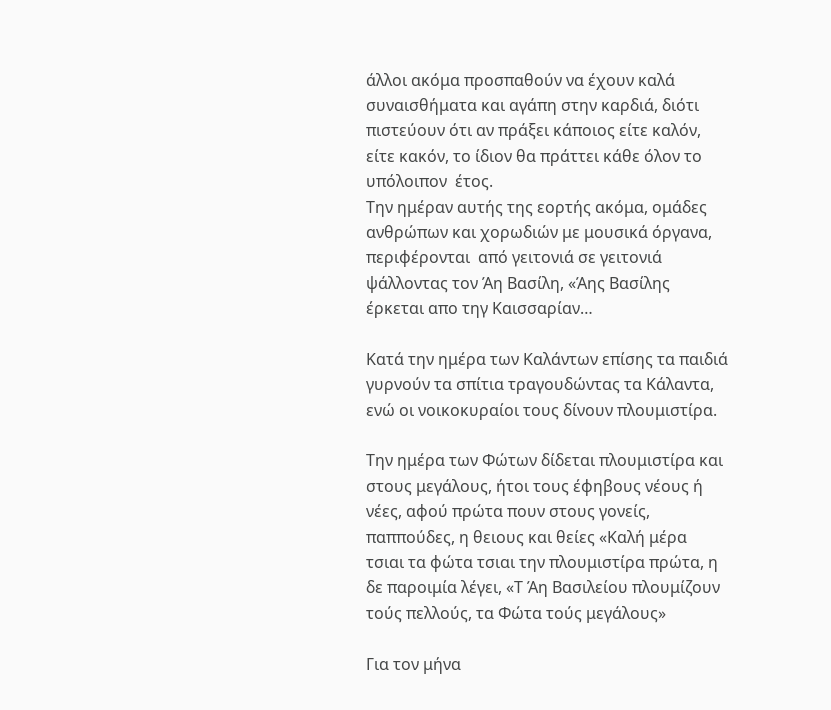άλλοι ακόμα προσπαθούν να έχουν καλά συναισθήματα και αγάπη στην καρδιά, διότι πιστεύουν ότι αν πράξει κάποιος είτε καλόν, είτε κακόν, το ίδιον θα πράττει κάθε όλον το υπόλοιπον  έτος.
Την ημέραν αυτής της εορτής ακόμα, ομάδες ανθρώπων και χορωδιών με μουσικά όργανα, περιφέρονται  από γειτονιά σε γειτονιά ψάλλοντας τον Άη Βασίλη, «Άης Βασίλης έρκεται απο τηγ Καισσαρίαν…

Κατά την ημέρα των Καλάντων επίσης τα παιδιά γυρνούν τα σπίτια τραγουδώντας τα Κάλαντα, ενώ οι νοικοκυραίοι τους δίνουν πλουμιστίρα.

Την ημέρα των Φώτων δίδεται πλουμιστίρα και στους μεγάλους, ήτοι τους έφηβους νέους ή νέες, αφού πρώτα πουν στους γονείς, παππούδες, η θειους και θείες «Καλή μέρα τσιαι τα φώτα τσιαι την πλουμιστίρα πρώτα, η δε παροιμία λέγει, «Τ Άη Βασιλείου πλουμίζουν τούς πελλούς, τα Φώτα τούς μεγάλους»

Για τον μήνα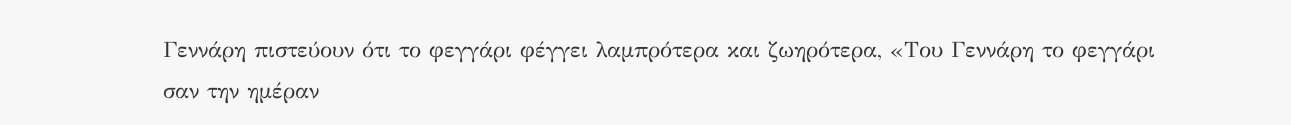Γεννάρη πιστεύουν ότι το φεγγάρι φέγγει λαμπρότερα και ζωηρότερα, «Του Γεννάρη το φεγγάρι σαν την ημέραν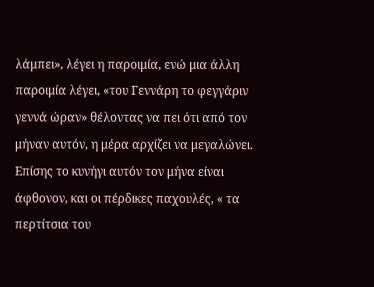λάμπει», λέγει η παροιμία, ενώ μια άλλη παροιμία λέγει, «του Γεννάρη το φεγγάριν γεννά ώραν» θέλοντας να πει ότι από τον μήναν αυτόν, η μέρα αρχίζει να μεγαλώνει. Επίσης το κυνήγι αυτόν τον μήνα είναι άφθονον, και οι πέρδικες παχουλές, « τα περτίτσια του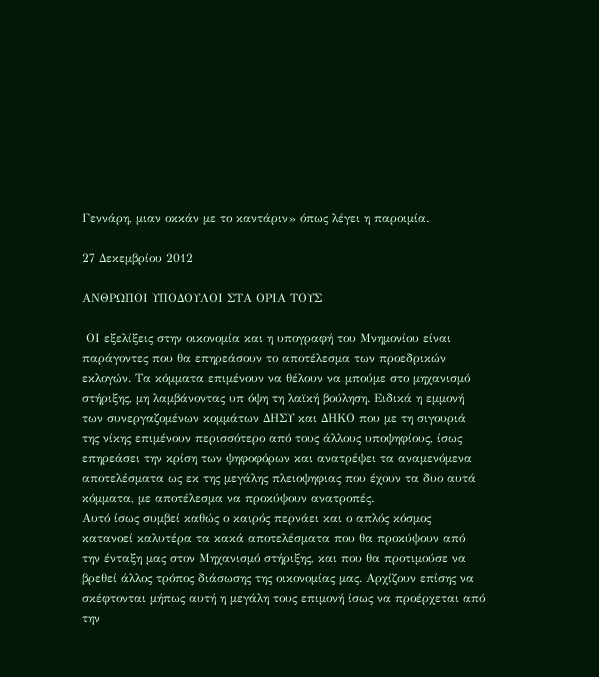Γεννάρη, μιαν οκκάν με το καντάριν» όπως λέγει η παροιμία.

27 Δεκεμβρίου 2012

ΑΝΘΡΩΠΟΙ ΥΠΟΔΟΥΛΟΙ ΣΤΑ ΟΡΙΑ ΤΟΥΣ

 ΟΙ εξελίξεις στην οικονομία και η υπογραφή του Μνημονίου είναι παράγοντες που θα επηρεάσουν το αποτέλεσμα των προεδρικών εκλογών. Τα κόμματα επιμένουν να θέλουν να μπούμε στο μηχανισμό στήριξης, μη λαμβάνοντας υπ όψη τη λαϊκή βούληση. Ειδικά η εμμονή των συνεργαζομένων κομμάτων ΔΗΣΥ και ΔΗΚΟ που με τη σιγουριά της νίκης επιμένουν περισσότερο από τους άλλους υποψηφίους, ίσως επηρεάσει την κρίση των ψηφοφόρων και ανατρέψει τα αναμενόμενα αποτελέσματα ως εκ της μεγάλης πλειοψηφιας που έχουν τα δυο αυτά κόμματα, με αποτέλεσμα να προκύψουν ανατροπές.
Αυτό ίσως συμβεί καθώς ο καιρός περνάει και ο απλός κόσμος κατανοεί καλυτέρα τα κακά αποτελέσματα που θα προκύψουν από την ένταξη μας στον Μηχανισμό στήριξης, και που θα προτιμούσε να βρεθεί άλλος τρόπος διάσωσης της οικονομίας μας. Αρχίζουν επίσης να σκέφτονται μήπως αυτή η μεγάλη τους επιμονή ίσως να προέρχεται από την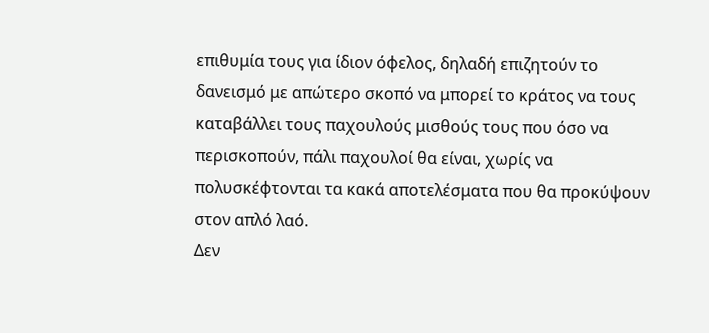επιθυμία τους για ίδιον όφελος, δηλαδή επιζητούν το δανεισμό με απώτερο σκοπό να μπορεί το κράτος να τους καταβάλλει τους παχουλούς μισθούς τους που όσο να περισκοπούν, πάλι παχουλοί θα είναι, χωρίς να πολυσκέφτονται τα κακά αποτελέσματα που θα προκύψουν στον απλό λαό.
Δεν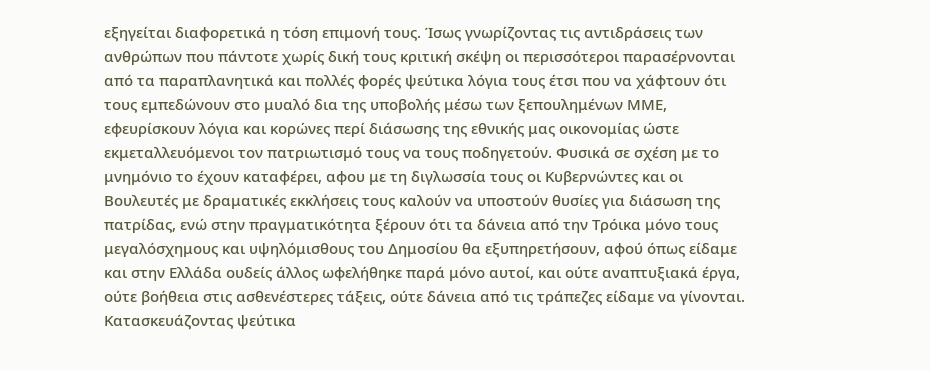εξηγείται διαφορετικά η τόση επιμονή τους. Ίσως γνωρίζοντας τις αντιδράσεις των ανθρώπων που πάντοτε χωρίς δική τους κριτική σκέψη οι περισσότεροι παρασέρνονται από τα παραπλανητικά και πολλές φορές ψεύτικα λόγια τους έτσι που να χάφτουν ότι τους εμπεδώνουν στο μυαλό δια της υποβολής μέσω των ξεπουλημένων ΜΜΕ, εφευρίσκουν λόγια και κορώνες περί διάσωσης της εθνικής μας οικονομίας ώστε εκμεταλλευόμενοι τον πατριωτισμό τους να τους ποδηγετούν. Φυσικά σε σχέση με το μνημόνιο το έχουν καταφέρει, αφου με τη διγλωσσία τους οι Κυβερνώντες και οι Βουλευτές με δραματικές εκκλήσεις τους καλούν να υποστούν θυσίες για διάσωση της πατρίδας, ενώ στην πραγματικότητα ξέρουν ότι τα δάνεια από την Τρόικα μόνο τους μεγαλόσχημους και υψηλόμισθους του Δημοσίου θα εξυπηρετήσουν, αφού όπως είδαμε και στην Ελλάδα ουδείς άλλος ωφελήθηκε παρά μόνο αυτοί, και ούτε αναπτυξιακά έργα, ούτε βοήθεια στις ασθενέστερες τάξεις, ούτε δάνεια από τις τράπεζες είδαμε να γίνονται.
Κατασκευάζοντας ψεύτικα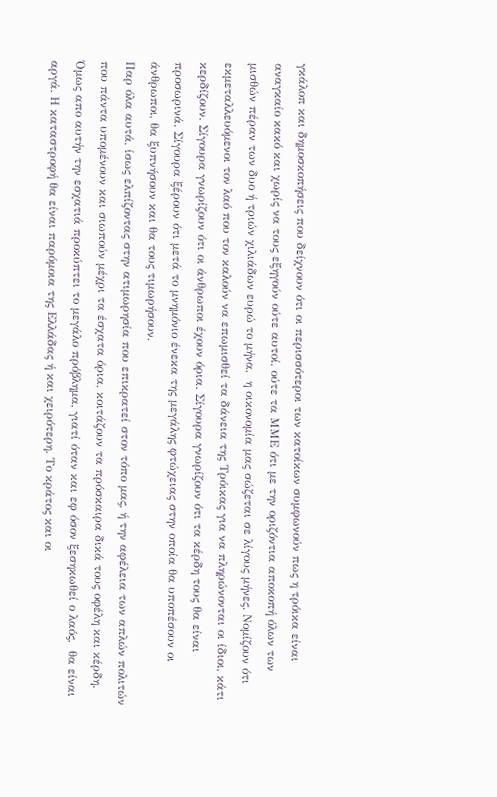γκάλοπ και δημοσκοπήσεις που δείχνουν ότι οι περισσότεροι των κατοίκων συμφωνούν πως η τρόικα είναι αναγκαίο κακό και χωρίς να τους εξηγούν ούτε αυτοί, ούτε τα ΜΜΕ ότι με την οριζόντια αποκοπή όλων των μισθών πέραν των δυο ή τριών χιλιάδων ευρώ το μήνα,  η οικονομία μας σώζεται σε λίγους μήνες. Νομίζουν ότι εκμεταλλευόμενοι τον λαό που τον καλούν να επωμισθεί τα δάνεια της Τρόικας για να πληρώνονται οι ίδιοι, κάτι κερδίζουν. Σίγουρα γνωρίζουν ότι οι άνθρωποι έχουν όρια. Σίγουρα γνωρίζουν ότι τα κέρδη τους θα είναι προσωρινά. Σίγουρα ξέρουν ότι μετά το μνημόνιο ένεκα της μεγάλης φτώχειας στην οποία θα υποπέσουν οι άνθρωποι, θα ξυπνήσουν και θα τους τιμωρήσουν.
Παρ όλα αυτά, ίσως ελπίζοντας στην ατιμωρησία που επικρατεί στον τόπο μας, ή την αφέλεια των απλών πολιτών που πάντα υπομένουν και σιωπούν μέχρι τα έσχατα όρια, κοιτάζουν τα πρόσκαιρα δικά τους οφέλη και κέρδη.
Όμως απο αυτήν την εσχατιά προκύπτει το μεγάλο πρόβλημα, γιατί όταν και εφ όσον ξεσηκωθεί ο λαός,  θα είναι αργά. Η καταστροφή θα είναι παρόμοια της Ελλάδας ή και χειρότερη. Το κράτος και οι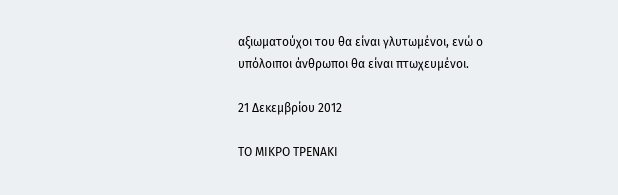αξιωματούχοι του θα είναι γλυτωμένοι, ενώ ο υπόλοιποι άνθρωποι θα είναι πτωχευμένοι.

21 Δεκεμβρίου 2012

ΤΟ ΜΙΚΡΟ ΤΡΕΝΑΚΙ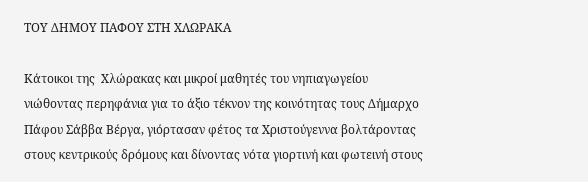ΤΟΥ ΔΗΜΟΥ ΠΑΦΟΥ ΣΤΗ ΧΛΩΡΑΚΑ

Κάτοικοι της  Χλώρακας και μικροί μαθητές του νηπιαγωγείου νιώθοντας περηφάνια για το άξιο τέκνον της κοινότητας τους Δήμαρχο Πάφου Σάββα Βέργα, γιόρτασαν φέτος τα Χριστούγεννα βολτάροντας στους κεντρικούς δρόμους και δίνοντας νότα γιορτινή και φωτεινή στους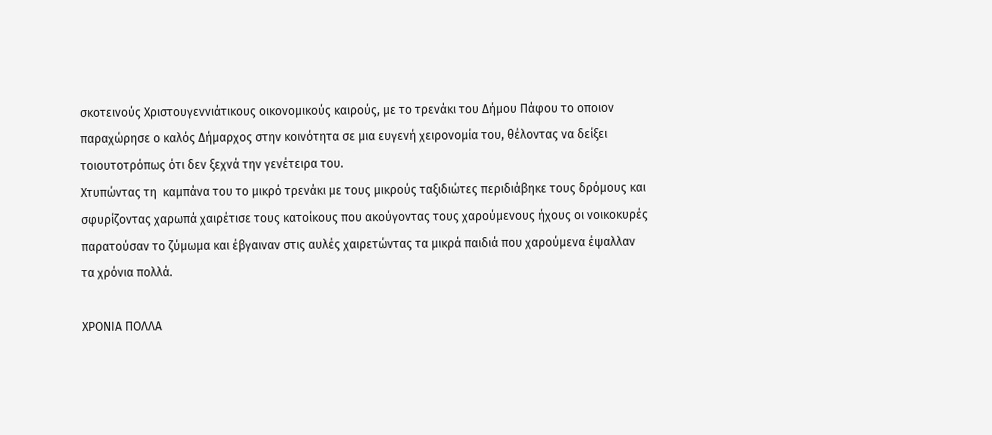σκοτεινούς Χριστουγεννιάτικους οικονομικούς καιρούς, με το τρενάκι του Δήμου Πάφου το οποιον παραχώρησε ο καλός Δήμαρχος στην κοινότητα σε μια ευγενή χειρονομία του, θέλοντας να δείξει τοιουτοτρόπως ότι δεν ξεχνά την γενέτειρα του.
Χτυπώντας τη  καμπάνα του το μικρό τρενάκι με τους μικρούς ταξιδιώτες περιδιάβηκε τους δρόμους και σφυρίζοντας χαρωπά χαιρέτισε τους κατοίκους που ακούγοντας τους χαρούμενους ήχους οι νοικοκυρές παρατούσαν το ζύμωμα και έβγαιναν στις αυλές χαιρετώντας τα μικρά παιδιά που χαρούμενα έψαλλαν τα χρόνια πολλά.

ΧΡΟΝΙΑ ΠΟΛΛΑ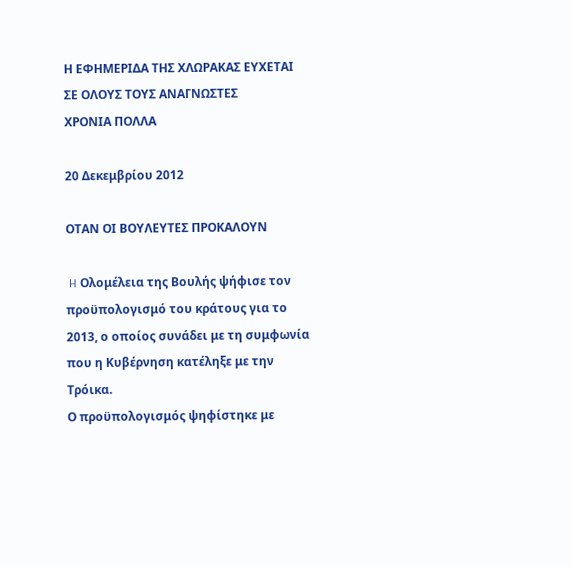Η ΕΦΗΜΕΡΙΔΑ ΤΗΣ ΧΛΩΡΑΚΑΣ ΕΥΧΕΤΑΙ ΣΕ ΟΛΟΥΣ ΤΟΥΣ ΑΝΑΓΝΩΣΤΕΣ
ΧΡΟΝΙΑ ΠΟΛΛΑ

20 Δεκεμβρίου 2012

ΟΤΑΝ ΟΙ ΒΟΥΛΕΥΤΕΣ ΠΡΟΚΑΛΟΥΝ

 H Ολομέλεια της Βουλής ψήφισε τον προϋπολογισμό του κράτους για το 2013, ο οποίος συνάδει με τη συμφωνία που η Κυβέρνηση κατέληξε με την Τρόικα.
Ο προϋπολογισμός ψηφίστηκε με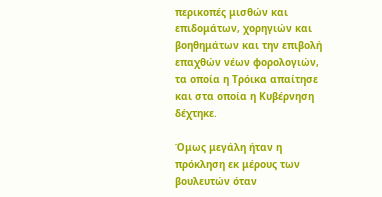περικοπές μισθών και επιδομάτων, χορηγιών και βοηθημάτων και την επιβολή επαχθών νέων φορολογιών, τα οποία η Τρόικα απαίτησε και στα οποία η Κυβέρνηση δέχτηκε.

Όμως μεγάλη ήταν η πρόκληση εκ μέρους των βουλευτών όταν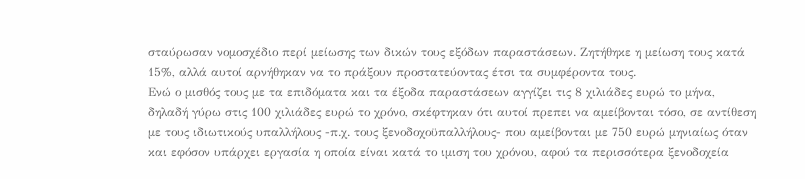σταύρωσαν νομοσχέδιο περί μείωσης των δικών τους εξόδων παραστάσεων. Ζητήθηκε η μείωση τους κατά 15%, αλλά αυτοί αρνήθηκαν να το πράξουν προστατεύοντας έτσι τα συμφέροντα τους.
Ενώ ο μισθός τους με τα επιδόματα και τα έξοδα παραστάσεων αγγίζει τις 8 χιλιάδες ευρώ το μήνα, δηλαδή γύρω στις 100 χιλιάδες ευρώ το χρόνο, σκέφτηκαν ότι αυτοί πρεπει να αμείβονται τόσο, σε αντίθεση με τους ιδιωτικούς υπαλλήλους -π.χ. τους ξενοδοχοϋπαλλήλους- που αμείβονται με 750 ευρώ μηνιαίως όταν και εφόσον υπάρχει εργασία η οποία είναι κατά το ιμιση του χρόνου, αφού τα περισσότερα ξενοδοχεία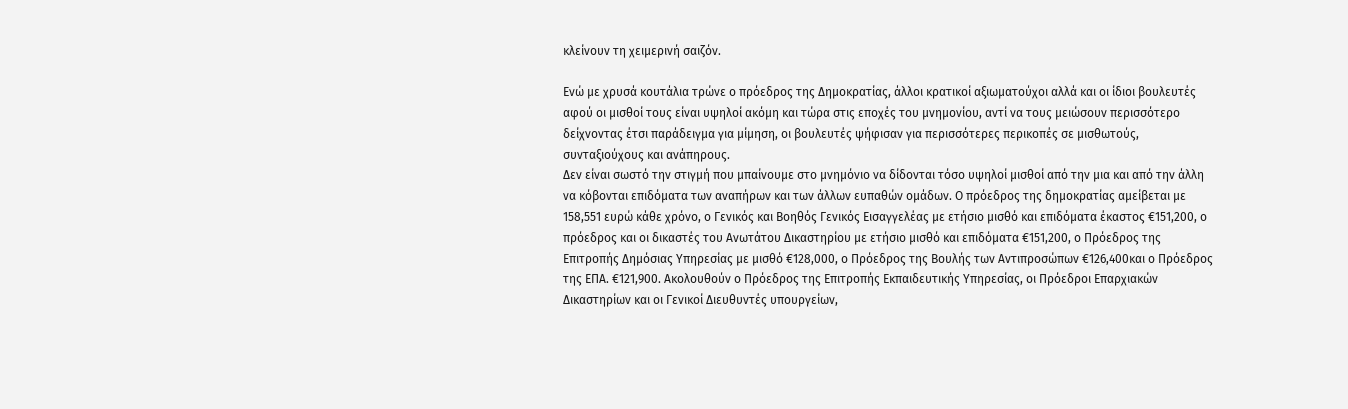κλείνουν τη χειμερινή σαιζόν.

Ενώ με χρυσά κουτάλια τρώνε ο πρόεδρος της Δημοκρατίας, άλλοι κρατικοί αξιωματούχοι αλλά και οι ίδιοι βουλευτές αφού οι μισθοί τους είναι υψηλοί ακόμη και τώρα στις εποχές του μνημονίου, αντί να τους μειώσουν περισσότερο δείχνοντας έτσι παράδειγμα για μίμηση, οι βουλευτές ψήφισαν για περισσότερες περικοπές σε μισθωτούς,  συνταξιούχους και ανάπηρους.
Δεν είναι σωστό την στιγμή που μπαίνουμε στο μνημόνιο να δίδονται τόσο υψηλοί μισθοί από την μια και από την άλλη να κόβονται επιδόματα των αναπήρων και των άλλων ευπαθών ομάδων. Ο πρόεδρος της δημοκρατίας αμείβεται με 158,551 ευρώ κάθε χρόνο, ο Γενικός και Βοηθός Γενικός Εισαγγελέας με ετήσιο μισθό και επιδόματα έκαστος €151,200, ο πρόεδρος και οι δικαστές του Ανωτάτου Δικαστηρίου με ετήσιο μισθό και επιδόματα €151,200, ο Πρόεδρος της Επιτροπής Δημόσιας Υπηρεσίας με μισθό €128,000, ο Πρόεδρος της Βουλής των Αντιπροσώπων €126,400και ο Πρόεδρος της ΕΠΑ. €121,900. Ακολουθούν ο Πρόεδρος της Επιτροπής Εκπαιδευτικής Υπηρεσίας, οι Πρόεδροι Επαρχιακών Δικαστηρίων και οι Γενικοί Διευθυντές υπουργείων,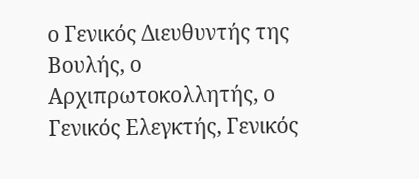ο Γενικός Διευθυντής της Βουλής, ο Αρχιπρωτοκολλητής, ο Γενικός Ελεγκτής, Γενικός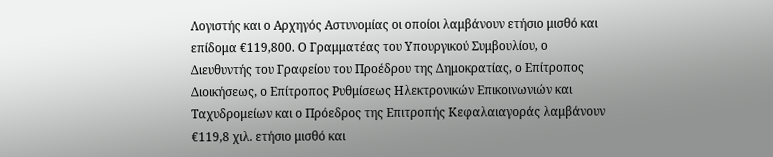Λογιστής και ο Αρχηγός Αστυνομίας οι οποίοι λαμβάνουν ετήσιο μισθό και επίδομα €119,800. Ο Γραμματέας του Υπουργικού Συμβουλίου, ο Διευθυντής του Γραφείου του Προέδρου της Δημοκρατίας, ο Επίτροπος Διοικήσεως, ο Επίτροπος Ρυθμίσεως Ηλεκτρονικών Επικοινωνιών και Ταχυδρομείων και ο Πρόεδρος της Επιτροπής Κεφαλαιαγοράς λαμβάνουν €119,8 χιλ. ετήσιο μισθό και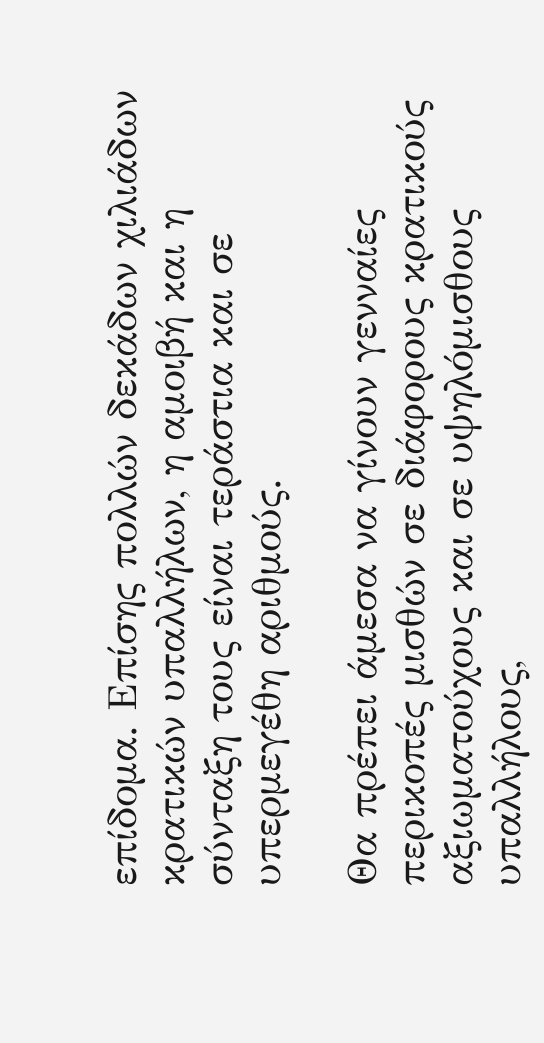επίδομα. Επίσης πολλών δεκάδων χιλιάδων κρατικών υπαλλήλων, η αμοιβή και η σύνταξη τους είναι τεράστια και σε υπερμεγέθη αριθμούς.

Θα πρέπει άμεσα να γίνουν γενναίες περικοπές μισθών σε διάφορους κρατικούς αξιωματούχους και σε υψηλόμισθους υπαλλήλους,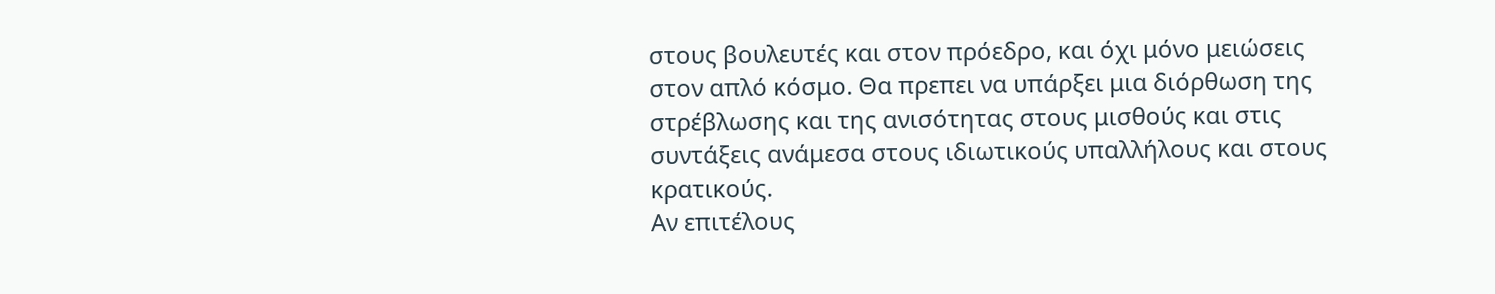στους βουλευτές και στον πρόεδρο, και όχι μόνο μειώσεις στον απλό κόσμο. Θα πρεπει να υπάρξει μια διόρθωση της στρέβλωσης και της ανισότητας στους μισθούς και στις συντάξεις ανάμεσα στους ιδιωτικούς υπαλλήλους και στους κρατικούς.
Αν επιτέλους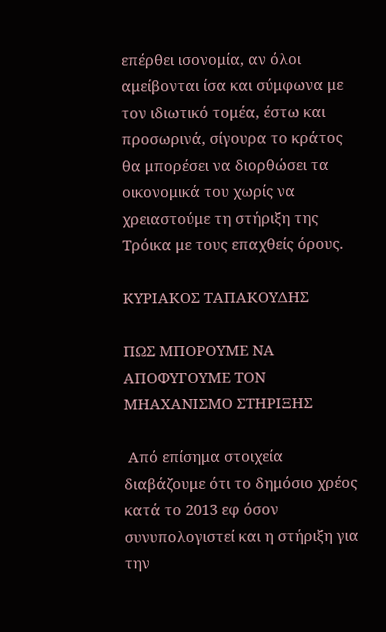επέρθει ισονομία, αν όλοι αμείβονται ίσα και σύμφωνα με τον ιδιωτικό τομέα, έστω και προσωρινά, σίγουρα το κράτος θα μπορέσει να διορθώσει τα οικονομικά του χωρίς να χρειαστούμε τη στήριξη της Τρόικα με τους επαχθείς όρους.

ΚΥΡΙΑΚΟΣ ΤΑΠΑΚΟΥΔΗΣ

ΠΩΣ ΜΠΟΡΟΥΜΕ ΝΑ ΑΠΟΦΥΓΟΥΜΕ ΤΟΝ ΜΗΑΧΑΝΙΣΜΟ ΣΤΗΡΙΞΗΣ

 Από επίσημα στοιχεία διαβάζουμε ότι το δημόσιο χρέος κατά το 2013 εφ όσον συνυπολογιστεί και η στήριξη για την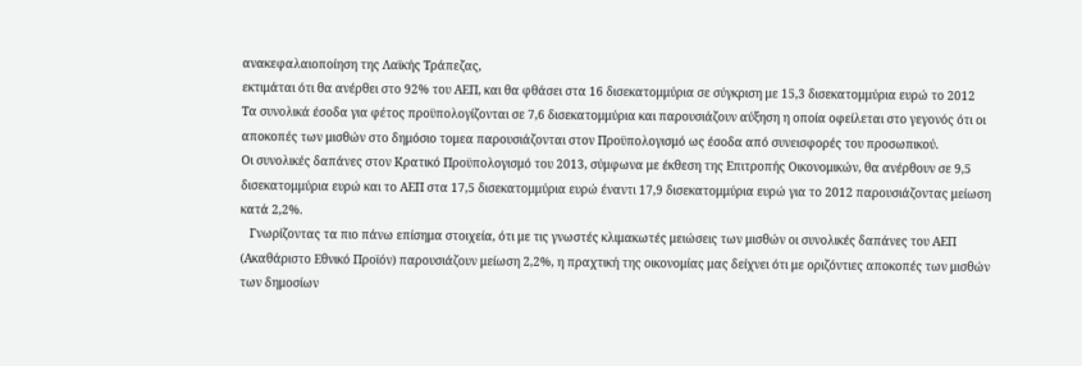ανακεφαλαιοποίηση της Λαϊκής Τράπεζας,
εκτιμάται ότι θα ανέρθει στο 92% του ΑΕΠ, και θα φθάσει στα 16 δισεκατομμύρια σε σύγκριση με 15,3 δισεκατομμύρια ευρώ το 2012
Τα συνολικά έσοδα για φέτος προϋπολογίζονται σε 7,6 δισεκατομμύρια και παρουσιάζουν αύξηση η οποία οφείλεται στο γεγονός ότι οι αποκοπές των μισθών στο δημόσιο τομεα παρουσιάζονται στον Προϋπολογισμό ως έσοδα από συνεισφορές του προσωπικού.
Οι συνολικές δαπάνες στον Κρατικό Προϋπολογισμό του 2013, σύμφωνα με έκθεση της Επιτροπής Οικονομικών, θα ανέρθουν σε 9,5 δισεκατομμύρια ευρώ και το ΑΕΠ στα 17,5 δισεκατομμύρια ευρώ έναντι 17,9 δισεκατομμύρια ευρώ για το 2012 παρουσιάζοντας μείωση κατά 2,2%.
   Γνωρίζοντας τα πιο πάνω επίσημα στοιχεία, ότι με τις γνωστές κλιμακωτές μειώσεις των μισθών οι συνολικές δαπάνες του ΑΕΠ (Ακαθάριστο Εθνικό Προϊόν) παρουσιάζουν μείωση 2,2%, η πραχτική της οικονομίας μας δείχνει ότι με οριζόντιες αποκοπές των μισθών των δημοσίων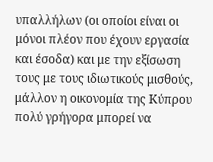υπαλλήλων (οι οποίοι είναι οι μόνοι πλέον που έχουν εργασία και έσοδα) και με την εξίσωση τους με τους ιδιωτικούς μισθούς, μάλλον η οικονομία της Κύπρου πολύ γρήγορα μπορεί να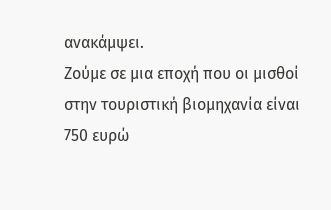ανακάμψει.
Ζούμε σε μια εποχή που οι μισθοί στην τουριστική βιομηχανία είναι 750 ευρώ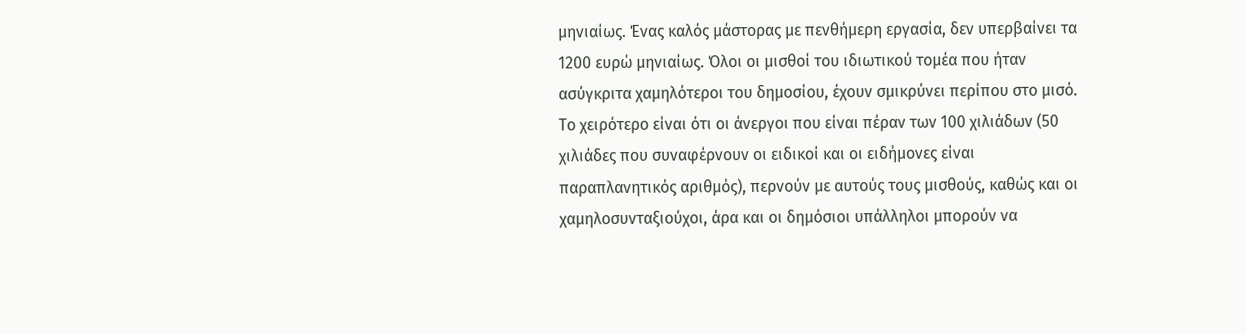μηνιαίως. Ένας καλός μάστορας με πενθήμερη εργασία, δεν υπερβαίνει τα  1200 ευρώ μηνιαίως. Όλοι οι μισθοί του ιδιωτικού τομέα που ήταν ασύγκριτα χαμηλότεροι του δημοσίου, έχουν σμικρύνει περίπου στο μισό. Το χειρότερο είναι ότι οι άνεργοι που είναι πέραν των 100 χιλιάδων (50 χιλιάδες που συναφέρνουν οι ειδικοί και οι ειδήμονες είναι παραπλανητικός αριθμός), περνούν με αυτούς τους μισθούς, καθώς και οι χαμηλοσυνταξιούχοι, άρα και οι δημόσιοι υπάλληλοι μπορούν να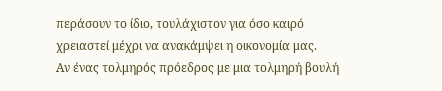περάσουν το ίδιο, τουλάχιστον για όσο καιρό χρειαστεί μέχρι να ανακάμψει η οικονομία μας.
Αν ένας τολμηρός πρόεδρος με μια τολμηρή βουλή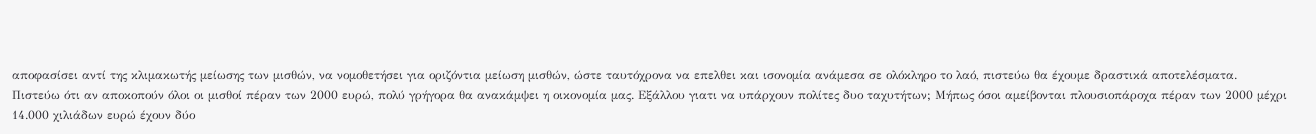αποφασίσει αντί της κλιμακωτής μείωσης των μισθών, να νομοθετήσει για οριζόντια μείωση μισθών, ώστε ταυτόχρονα να επελθει και ισονομία ανάμεσα σε ολόκληρο το λαό, πιστεύω θα έχουμε δραστικά αποτελέσματα.
Πιστεύω ότι αν αποκοπούν όλοι οι μισθοί πέραν των 2000 ευρώ, πολύ γρήγορα θα ανακάμψει η οικονομία μας. Εξάλλου γιατι να υπάρχουν πολίτες δυο ταχυτήτων; Μήπως όσοι αμείβονται πλουσιοπάροχα πέραν των 2000 μέχρι 14.000 χιλιάδων ευρώ έχουν δύο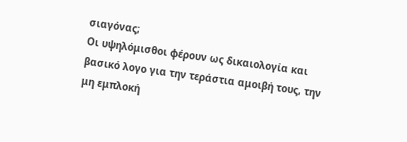σιαγόνας;
Οι υψηλόμισθοι φέρουν ως δικαιολογία και βασικό λογο για την τεράστια αμοιβή τους, την μη εμπλοκή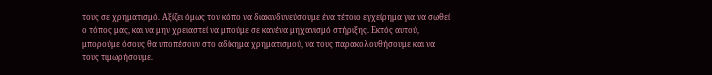τους σε χρηματισμό. Αξίζει όμως τον κόπο να διακινδυνεύσουμε ένα τέτοιο εγχείρημα για να σωθεί ο τόπος μας, και να μην χρειαστεί να μπούμε σε κανένα μηχανισμό στήριξης. Εκτός αυτού, μπορούμε όσους θα υποπέσουν στο αδίκημα χρηματισμού, να τους παρακολουθήσουμε και να τους τιμωρήσουμε.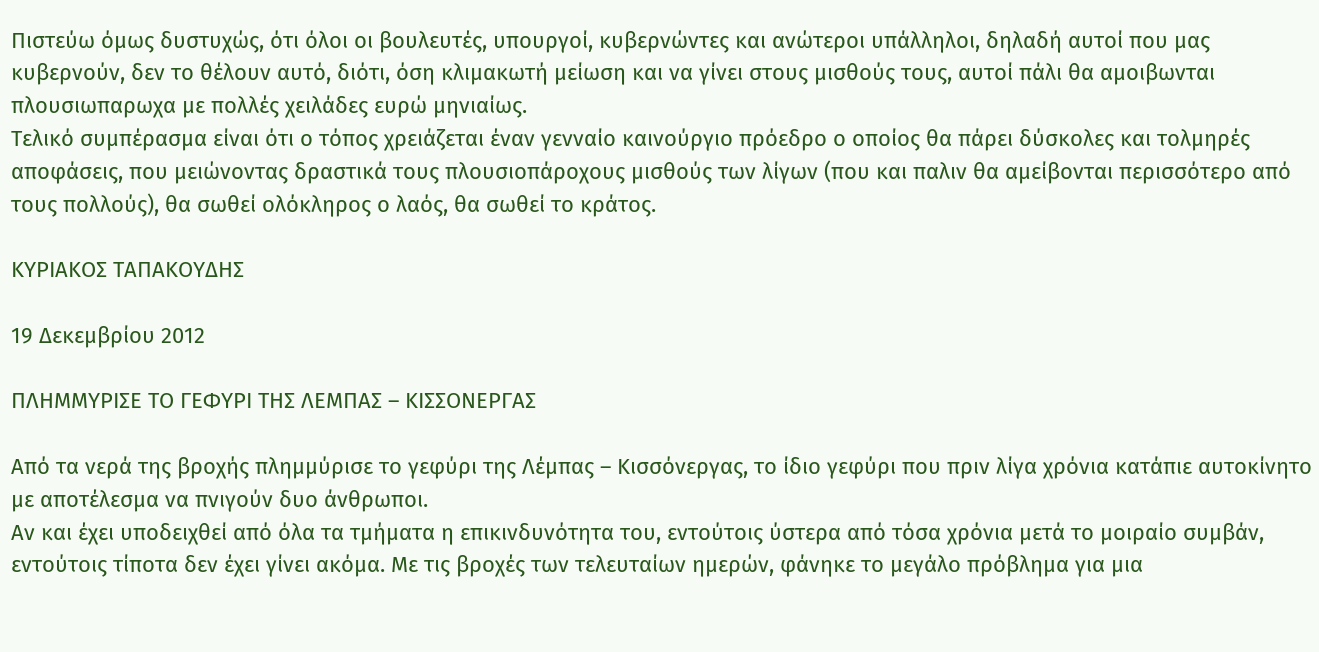Πιστεύω όμως δυστυχώς, ότι όλοι οι βουλευτές, υπουργοί, κυβερνώντες και ανώτεροι υπάλληλοι, δηλαδή αυτοί που μας κυβερνούν, δεν το θέλουν αυτό, διότι, όση κλιμακωτή μείωση και να γίνει στους μισθούς τους, αυτοί πάλι θα αμοιβωνται πλουσιωπαρωχα με πολλές χειλάδες ευρώ μηνιαίως.
Τελικό συμπέρασμα είναι ότι ο τόπος χρειάζεται έναν γενναίο καινούργιο πρόεδρο ο οποίος θα πάρει δύσκολες και τολμηρές αποφάσεις, που μειώνοντας δραστικά τους πλουσιοπάροχους μισθούς των λίγων (που και παλιν θα αμείβονται περισσότερο από τους πολλούς), θα σωθεί ολόκληρος ο λαός, θα σωθεί το κράτος.

ΚΥΡΙΑΚΟΣ ΤΑΠΑΚΟΥΔΗΣ

19 Δεκεμβρίου 2012

ΠΛΗΜΜΥΡΙΣΕ ΤΟ ΓΕΦΥΡΙ ΤΗΣ ΛΕΜΠΑΣ – ΚΙΣΣΟΝΕΡΓΑΣ

Από τα νερά της βροχής πλημμύρισε το γεφύρι της Λέμπας – Κισσόνεργας, το ίδιο γεφύρι που πριν λίγα χρόνια κατάπιε αυτοκίνητο με αποτέλεσμα να πνιγούν δυο άνθρωποι.
Αν και έχει υποδειχθεί από όλα τα τμήματα η επικινδυνότητα του, εντούτοις ύστερα από τόσα χρόνια μετά το μοιραίο συμβάν, εντούτοις τίποτα δεν έχει γίνει ακόμα. Με τις βροχές των τελευταίων ημερών, φάνηκε το μεγάλο πρόβλημα για μια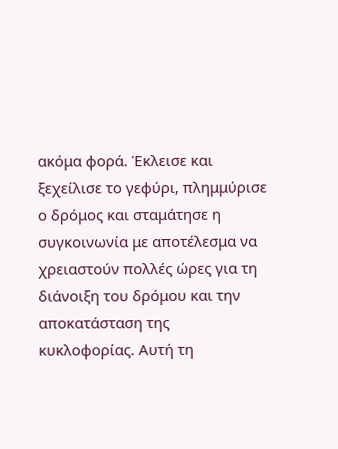ακόμα φορά. Έκλεισε και ξεχείλισε το γεφύρι, πλημμύρισε ο δρόμος και σταμάτησε η συγκοινωνία με αποτέλεσμα να χρειαστούν πολλές ώρες για τη διάνοιξη του δρόμου και την αποκατάσταση της κυκλοφορίας. Αυτή τη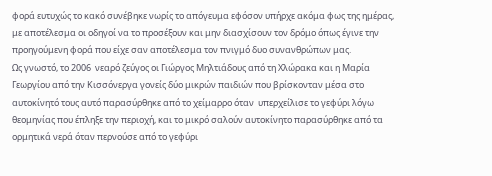φορά ευτυχώς το κακό συνέβηκε νωρίς το απόγευμα εφόσον υπήρχε ακόμα φως της ημέρας, με αποτέλεσμα οι οδηγοί να το προσέξουν και μην διασχίσουν τον δρόμο όπως έγινε την προηγούμενη φορά που είχε σαν αποτέλεσμα τον πνιγμό δυο συνανθρώπων μας.
Ως γνωστό, το 2006  νεαρό ζεύγος οι Γιώργος Μηλτιάδους από τη Χλώρακα και η Μαρία Γεωργίου από την Κισσόνεργα γονείς δύο μικρών παιδιών που βρίσκονταν μέσα στο αυτοκίνητό τους αυτό παρασύρθηκε από το χείμαρρο όταν  υπερχείλισε το γεφύρι λόγω θεομηνίας που έπληξε την περιοχή, και το μικρό σαλούν αυτοκίνητο παρασύρθηκε από τα ορμητικά νερά όταν περνούσε από το γεφύρι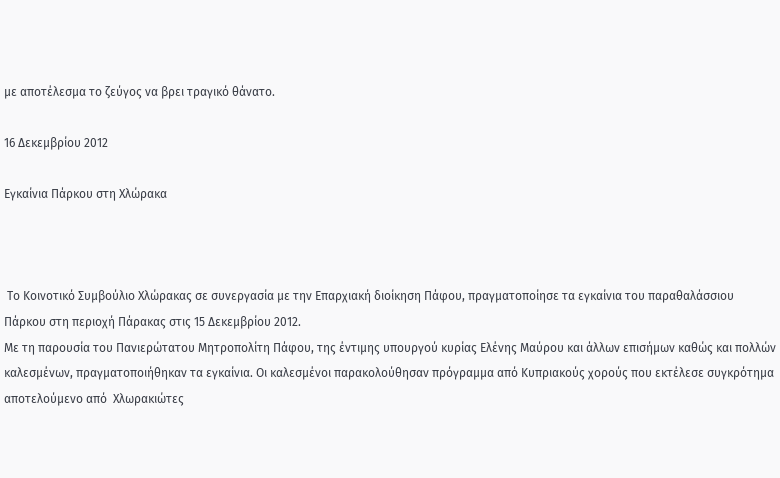με αποτέλεσμα το ζεύγος να βρει τραγικό θάνατο.

16 Δεκεμβρίου 2012

Εγκαίνια Πάρκου στη Χλώρακα



 Το Κοινοτικό Συμβούλιο Χλώρακας σε συνεργασία με την Επαρχιακή διοίκηση Πάφου, πραγματοποίησε τα εγκαίνια του παραθαλάσσιου Πάρκου στη περιοχή Πάρακας στις 15 Δεκεμβρίου 2012.
Με τη παρουσία του Πανιερώτατου Μητροπολίτη Πάφου, της έντιμης υπουργού κυρίας Ελένης Μαύρου και άλλων επισήμων καθώς και πολλών καλεσμένων, πραγματοποιήθηκαν τα εγκαίνια. Οι καλεσμένοι παρακολούθησαν πρόγραμμα από Κυπριακούς χορούς που εκτέλεσε συγκρότημα αποτελούμενο από  Χλωρακιώτες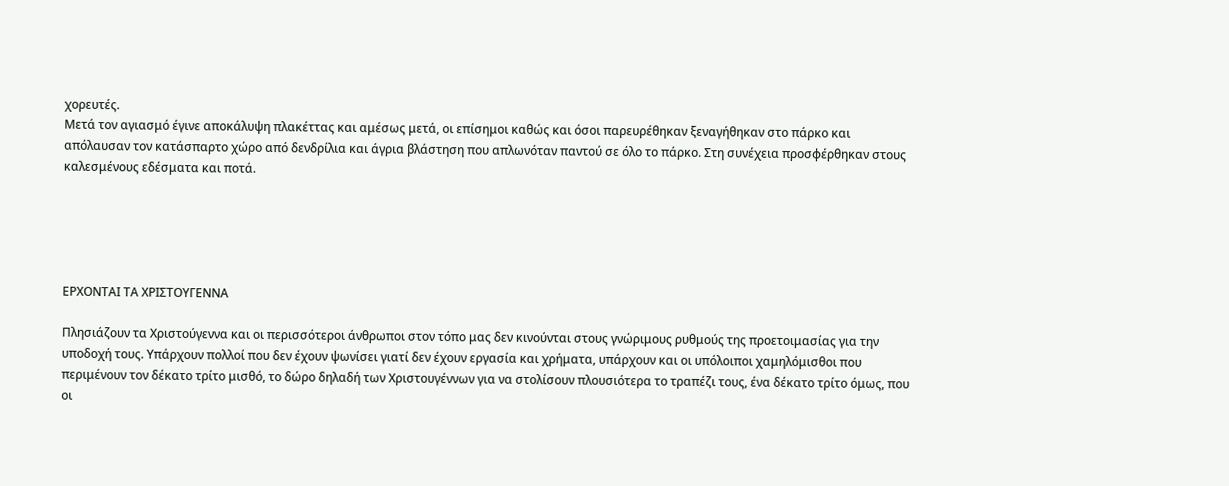χορευτές.
Μετά τον αγιασμό έγινε αποκάλυψη πλακέττας και αμέσως μετά, οι επίσημοι καθώς και όσοι παρευρέθηκαν ξεναγήθηκαν στο πάρκο και απόλαυσαν τον κατάσπαρτο χώρο από δενδρίλια και άγρια βλάστηση που απλωνόταν παντού σε όλο το πάρκο. Στη συνέχεια προσφέρθηκαν στους καλεσμένους εδέσματα και ποτά.





ΕΡΧΟΝΤΑΙ ΤΑ ΧΡΙΣΤΟΥΓΕΝΝΑ

Πλησιάζουν τα Χριστούγεννα και οι περισσότεροι άνθρωποι στον τόπο μας δεν κινούνται στους γνώριμους ρυθμούς της προετοιμασίας για την υποδοχή τους. Υπάρχουν πολλοί που δεν έχουν ψωνίσει γιατί δεν έχουν εργασία και χρήματα, υπάρχουν και οι υπόλοιποι χαμηλόμισθοι που περιμένουν τον δέκατο τρίτο μισθό, το δώρο δηλαδή των Χριστουγέννων για να στολίσουν πλουσιότερα το τραπέζι τους, ένα δέκατο τρίτο όμως, που οι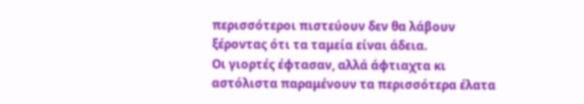περισσότεροι πιστεύουν δεν θα λάβουν ξέροντας ότι τα ταμεία είναι άδεια.
Οι γιορτές έφτασαν, αλλά άφτιαχτα κι αστόλιστα παραμένουν τα περισσότερα έλατα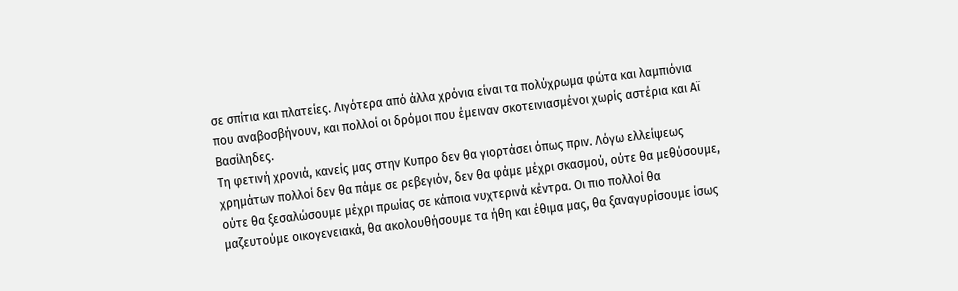σε σπίτια και πλατείες. Λιγότερα από άλλα χρόνια είναι τα πολύχρωμα φώτα και λαμπιόνια που αναβοσβήνουν, και πολλοί οι δρόμοι που έμειναν σκοτεινιασμένοι χωρίς αστέρια και Αϊ Βασίληδες.
Τη φετινή χρονιά, κανείς μας στην Κυπρο δεν θα γιορτάσει όπως πριν. Λόγω ελλείψεως χρημάτων πολλοί δεν θα πάμε σε ρεβεγιόν, δεν θα φάμε μέχρι σκασμού, ούτε θα μεθύσουμε, ούτε θα ξεσαλώσουμε μέχρι πρωίας σε κάποια νυχτερινά κέντρα. Οι πιο πολλοί θα μαζευτούμε οικογενειακά, θα ακολουθήσουμε τα ήθη και έθιμα μας, θα ξαναγυρίσουμε ίσως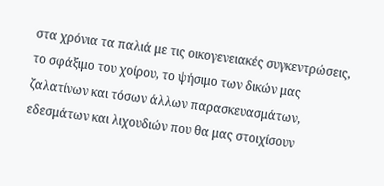στα χρόνια τα παλιά με τις οικογενειακές συγκεντρώσεις, το σφάξιμο του χοίρου, το ψήσιμο των δικών μας ζαλατίνων και τόσων άλλων παρασκευασμάτων, εδεσμάτων και λιχουδιών που θα μας στοιχίσουν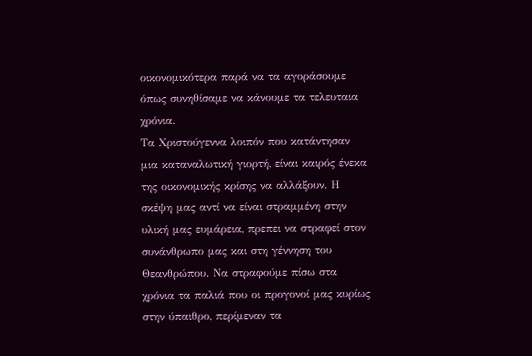οικονομικότερα παρά να τα αγοράσουμε όπως συνηθίσαμε να κάνουμε τα τελευταια χρόνια.
Τα Χριστούγεννα λοιπόν που κατάντησαν μια καταναλωτική γιορτή, είναι καιρός ένεκα της οικονομικής κρίσης να αλλάξουν. Η σκέψη μας αντί να είναι στραμμένη στην υλική μας ευμάρεια, πρεπει να στραφεί στον συνάνθρωπο μας και στη γέννηση του Θεανθρώπου. Να στραφούμε πίσω στα χρόνια τα παλιά που οι προγονοί μας κυρίως στην ύπαιθρο, περίμεναν τα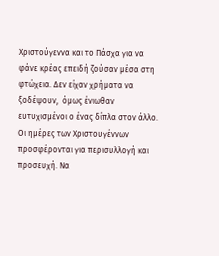Χριστούγεννα και το Πάσχα για να φάνε κρέας επειδή ζούσαν μέσα στη φτώχεια. Δεν είχαν χρήματα να ξοδέψουν,  όμως ένιωθαν ευτυχισμένοι ο ένας δίπλα στον άλλο.
Οι ημέρες των Χριστουγέννων προσφέρονται για περισυλλογή και προσευχή. Να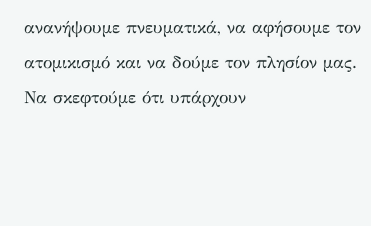ανανήψουμε πνευματικά, να αφήσουμε τον ατομικισμό και να δούμε τον πλησίον μας. Να σκεφτούμε ότι υπάρχουν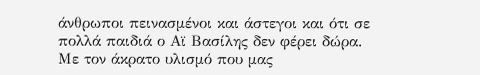άνθρωποι πεινασμένοι και άστεγοι και ότι σε πολλά παιδιά ο Αϊ Βασίλης δεν φέρει δώρα.
Με τον άκρατο υλισμό που μας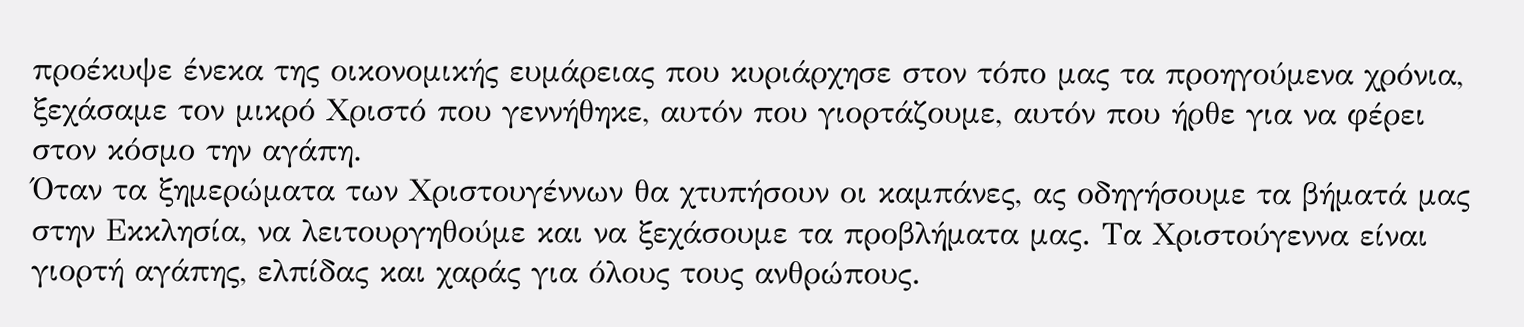προέκυψε ένεκα της οικονομικής ευμάρειας που κυριάρχησε στον τόπο μας τα προηγούμενα χρόνια, ξεχάσαμε τον μικρό Χριστό που γεννήθηκε, αυτόν που γιορτάζουμε, αυτόν που ήρθε για να φέρει στον κόσμο την αγάπη.
Όταν τα ξημερώματα των Χριστουγέννων θα χτυπήσουν οι καμπάνες, ας οδηγήσουμε τα βήματά μας στην Εκκλησία, να λειτουργηθούμε και να ξεχάσουμε τα προβλήματα μας. Τα Χριστούγεννα είναι γιορτή αγάπης, ελπίδας και χαράς για όλους τους ανθρώπους.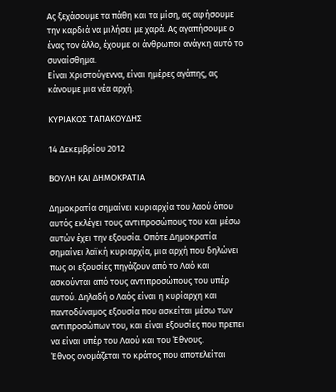Ας ξεχάσουμε τα πάθη και τα μίση, ας αφήσουμε την καρδιά να μιλήσει με χαρά. Aς αγαπήσουμε ο ένας τον άλλο, έχουμε οι άνθρωποι ανάγκη αυτό το συναίσθημα.
Είναι Χριστούγεννα, είναι ημέρες αγάπης, ας κάνουμε μια νέα αρχή.

ΚΥΡΙΑΚΟΣ ΤΑΠΑΚΟΥΔΗΣ

14 Δεκεμβρίου 2012

ΒΟΥΛΗ ΚΑΙ ΔΗΜΟΚΡΑΤΙΑ

Δημοκρατία σημαίνει κυριαρχία του λαού όπου αυτός εκλέγει τους αντιπροσώπους του και μέσω αυτών έχει την εξουσία. Οπότε Δημοκρατία σημαίνει λαϊκή κυριαρχία, μια αρχή που δηλώνει πως οι εξουσίες πηγάζουν από το Λαό και ασκούνται από τους αντιπροσώπους του υπέρ αυτού. Δηλαδή ο Λαός είναι η κυρίαρχη και παντοδύναμος εξουσία που ασκείται μέσω των αντιπροσώπων του, και είναι εξουσίες που πρεπει να είναι υπέρ του Λαού και του Έθνους.
Έθνος ονομάζεται το κράτος που αποτελείται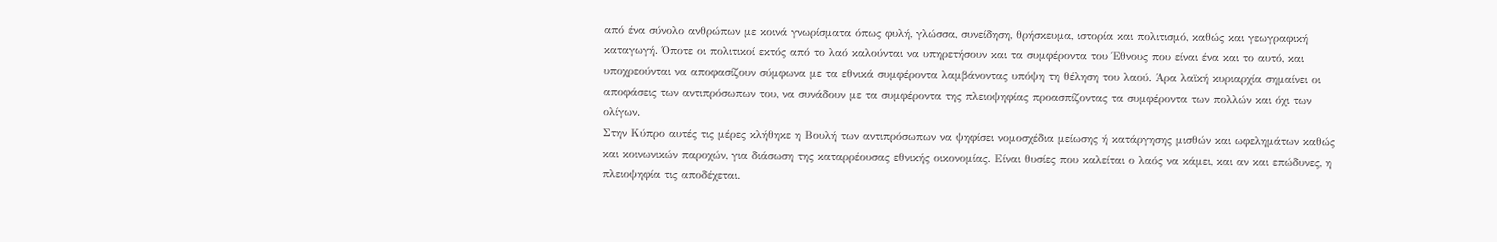από ένα σύνολο ανθρώπων με κοινά γνωρίσματα όπως φυλή, γλώσσα, συνείδηση, θρήσκευμα, ιστορία και πολιτισμό, καθώς και γεωγραφική καταγωγή. Όποτε οι πολιτικοί εκτός από το λαό καλούνται να υπηρετήσουν και τα συμφέροντα του Έθνους που είναι ένα και το αυτό, και υποχρεούνται να αποφασίζουν σύμφωνα με τα εθνικά συμφέροντα λαμβάνοντας υπόψη τη θέληση του λαού. Άρα λαϊκή κυριαρχία σημαίνει οι αποφάσεις των αντιπρόσωπων του, να συνάδουν με τα συμφέροντα της πλειοψηφίας προασπίζοντας τα συμφέροντα των πολλών και όχι των ολίγων.
Στην Κύπρο αυτές τις μέρες κλήθηκε η Βουλή των αντιπρόσωπων να ψηφίσει νομοσχέδια μείωσης ή κατάργησης μισθών και ωφελημάτων καθώς και κοινωνικών παροχών, για διάσωση της καταρρέουσας εθνικής οικονομίας. Είναι θυσίες που καλείται ο λαός να κάμει, και αν και επώδυνες, η πλειοψηφία τις αποδέχεται.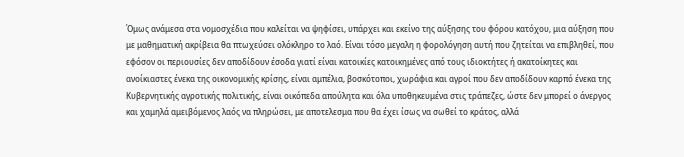Όμως ανάμεσα στα νομοσχέδια που καλείται να ψηφίσει, υπάρχει και εκείνο της αύξησης του φόρου κατόχου, μια αύξηση που με μαθηματική ακρίβεια θα πτωχεύσει ολόκληρο το λαό. Είναι τόσο μεγαλη η φορολόγηση αυτή που ζητείται να επιβληθεί, που εφόσον οι περιουσίες δεν αποδίδουν έσοδα γιατί είναι κατοικίες κατοικημένες από τους ιδιοκτήτες ή ακατοίκητες και ανοίκιαστες ένεκα της οικονομικής κρίσης, είναι αμπέλια, βοσκότοποι, χωράφια και αγροί που δεν αποδίδουν καρπό ένεκα της Κυβερνητικής αγροτικής πολιτικής, είναι οικόπεδα απούλητα και όλα υποθηκευμένα στις τράπεζες, ώστε δεν μπορεί ο άνεργος και χαμηλά αμειβόμενος λαός να πληρώσει, με αποτελεσμα που θα έχει ίσως να σωθεί το κράτος, αλλά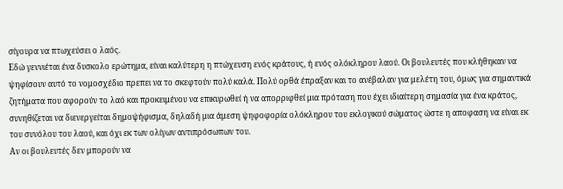σίγουρα να πτωχεύσει ο λαός.
Εδώ γεννιέται ένα δυσκολο ερώτημα, είναι καλύτερη η πτώχευση ενός κράτους, ή ενός ολόκληρου λαού. Οι βουλευτές που κλήθηκαν να ψηφίσουν αυτό το νομοσχέδιο πρεπει να το σκεφτούν πολύ καλά. Πολύ ορθά έπραξαν και το ανέβαλαν για μελέτη του, όμως για σημαντικά ζητήματα που αφορούν το λαό και προκειμένου να επικυρωθεί ή να απορριφθεί μια πρόταση που έχει ιδιαίτερη σημασία για ένα κράτος, συνηθίζεται να διενεργείται δημοψήφισμα, δηλαδή μια άμεση ψηφοφορία ολόκληρου του εκλογικού σώματος ώστε η αποφαση να είναι εκ του συνόλου του λαού, και όχι εκ των ολίγων αντιπρόσωπων του.
Αν οι βουλευτές δεν μπορούν να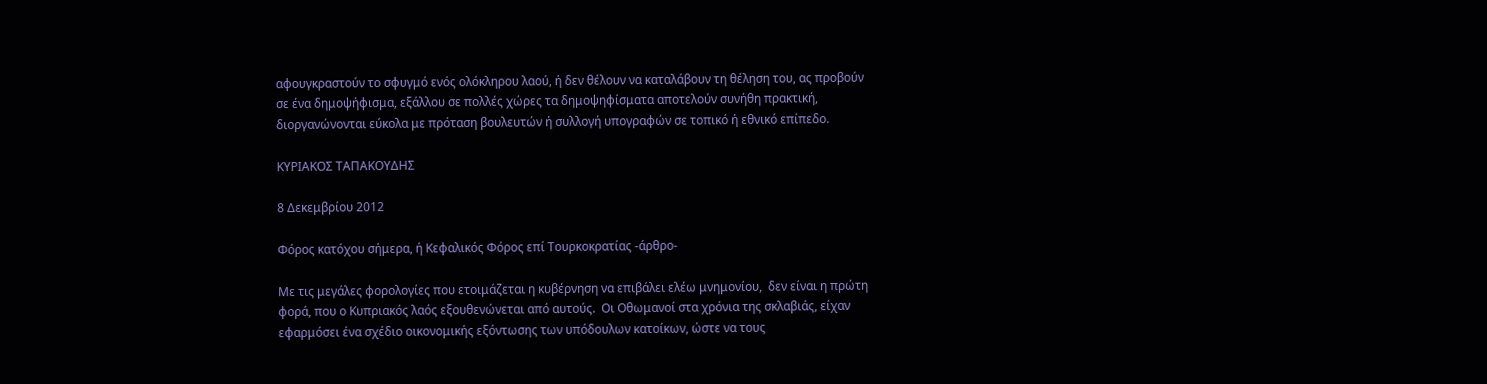αφουγκραστούν το σφυγμό ενός ολόκληρου λαού, ή δεν θέλουν να καταλάβουν τη θέληση του, ας προβούν σε ένα δημοψήφισμα, εξάλλου σε πολλές χώρες τα δημοψηφίσματα αποτελούν συνήθη πρακτική, διοργανώνονται εύκολα με πρόταση βουλευτών ή συλλογή υπογραφών σε τοπικό ή εθνικό επίπεδο.

ΚΥΡΙΑΚΟΣ ΤΑΠΑΚΟΥΔΗΣ

8 Δεκεμβρίου 2012

Φόρος κατόχου σήμερα, ή Κεφαλικός Φόρος επί Τουρκοκρατίας -άρθρο-

Με τις μεγάλες φορολογίες που ετοιμάζεται η κυβέρνηση να επιβάλει ελέω μνημονίου,  δεν είναι η πρώτη φορά, που ο Κυπριακός λαός εξουθενώνεται από αυτούς.  Οι Οθωμανοί στα χρόνια της σκλαβιάς, είχαν εφαρμόσει ένα σχέδιο οικονομικής εξόντωσης των υπόδουλων κατοίκων, ώστε να τους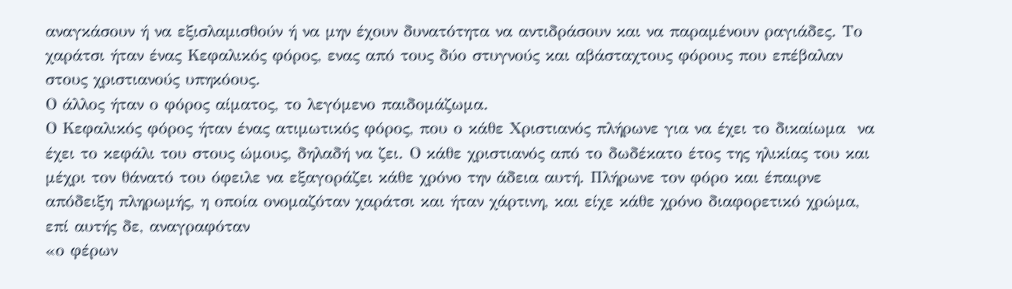αναγκάσουν ή να εξισλαμισθούν ή να μην έχουν δυνατότητα να αντιδράσουν και να παραμένουν ραγιάδες. Το χαράτσι ήταν ένας Κεφαλικός φόρος, ενας από τους δύο στυγνούς και αβάσταχτους φόρους που επέβαλαν στους χριστιανούς υπηκόους.
Ο άλλος ήταν ο φόρος αίματος, το λεγόμενο παιδομάζωμα.
Ο Κεφαλικός φόρος ήταν ένας ατιμωτικός φόρος, που ο κάθε Χριστιανός πλήρωνε για να έχει το δικαίωμα  να έχει το κεφάλι του στους ώμους, δηλαδή να ζει. Ο κάθε χριστιανός από το δωδέκατο έτος της ηλικίας του και μέχρι τον θάνατό του όφειλε να εξαγοράζει κάθε χρόνο την άδεια αυτή. Πλήρωνε τον φόρο και έπαιρνε απόδειξη πληρωμής, η οποία ονομαζόταν χαράτσι και ήταν χάρτινη, και είχε κάθε χρόνο διαφορετικό χρώμα, επί αυτής δε, αναγραφόταν
«ο φέρων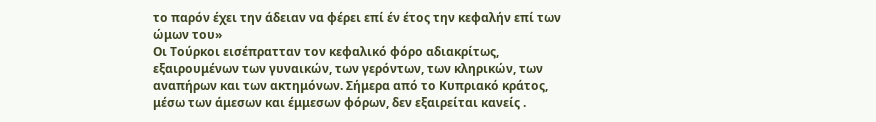το παρόν έχει την άδειαν να φέρει επί έν έτος την κεφαλήν επί των ώμων του»
Οι Τούρκοι εισέπρατταν τον κεφαλικό φόρο αδιακρίτως, εξαιρουμένων των γυναικών, των γερόντων, των κληρικών, των αναπήρων και των ακτημόνων. Σήμερα από το Κυπριακό κράτος, μέσω των άμεσων και έμμεσων φόρων, δεν εξαιρείται κανείς .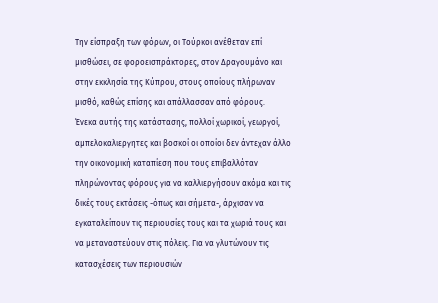Την είσπραξη των φόρων, οι Τούρκοι ανέθεταν επί μισθώσει, σε φοροεισπράκτορες, στον Δραγουμάνο και στην εκκλησία της Κύπρου, στους οποίους πλήρωναν μισθό, καθώς επίσης και απάλλασσαν από φόρους.
Ένεκα αυτής της κατάστασης, πολλοί χωρικοί, γεωργοί, αμπελοκαλιεργητες και βοσκοί οι οποίοι δεν άντεχαν άλλο την οικονομική καταπίεση που τους επιβαλλόταν πληρώνοντας φόρους για να καλλιεργήσουν ακόμα και τις δικές τους εκτάσεις -όπως και σήμετα-, άρχισαν να εγκαταλείπουν τις περιουσίες τους και τα χωριά τους και να μεταναστεύουν στις πόλεις. Για να γλυτώνουν τις κατασχέσεις των περιουσιών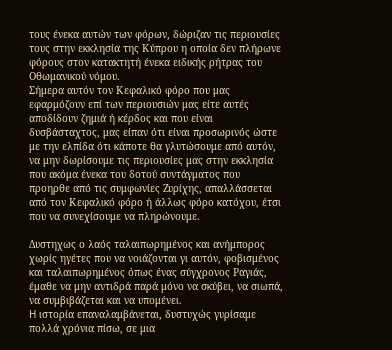τους ένεκα αυτών των φόρων, δώριζαν τις περιουσίες τους στην εκκλησία της Κύπρου η οποία δεν πλήρωνε φόρους στον κατακτητή ένεκα ειδικής ρήτρας του Οθωμανικού νόμου.
Σήμερα αυτόν τον Κεφαλικό φόρο που μας εφαρμόζουν επί των περιουσιών μας είτε αυτές αποδίδουν ζημιά ή κέρδος και που είναι δυσβάσταχτος, μας είπαν ότι είναι προσωρινός ώστε με την ελπίδα ότι κάποτε θα γλυτώσουμε από αυτόν, να μην δωρίσουμε τις περιουσίες μας στην εκκλησία που ακόμα ένεκα του δοτού συντάγματος που προηρθε από τις συμφωνίες Ζυρίχης, απαλλάσσεται από τον Κεφαλικό φόρο ή άλλως φόρο κατόχου, έτσι που να συνεχίσουμε να πληρώνουμε.

Δυστηχως ο λαός ταλαιπωρημένος και ανήμπορος χωρίς ηγέτες που να νοιάζονται γι αυτόν, φοβισμένος και ταλαιπωρημένος όπως ένας σύγχρονος Ραγιάς, έμαθε να μην αντιδρά παρά μόνο να σκύβει, να σιωπά, να συμβιβάζεται και να υπομένει.
H ιστορία επαναλαμβάνεται, δυστυχώς γυρίσαμε πολλά χρόνια πίσω, σε μια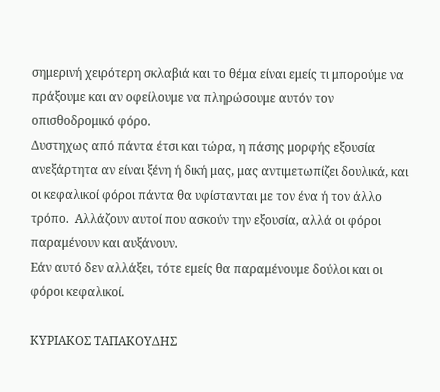σημερινή χειρότερη σκλαβιά και το θέμα είναι εμείς τι μπορούμε να πράξουμε και αν οφείλουμε να πληρώσουμε αυτόν τον οπισθοδρομικό φόρο.
Δυστηχως από πάντα έτσι και τώρα, η πάσης μορφής εξουσία ανεξάρτητα αν είναι ξένη ή δική μας, μας αντιμετωπίζει δουλικά, και οι κεφαλικοί φόροι πάντα θα υφίστανται με τον ένα ή τον άλλο τρόπο.  Αλλάζουν αυτοί που ασκούν την εξουσία, αλλά οι φόροι παραμένουν και αυξάνουν.
Εάν αυτό δεν αλλάξει, τότε εμείς θα παραμένουμε δούλοι και οι φόροι κεφαλικοί.

ΚΥΡΙΑΚΟΣ ΤΑΠΑΚΟΥΔΗΣ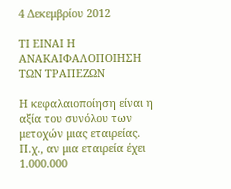4 Δεκεμβρίου 2012

ΤΙ ΕΙΝΑΙ Η ΑΝΑΚΑΙΦΑΛΟΠΟΙΗΣΗ ΤΩΝ ΤΡΑΠΕΖΩΝ

Η κεφαλαιοποίηση είναι η αξία του συνόλου των μετοχών μιας εταιρείας. Π.χ., αν μια εταιρεία έχει 1.000.000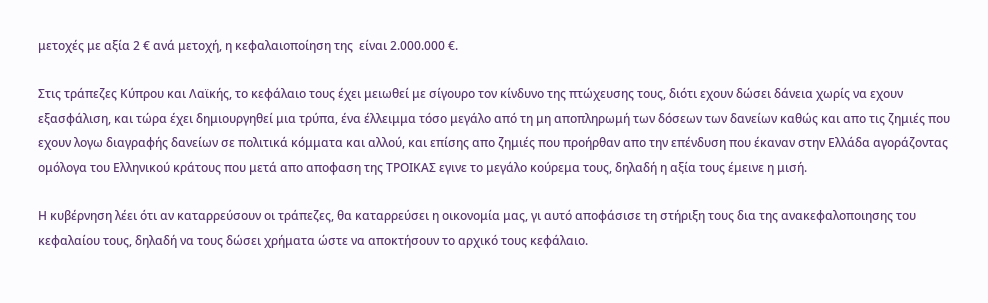μετοχές με αξία 2 € ανά μετοχή, η κεφαλαιοποίηση της  είναι 2.000.000 €.

Στις τράπεζες Κύπρου και Λαϊκής, το κεφάλαιο τους έχει μειωθεί με σίγουρο τον κίνδυνο της πτώχευσης τους, διότι εχουν δώσει δάνεια χωρίς να εχουν εξασφάλιση, και τώρα έχει δημιουργηθεί μια τρύπα, ένα έλλειμμα τόσο μεγάλο από τη μη αποπληρωμή των δόσεων των δανείων καθώς και απο τις ζημιές που εχουν λογω διαγραφής δανείων σε πολιτικά κόμματα και αλλού, και επίσης απο ζημιές που προήρθαν απο την επένδυση που έκαναν στην Ελλάδα αγοράζοντας ομόλογα του Ελληνικού κράτους που μετά απο αποφαση της ΤΡΟΙΚΑΣ εγινε το μεγάλο κούρεμα τους, δηλαδή η αξία τους έμεινε η μισή.

Η κυβέρνηση λέει ότι αν καταρρεύσουν οι τράπεζες, θα καταρρεύσει η οικονομία μας, γι αυτό αποφάσισε τη στήριξη τους δια της ανακεφαλοποιησης του κεφαλαίου τους, δηλαδή να τους δώσει χρήματα ώστε να αποκτήσουν το αρχικό τους κεφάλαιο.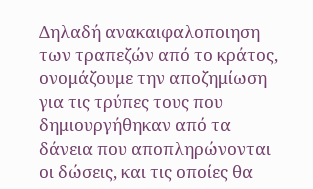Δηλαδή ανακαιφαλοποιηση των τραπεζών από το κράτος, ονομάζουμε την αποζημίωση για τις τρύπες τους που δημιουργήθηκαν από τα δάνεια που αποπληρώνονται οι δώσεις, και τις οποίες θα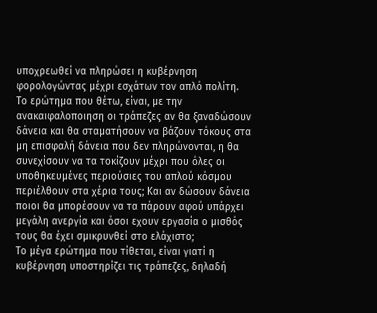υποχρεωθεί να πληρώσει η κυβέρνηση φορολογώντας μέχρι εσχάτων τον απλό πολίτη.
Το ερώτημα που θέτω, είναι, με την ανακαιφαλοποιηση οι τράπεζες αν θα ξαναδώσουν δάνεια και θα σταματήσουν να βάζουν τόκους στα μη επισφαλή δάνεια που δεν πληρώνονται, η θα συνεχίσουν να τα τοκίζουν μέχρι που όλες οι υποθηκευμένες περιούσιες του απλού κόσμου περιέλθουν στα χέρια τους; Και αν δώσουν δάνεια ποιοι θα μπορέσουν να τα πάρουν αφού υπάρχει μεγάλη ανεργία και όσοι εχουν εργασία ο μισθός τους θα έχει σμικρυνθεί στο ελάχιστο;
Το μέγα ερώτημα που τίθεται, είναι γιατί η κυβέρνηση υποστηρίζει τις τράπεζες, δηλαδή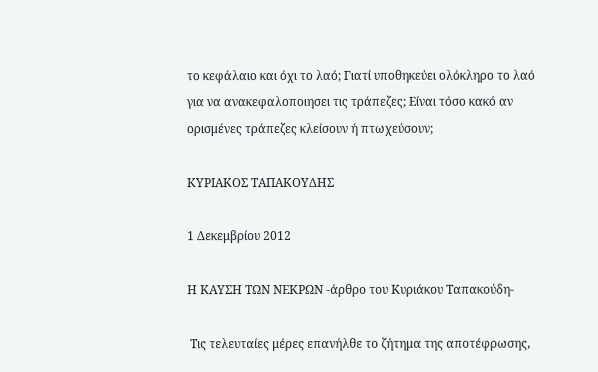το κεφάλαιο και όχι το λαό; Γιατί υποθηκεύει ολόκληρο το λαό για να ανακεφαλοποιησει τις τράπεζες; Είναι τόσο κακό αν ορισμένες τράπεζες κλείσουν ή πτωχεύσουν;

ΚΥΡΙΑΚΟΣ ΤΑΠΑΚΟΥΔΗΣ

1 Δεκεμβρίου 2012

Η ΚΑΥΣΗ ΤΩΝ ΝΕΚΡΩΝ -άρθρο του Κυριάκου Ταπακούδη-

 Τις τελευταίες μέρες επανήλθε το ζήτημα της αποτέφρωσης,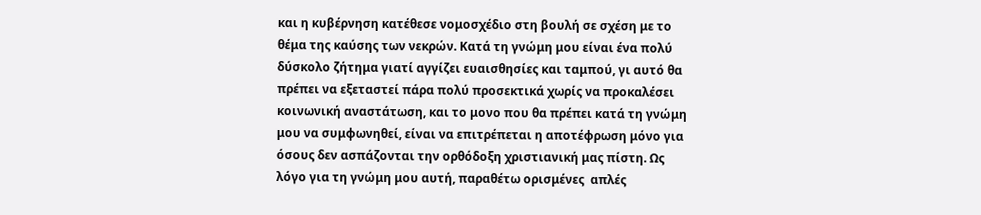και η κυβέρνηση κατέθεσε νομοσχέδιο στη βουλή σε σχέση με το θέμα της καύσης των νεκρών. Κατά τη γνώμη μου είναι ένα πολύ δύσκολο ζήτημα γιατί αγγίζει ευαισθησίες και ταμπού, γι αυτό θα πρέπει να εξεταστεί πάρα πολύ προσεκτικά χωρίς να προκαλέσει κοινωνική αναστάτωση, και το μονο που θα πρέπει κατά τη γνώμη μου να συμφωνηθεί, είναι να επιτρέπεται η αποτέφρωση μόνο για όσους δεν ασπάζονται την ορθόδοξη χριστιανική μας πίστη. Ως λόγο για τη γνώμη μου αυτή, παραθέτω ορισμένες  απλές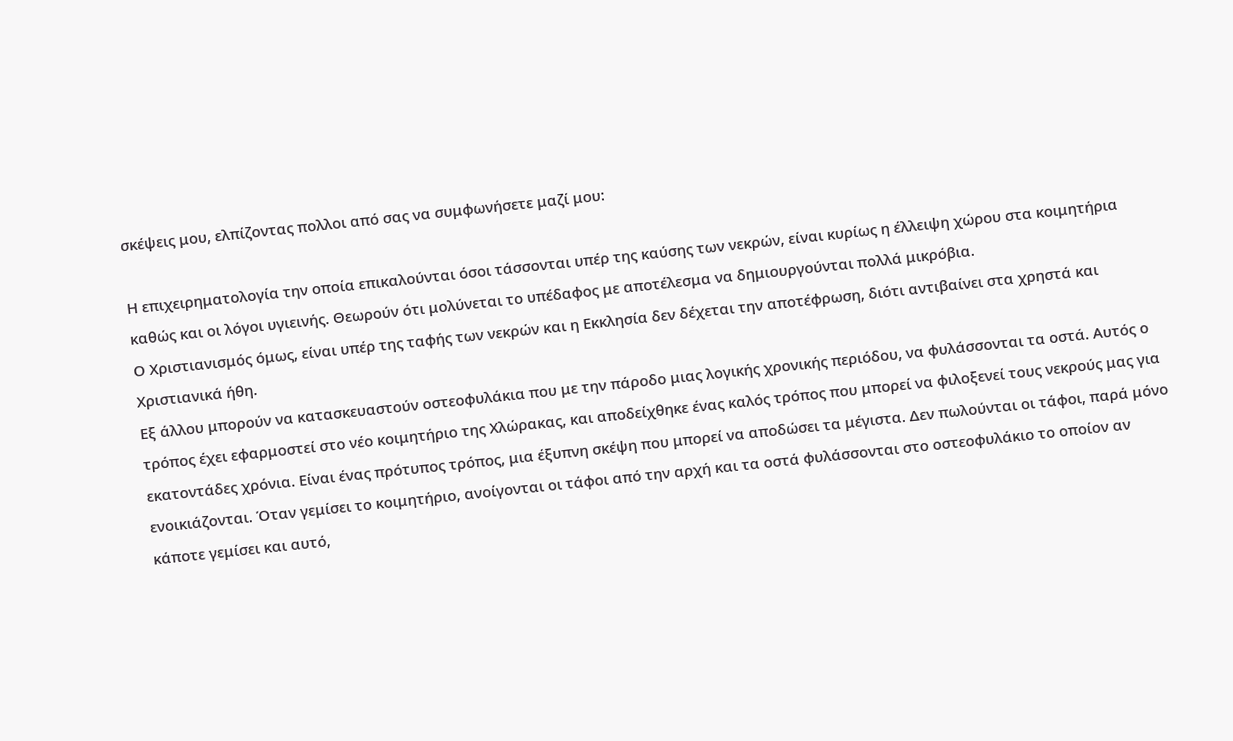σκέψεις μου, ελπίζοντας πολλοι από σας να συμφωνήσετε μαζί μου:

Η επιχειρηματολογία την οποία επικαλούνται όσοι τάσσονται υπέρ της καύσης των νεκρών, είναι κυρίως η έλλειψη χώρου στα κοιμητήρια καθώς και οι λόγοι υγιεινής. Θεωρούν ότι μολύνεται το υπέδαφος με αποτέλεσμα να δημιουργούνται πολλά μικρόβια.
Ο Χριστιανισμός όμως, είναι υπέρ της ταφής των νεκρών και η Εκκλησία δεν δέχεται την αποτέφρωση, διότι αντιβαίνει στα χρηστά και Χριστιανικά ήθη.
Εξ άλλου μπορούν να κατασκευαστούν οστεοφυλάκια που με την πάροδο μιας λογικής χρονικής περιόδου, να φυλάσσονται τα οστά. Αυτός ο τρόπος έχει εφαρμοστεί στο νέο κοιμητήριο της Χλώρακας, και αποδείχθηκε ένας καλός τρόπος που μπορεί να φιλοξενεί τους νεκρούς μας για εκατοντάδες χρόνια. Είναι ένας πρότυπος τρόπος, μια έξυπνη σκέψη που μπορεί να αποδώσει τα μέγιστα. Δεν πωλούνται οι τάφοι, παρά μόνο ενοικιάζονται. Όταν γεμίσει το κοιμητήριο, ανοίγονται οι τάφοι από την αρχή και τα οστά φυλάσσονται στο οστεοφυλάκιο το οποίον αν κάποτε γεμίσει και αυτό,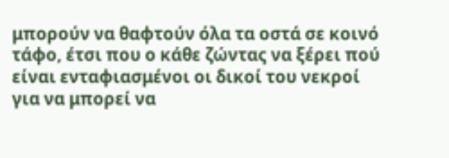μπορούν να θαφτούν όλα τα οστά σε κοινό τάφο, έτσι που ο κάθε ζώντας να ξέρει πού είναι ενταφιασμένοι οι δικοί του νεκροί για να μπορεί να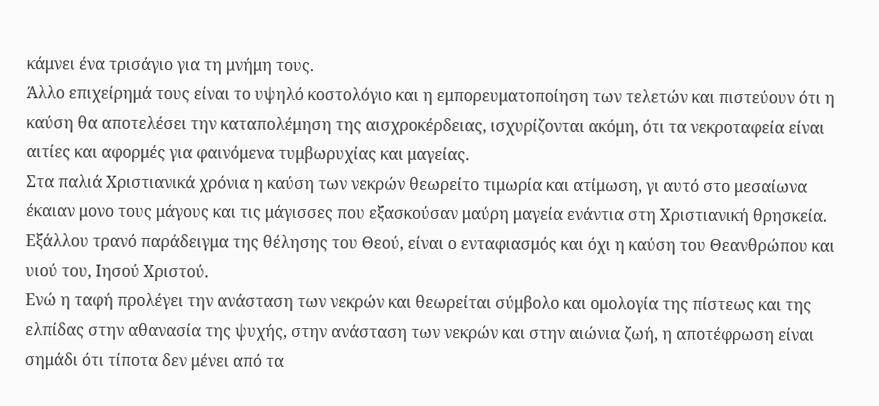κάμνει ένα τρισάγιο για τη μνήμη τους.
Άλλο επιχείρημά τους είναι το υψηλό κοστολόγιο και η εμπορευματοποίηση των τελετών και πιστεύουν ότι η καύση θα αποτελέσει την καταπολέμηση της αισχροκέρδειας, ισχυρίζονται ακόμη, ότι τα νεκροταφεία είναι αιτίες και αφορμές για φαινόμενα τυμβωρυχίας και μαγείας.
Στα παλιά Χριστιανικά χρόνια η καύση των νεκρών θεωρείτο τιμωρία και ατίμωση, γι αυτό στο μεσαίωνα έκαιαν μονο τους μάγους και τις μάγισσες που εξασκούσαν μαύρη μαγεία ενάντια στη Χριστιανική θρησκεία. Εξάλλου τρανό παράδειγμα της θέλησης του Θεού, είναι ο ενταφιασμός και όχι η καύση του Θεανθρώπου και υιού του, Ιησού Χριστού.
Ενώ η ταφή προλέγει την ανάσταση των νεκρών και θεωρείται σύμβολο και ομολογία της πίστεως και της ελπίδας στην αθανασία της ψυχής, στην ανάσταση των νεκρών και στην αιώνια ζωή, η αποτέφρωση είναι σημάδι ότι τίποτα δεν μένει από τα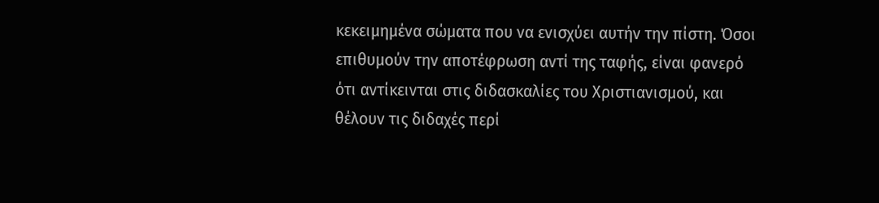κεκειμημένα σώματα που να ενισχύει αυτήν την πίστη. Όσοι επιθυμούν την αποτέφρωση αντί της ταφής, είναι φανερό ότι αντίκεινται στις διδασκαλίες του Χριστιανισμού, και θέλουν τις διδαχές περί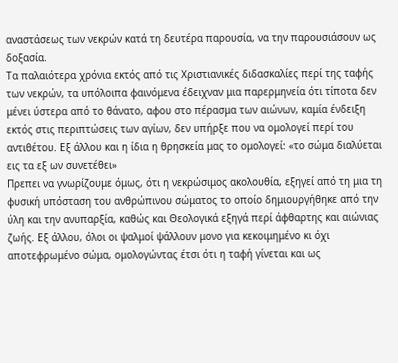αναστάσεως των νεκρών κατά τη δευτέρα παρουσία, να την παρουσιάσουν ως δοξασία.
Τα παλαιότερα χρόνια εκτός από τις Χριστιανικές διδασκαλίες περί της ταφής των νεκρών, τα υπόλοιπα φαινόμενα έδειχναν μια παρερμηνεία ότι τίποτα δεν μένει ύστερα από το θάνατο, αφου στο πέρασμα των αιώνων, καμία ένδειξη εκτός στις περιπτώσεις των αγίων, δεν υπήρξε που να ομολογεί περί του αντιθέτου. Εξ άλλου και η ίδια η θρησκεία μας το ομολογεί: «το σώμα διαλύεται εις τα εξ ων συνετέθει»
Πρεπει να γνωρίζουμε όμως, ότι η νεκρώσιμος ακολουθία, εξηγεί από τη μια τη φυσική υπόσταση του ανθρώπινου σώματος το οποίο δημιουργήθηκε από την ύλη και την ανυπαρξία, καθώς και Θεολογικά εξηγά περί άφθαρτης και αιώνιας ζωής. Εξ άλλου, όλοι οι ψαλμοί ψάλλουν μονο για κεκοιμημένο κι όχι αποτεφρωμένο σώμα, ομολογώντας έτσι ότι η ταφή γίνεται και ως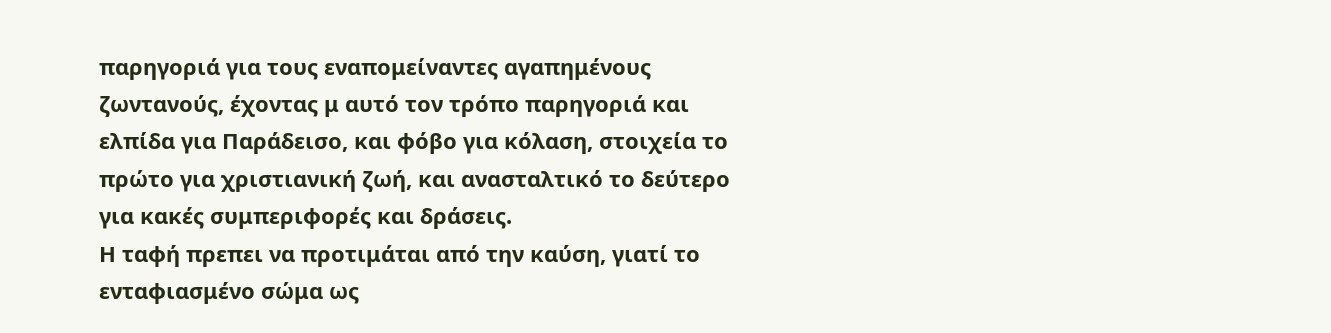παρηγοριά για τους εναπομείναντες αγαπημένους ζωντανούς, έχοντας μ αυτό τον τρόπο παρηγοριά και ελπίδα για Παράδεισο, και φόβο για κόλαση, στοιχεία το πρώτο για χριστιανική ζωή, και ανασταλτικό το δεύτερο για κακές συμπεριφορές και δράσεις.
Η ταφή πρεπει να προτιμάται από την καύση, γιατί το ενταφιασμένο σώμα ως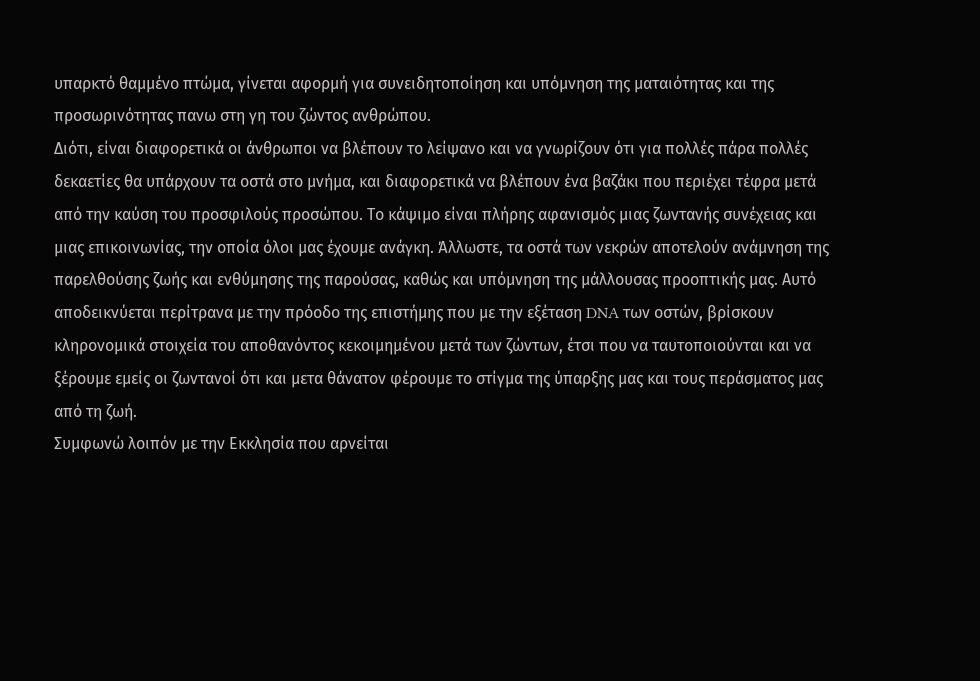υπαρκτό θαμμένο πτώμα, γίνεται αφορμή για συνειδητοποίηση και υπόμνηση της ματαιότητας και της προσωρινότητας πανω στη γη του ζώντος ανθρώπου.
Διότι, είναι διαφορετικά οι άνθρωποι να βλέπουν το λείψανο και να γνωρίζουν ότι για πολλές πάρα πολλές δεκαετίες θα υπάρχουν τα οστά στο μνήμα, και διαφορετικά να βλέπουν ένα βαζάκι που περιέχει τέφρα μετά από την καύση του προσφιλούς προσώπου. Το κάψιμο είναι πλήρης αφανισμός μιας ζωντανής συνέχειας και μιας επικοινωνίας, την οποία όλοι μας έχουμε ανάγκη. Άλλωστε, τα οστά των νεκρών αποτελούν ανάμνηση της παρελθούσης ζωής και ενθύμησης της παρούσας, καθώς και υπόμνηση της μάλλουσας προοπτικής μας. Αυτό αποδεικνύεται περίτρανα με την πρόοδο της επιστήμης που με την εξέταση DNA των οστών, βρίσκουν κληρονομικά στοιχεία του αποθανόντος κεκοιμημένου μετά των ζώντων, έτσι που να ταυτοποιούνται και να ξέρουμε εμείς οι ζωντανοί ότι και μετα θάνατον φέρουμε το στίγμα της ύπαρξης μας και τους περάσματος μας από τη ζωή.
Συμφωνώ λοιπόν με την Εκκλησία που αρνείται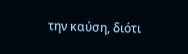την καύση, διότι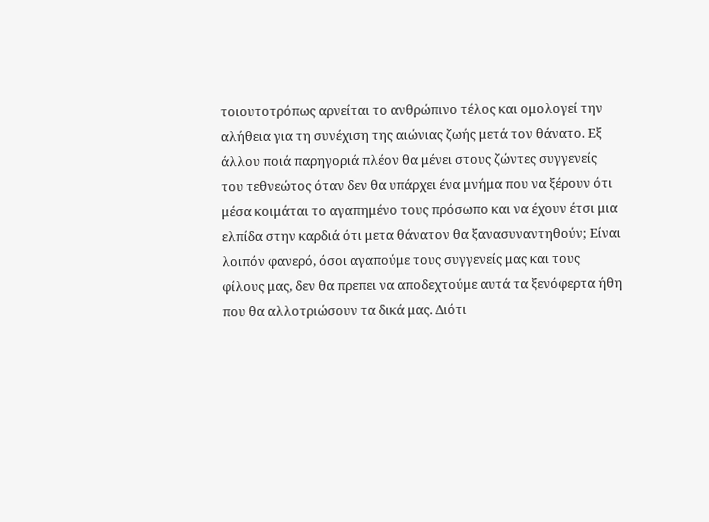τοιουτοτρόπως αρνείται το ανθρώπινο τέλος και ομολογεί την αλήθεια για τη συνέχιση της αιώνιας ζωής μετά τον θάνατο. Εξ άλλου ποιά παρηγοριά πλέον θα μένει στους ζώντες συγγενείς του τεθνεώτος όταν δεν θα υπάρχει ένα μνήμα που να ξέρουν ότι μέσα κοιμάται το αγαπημένο τους πρόσωπο και να έχουν έτσι μια ελπίδα στην καρδιά ότι μετα θάνατον θα ξανασυναντηθούν; Είναι λοιπόν φανερό, όσοι αγαπούμε τους συγγενείς μας και τους φίλους μας, δεν θα πρεπει να αποδεχτούμε αυτά τα ξενόφερτα ήθη που θα αλλοτριώσουν τα δικά μας. Διότι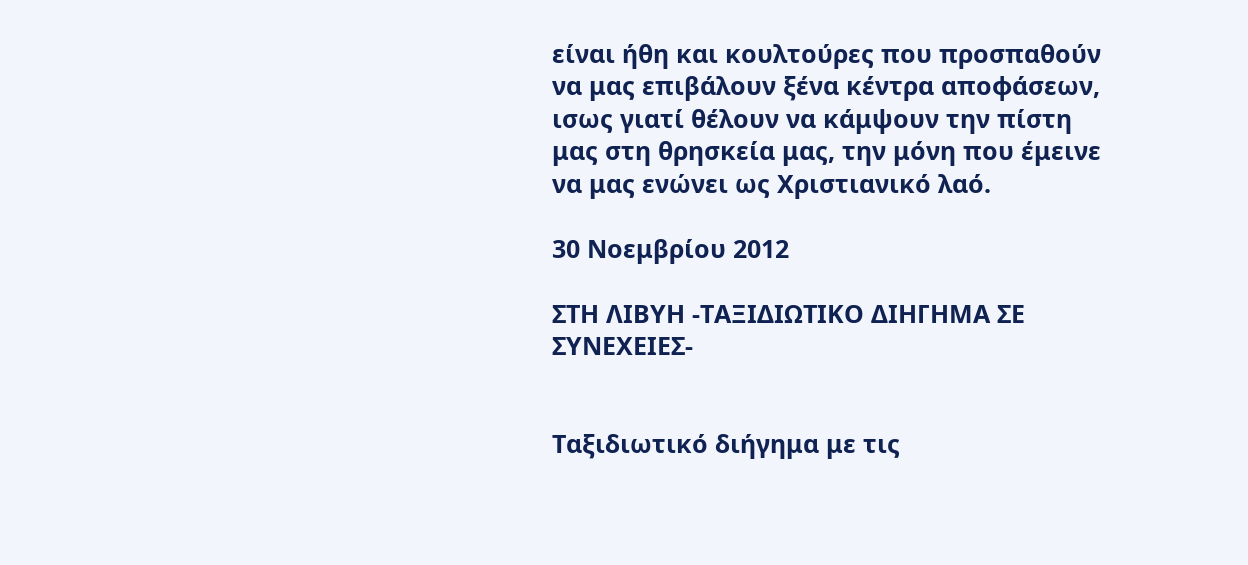είναι ήθη και κουλτούρες που προσπαθούν να μας επιβάλουν ξένα κέντρα αποφάσεων, ισως γιατί θέλουν να κάμψουν την πίστη μας στη θρησκεία μας, την μόνη που έμεινε να μας ενώνει ως Χριστιανικό λαό.

30 Νοεμβρίου 2012

ΣΤΗ ΛΙΒΥΗ -ΤΑΞΙΔΙΩΤΙΚΟ ΔΙΗΓΗΜΑ ΣΕ ΣΥΝΕΧΕΙΕΣ-


Ταξιδιωτικό διήγημα με τις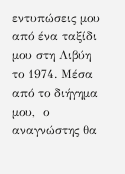εντυπώσεις μου από ένα ταξίδι μου στη Λιβύη το 1974. Μέσα από το διήγημα μου,  ο αναγνώστης θα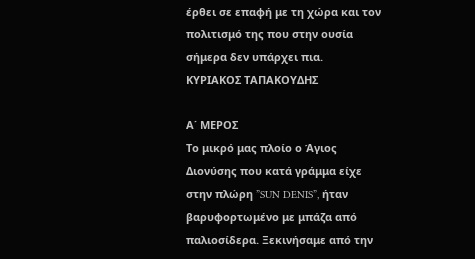έρθει σε επαφή με τη χώρα και τον πολιτισμό της που στην ουσία σήμερα δεν υπάρχει πια.
ΚΥΡΙΑΚΟΣ ΤΑΠΑΚΟΥΔΗΣ

Α΄ ΜΕΡΟΣ
Το μικρό μας πλοίο ο Άγιος Διονύσης που κατά γράμμα είχε στην πλώρη ”SUN DENIS”, ήταν βαρυφορτωμένο με μπάζα από παλιοσίδερα. Ξεκινήσαμε από την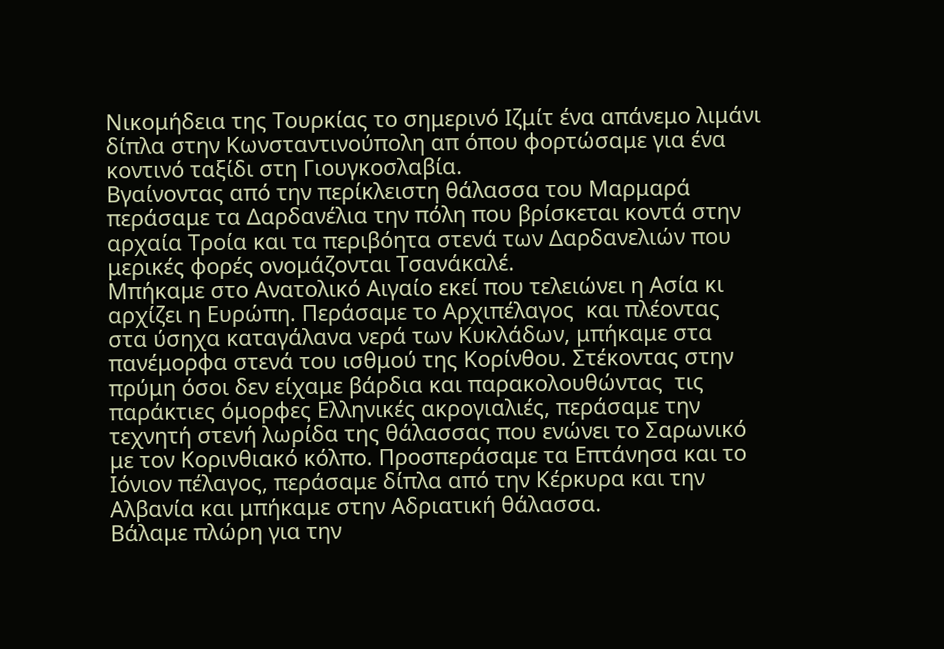Νικομήδεια της Τουρκίας το σημερινό Ιζμίτ ένα απάνεμο λιμάνι δίπλα στην Κωνσταντινούπολη απ όπου φορτώσαμε για ένα κοντινό ταξίδι στη Γιουγκοσλαβία.
Βγαίνοντας από την περίκλειστη θάλασσα του Μαρμαρά περάσαμε τα Δαρδανέλια την πόλη που βρίσκεται κοντά στην αρχαία Τροία και τα περιβόητα στενά των Δαρδανελιών που μερικές φορές ονομάζονται Τσανάκαλέ.
Μπήκαμε στο Ανατολικό Αιγαίο εκεί που τελειώνει η Ασία κι αρχίζει η Ευρώπη. Περάσαμε το Αρχιπέλαγος  και πλέοντας στα ύσηχα καταγάλανα νερά των Κυκλάδων, μπήκαμε στα πανέμορφα στενά του ισθμού της Κορίνθου. Στέκοντας στην πρύμη όσοι δεν είχαμε βάρδια και παρακολουθώντας  τις παράκτιες όμορφες Ελληνικές ακρογιαλιές, περάσαμε την τεχνητή στενή λωρίδα της θάλασσας που ενώνει το Σαρωνικό με τον Κορινθιακό κόλπο. Προσπεράσαμε τα Επτάνησα και το Ιόνιον πέλαγος, περάσαμε δίπλα από την Κέρκυρα και την Αλβανία και μπήκαμε στην Αδριατική θάλασσα.
Βάλαμε πλώρη για την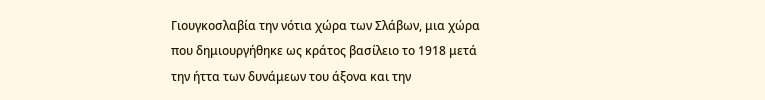Γιουγκοσλαβία την νότια χώρα των Σλάβων, μια χώρα που δημιουργήθηκε ως κράτος βασίλειο το 1918 μετά την ήττα των δυνάμεων του άξονα και την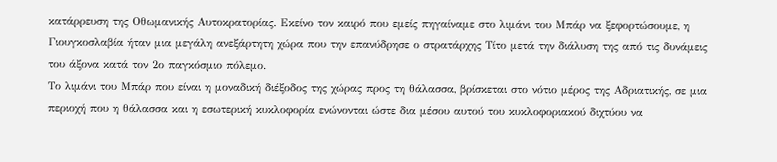κατάρρευση της Οθωμανικής Αυτοκρατορίας. Εκείνο τον καιρό που εμείς πηγαίναμε στο λιμάνι του Μπάρ να ξεφορτώσουμε, η Γιουγκοσλαβία ήταν μια μεγάλη ανεξάρτητη χώρα που την επανύδρησε ο στρατάρχης Τίτο μετά την διάλυση της από τις δυνάμεις του άξονα κατά τον 2ο παγκόσμιο πόλεμο.
Το λιμάνι του Μπάρ που είναι η μοναδική διέξοδος της χώρας προς τη θάλασσα, βρίσκεται στο νότιο μέρος της Αδριατικής, σε μια περιοχή που η θάλασσα και η εσωτερική κυκλοφορία ενώνονται ώστε δια μέσου αυτού του κυκλοφοριακού διχτύου να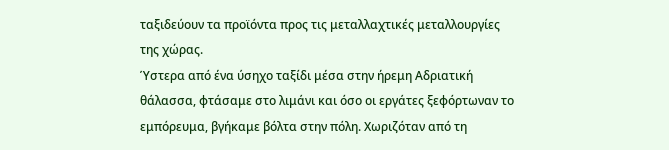ταξιδεύουν τα προϊόντα προς τις μεταλλαχτικές μεταλλουργίες της χώρας.
Ύστερα από ένα ύσηχο ταξίδι μέσα στην ήρεμη Αδριατική θάλασσα, φτάσαμε στο λιμάνι και όσο οι εργάτες ξεφόρτωναν το εμπόρευμα, βγήκαμε βόλτα στην πόλη. Χωριζόταν από τη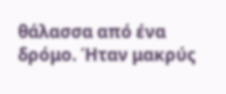θάλασσα από ένα δρόμο. Ήταν μακρύς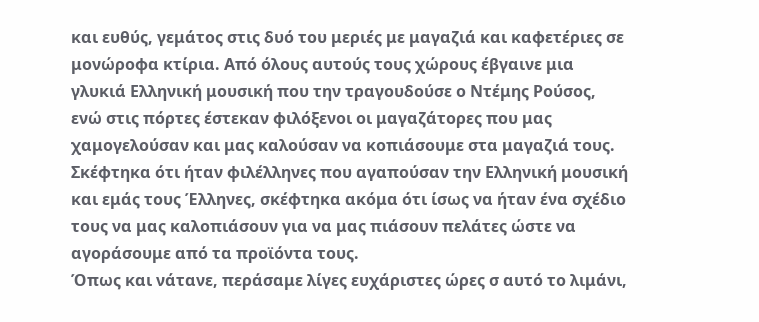και ευθύς, γεμάτος στις δυό του μεριές με μαγαζιά και καφετέριες σε μονώροφα κτίρια. Από όλους αυτούς τους χώρους έβγαινε μια γλυκιά Ελληνική μουσική που την τραγουδούσε ο Ντέμης Ρούσος, ενώ στις πόρτες έστεκαν φιλόξενοι οι μαγαζάτορες που μας χαμογελούσαν και μας καλούσαν να κοπιάσουμε στα μαγαζιά τους. Σκέφτηκα ότι ήταν φιλέλληνες που αγαπούσαν την Ελληνική μουσική και εμάς τους Έλληνες, σκέφτηκα ακόμα ότι ίσως να ήταν ένα σχέδιο τους να μας καλοπιάσουν για να μας πιάσουν πελάτες ώστε να αγοράσουμε από τα προϊόντα τους.
Όπως και νάτανε, περάσαμε λίγες ευχάριστες ώρες σ αυτό το λιμάνι,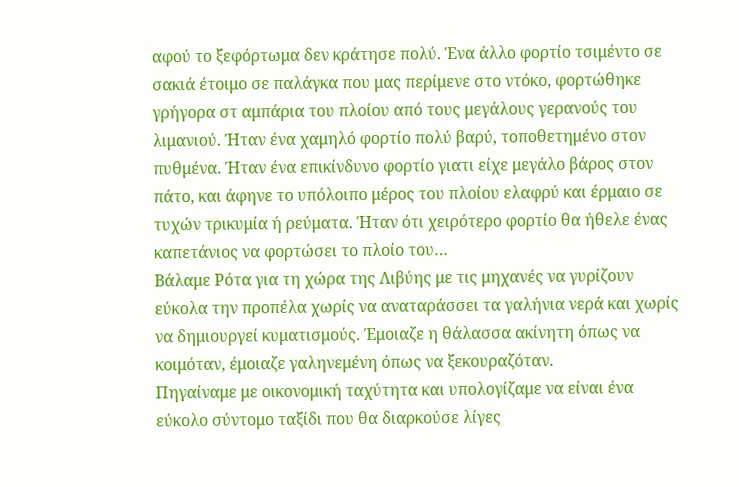αφού το ξεφόρτωμα δεν κράτησε πολύ. Ένα άλλο φορτίο τσιμέντο σε σακιά έτοιμο σε παλάγκα που μας περίμενε στο ντόκο, φορτώθηκε γρήγορα στ αμπάρια του πλοίου από τους μεγάλους γερανούς του λιμανιού. Ήταν ένα χαμηλό φορτίο πολύ βαρύ, τοποθετημένο στον πυθμένα. Ήταν ένα επικίνδυνο φορτίο γιατι είχε μεγάλο βάρος στον πάτο, και άφηνε το υπόλοιπο μέρος του πλοίου ελαφρύ και έρμαιο σε τυχών τρικυμία ή ρεύματα. Ήταν ότι χειρότερο φορτίο θα ήθελε ένας καπετάνιος να φορτώσει το πλοίο του…
Βάλαμε Ρότα για τη χώρα της Λιβύης με τις μηχανές να γυρίζουν εύκολα την προπέλα χωρίς να αναταράσσει τα γαλήνια νερά και χωρίς να δημιουργεί κυματισμούς. Έμοιαζε η θάλασσα ακίνητη όπως να κοιμόταν, έμοιαζε γαληνεμένη όπως να ξεκουραζόταν.
Πηγαίναμε με οικονομική ταχύτητα και υπολογίζαμε να είναι ένα εύκολο σύντομο ταξίδι που θα διαρκούσε λίγες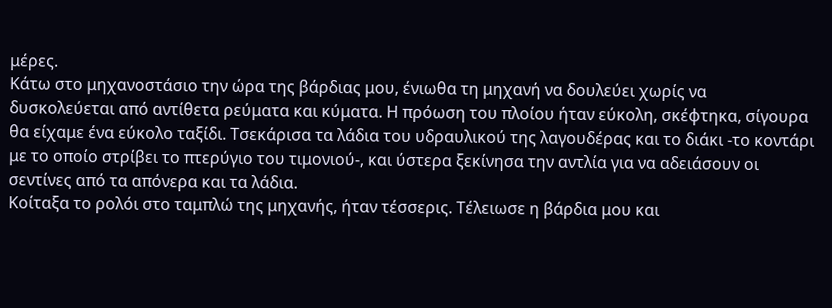μέρες.
Κάτω στο μηχανοστάσιο την ώρα της βάρδιας μου, ένιωθα τη μηχανή να δουλεύει χωρίς να δυσκολεύεται από αντίθετα ρεύματα και κύματα. Η πρόωση του πλοίου ήταν εύκολη, σκέφτηκα, σίγουρα θα είχαμε ένα εύκολο ταξίδι. Τσεκάρισα τα λάδια του υδραυλικού της λαγουδέρας και το διάκι -το κοντάρι με το οποίο στρίβει το πτερύγιο του τιμονιού-, και ύστερα ξεκίνησα την αντλία για να αδειάσουν οι σεντίνες από τα απόνερα και τα λάδια.
Κοίταξα το ρολόι στο ταμπλώ της μηχανής, ήταν τέσσερις. Τέλειωσε η βάρδια μου και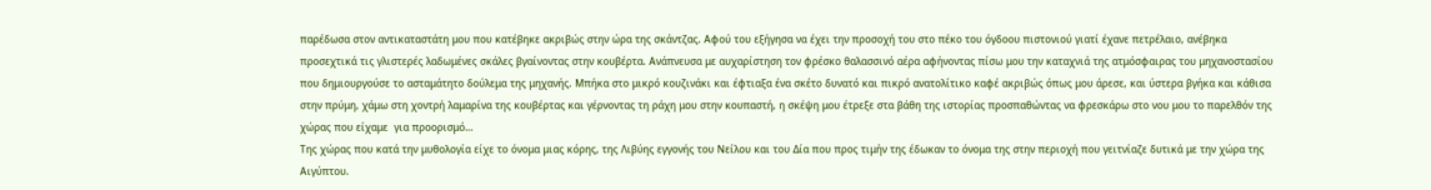παρέδωσα στον αντικαταστάτη μου που κατέβηκε ακριβώς στην ώρα της σκάντζας. Αφού του εξήγησα να έχει την προσοχή του στο πέκο του όγδοου πιστονιού γιατί έχανε πετρέλαιο, ανέβηκα προσεχτικά τις γλιστερές λαδωμένες σκάλες βγαίνοντας στην κουβέρτα. Ανάπνευσα με αυχαρίστηση τον φρέσκο θαλασσινό αέρα αφήνοντας πίσω μου την καταχνιά της ατμόσφαιρας του μηχανοστασίου που δημιουργούσε το ασταμάτητο δούλεμα της μηχανής. Μπήκα στο μικρό κουζινάκι και έφτιαξα ένα σκέτο δυνατό και πικρό ανατολίτικο καφέ ακριβώς όπως μου άρεσε, και ύστερα βγήκα και κάθισα στην πρύμη, χάμω στη χοντρή λαμαρίνα της κουβέρτας και γέρνοντας τη ράχη μου στην κουπαστή, η σκέψη μου έτρεξε στα βάθη της ιστορίας προσπαθώντας να φρεσκάρω στο νου μου το παρελθόν της χώρας που είχαμε  για προορισμό…
Της χώρας που κατά την μυθολογία είχε το όνομα μιας κόρης, της Λιβύης εγγονής του Νείλου και του Δία που προς τιμήν της έδωκαν το όνομα της στην περιοχή που γειτνίαζε δυτικά με την χώρα της Αιγύπτου.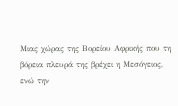Μιας χώρας της Βορείου Αφρικής που τη βόρεια πλευρά της βρέχει η Μεσόγειος, ενώ την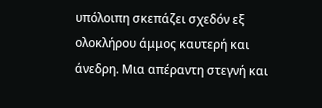υπόλοιπη σκεπάζει σχεδόν εξ ολοκλήρου άμμος καυτερή και άνεδρη. Μια απέραντη στεγνή και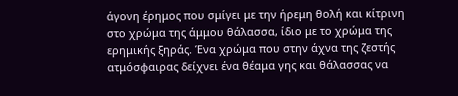άγονη έρημος που σμίγει με την ήρεμη θολή και κίτρινη στο χρώμα της άμμου θάλασσα, ίδιο με το χρώμα της ερημικής ξηράς. Ένα χρώμα που στην άχνα της ζεστής ατμόσφαιρας δείχνει ένα θέαμα γης και θάλασσας να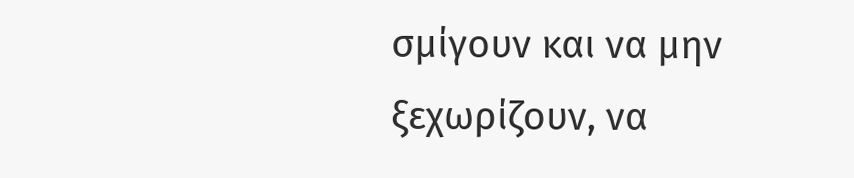σμίγουν και να μην ξεχωρίζουν, να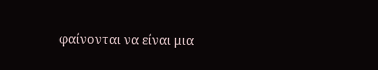φαίνονται να είναι μια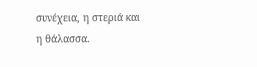συνέχεια, η στεριά και η θάλασσα.